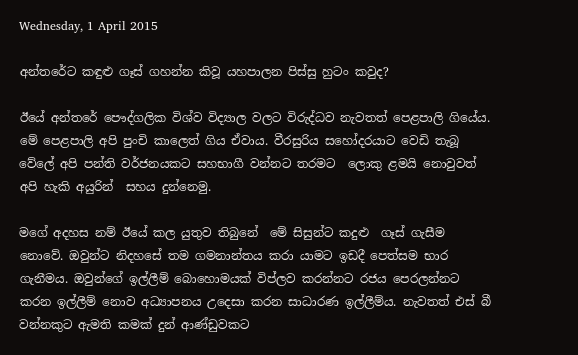Wednesday, 1 April 2015

අන්තරේට කඳුළු ගෑස් ගහන්න කිවූ යහපාලන පිස්සු හුටං කවුද?

ඊයේ අන්තරේ පෞද්ගලික විශ්ව විද්‍යාල වලට විරුද්ධව නැවතත් පෙළපාලි ගියේය. මේ පෙළපාලි අපි පුංචි කාලෙත් ගිය ඒවාය. වීරසුරිය සහෝදරයාට වෙඩි තැබූ වේලේ අපි පන්ති වර්ජනයකට සහභාගී වන්නට තරමට  ලොකු ළමයි නොවුවත් අපි හැකි අයුරින්  සහය දුන්නෙමු.

මගේ අදහස නම් ඊයේ කල යුතුව තිබුනේ  මේ සිසුන්ට කදුළු  ගෑස් ගැසීම නොවේ. ඔවුන්ට නිදහසේ තම ගමනාන්තය කරා යාමට ඉඩදී පෙත්සම භාර ගැනීමය. ඔවුන්ගේ ඉල්ලීම් බොහොමයක් විප්ලව කරන්නට රජය පෙරලන්නට කරන ඉල්ලීම් නොව අධ්‍යාපනය උදෙසා කරන සාධාරණ ඉල්ලීම්ය. නැවතත් එස් බී වන්නකුට ඇමති කමක් දුන් ආණ්ඩුවකට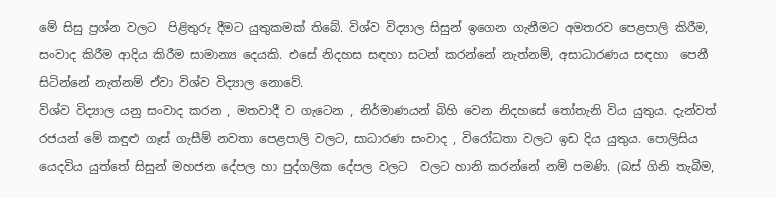මේ සිසු ප්‍රශ්න වලට  පිළිතුරු දීමට යුතුකමක් තිබේ. විශ්ව විද්‍යාල සිසුන් ඉගෙන ගැනීමට අමතරව පෙළපාලි කිරීම, සංවාද කිරීම ආදිය කිරීම සාමාන්‍ය දෙයකි. එසේ නිදහස සඳහා සටන් කරන්නේ නැත්නම්, අසාධාරණය සඳහා  පෙනී සිටින්නේ නැත්නම් ඒවා විශ්ව විද්‍යාල නොවේ.
විශ්ව විද්‍යාල යනු සංවාද කරන , මතවාදී ව ගැටෙන , නිර්මාණයන් බිහි වෙන නිදහසේ තෝතැනි විය යුතුය. දැන්වත්  රජයන් මේ කඳුළු ගෑස් ගැසීම් නවතා පෙළපාලි වලට, සාධාරණ සංවාද , විරෝධතා වලට ඉඩ දිය යුතුය. පොලිසිය යෙදවිය යුත්තේ සිසුන් මහජන දේපල හා පුද්ගලික දේපල වලට  වලට හානි කරන්නේ නම් පමණි. (බස් ගිනි තැබීම,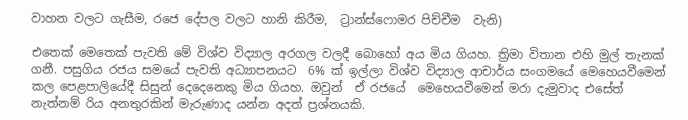වාහන වලට ගැසීම, රජෙ දේපල වලට හානි කිරීම,  ට්‍රාන්ස්ෆොමර පිච්චීම  වැනි)

එතෙක් මෙතෙක් පැවති මේ විශ්ව විද්‍යාල අරගල වලදී බොහෝ අය මිය ගියහ. ත්‍රිමා විතාන එහි මුල් තැනක් ගනී. පසුගිය රජය සමයේ පැවති අධ්‍යාපනයට  6% ක් ඉල්ලා විශ්ව විද්‍යාල ආචාර්ය සංගමයේ මෙහෙයවීමෙන් කල පෙළපාලියේදී සිසුන් දෙදෙනෙකු මිය ගියහ. ඔවුන්  ඒ රජයේ  මෙහෙයවීමෙන් මරා දැමුවාද එසේත් නැත්නම් රිය අනතුරකින් මැරුණාද යන්න අදත් ප්‍රශ්නයකි.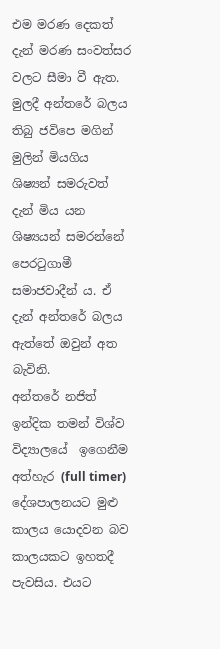එම මරණ දෙකත් දැන් මරණ සංවත්සර වලට සීමා වී ඇත. මුලදී අන්තරේ බලය තිබු ජවිපෙ මගින් මුලින් මියගිය ශිෂ්‍යන් සමරුවත් දැන් මිය යන ශිෂ්‍යයන් සමරන්නේ පෙරටුගාමී සමාජවාදීන් ය. ඒ දැන් අන්තරේ බලය ඇත්තේ ඔවුන් අත  බැවිනි.
අන්තරේ නජිත් ඉන්දික තමන් විශ්ව විද්‍යාලයේ  ඉගෙනීම අත්හැර (full timer) දේශපාලනයට මුළු කාලය යොදවන බව කාලයකට ඉහතදී පැවසිය. එයට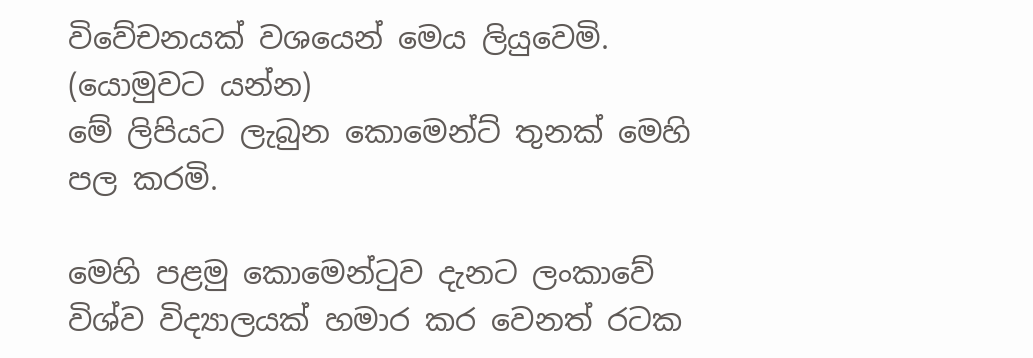විවේචනයක් වශයෙන් මෙය ලියුවෙමි. (යොමුවට යන්න)
මේ ලිපියට ලැබුන කොමෙන්ට් තුනක් මෙහි පල කරමි.

මෙහි පළමු කොමෙන්ටුව දැනට ලංකාවේ විශ්ව විද්‍යාලයක් හමාර කර වෙනත් රටක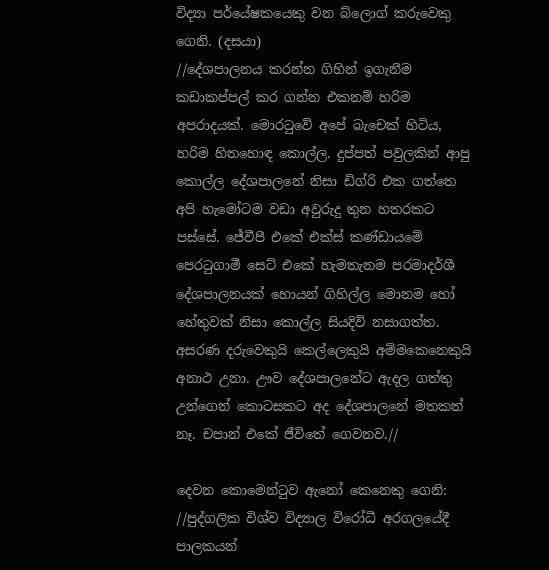විද්‍යා පර්යේෂකයෙකු වන බ්ලොග් කරුවෙකු ගෙනි. (දසයා)
//දේශපාලනය කරන්න ගිහින් ඉගැනීම කඩාකප්පල් කර ගන්න එකනම් හරිම අපරාදයක්. මොරටුවේ අපේ බැචෙක් හිටිය, හරිම හිතහොඳ කොල්ල. දුප්පත් පවුලකින් ආපු කොල්ල දේශපාලනේ නිසා ඩිග්රි එක ගත්තෙ අපි හැමෝටම වඩා අවුරුදු තුන හතරකට පස්සේ. ජේවීපී එකේ එක්ස් කණ්ඩායමේ පෙරටුගාමී සෙට් එකේ හැමතැනම පරමාදර්ශී දේශපාලනයක් හොයන් ගිහිල්ල මොනම හෝ හේතුවක් නිසා කොල්ල සියදිවි නසාගත්ත. අසරණ දරුවෙකුයි කෙල්ලෙකුයි අම්මකෙනෙකුයි අනාථ උනා. ඌව දේශපාලනේට ඇදල ගත්තු උන්ගෙන් කොටසකට අද දේශපාලනේ මතකත් නෑ. චපාන් එකේ ජීවිතේ ගෙවනව.//

දෙවන කොමෙන්ටුව ඇනෝ කෙනෙකු ගෙනි:
//පුද්ගලික විශ්ව විද්‍යාල විරෝධී අරගලයේදී පාලකයන්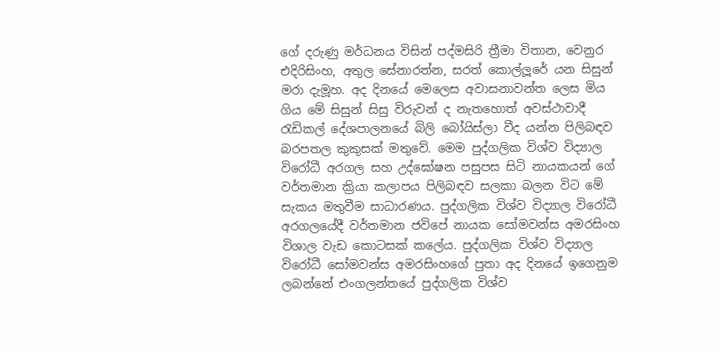ගේ දරුණු මර්ධනය විසින් පද්මසිරි ත්‍රීමා විතාන, වෙනුර එදිරිසිංහ, අතුල සේනාරත්න, සරත් කොල්ලූරේ යන සිසුන් මරා දැමූහ. අද දිනයේ මෙලෙස අවාසනාවන්ත ලෙස මිය ගිය මේ සිසුන් සිසු විරුවන් ද නැතහොත් අවස්ථාවාදී රැඩිකල් දේශපාලනයේ බිලි බෝයිස්ලා වීද යන්න පිලිබඳව බරපතල කුකුසක් මතුවේ. මෙම පුද්ගලික විශ්ව විද්‍යාල විරෝධී අරගල සහ උද්ඝෝෂන පසුපස සිටි නායකයන් ගේ වර්තමාන ක්‍රියා කලාපය පිලිබඳව සලකා බලන විට මේ සැකය මතුවීම සාධාරණය. පුද්ගලික විශ්ව විද්‍යාල විරෝධී අරගලයේදී වර්තමාන ජවිපේ නායක සෝමවන්ස අමරසිංහ විශාල වැඩ කොටසක් කලේය. පුද්ගලික විශ්ව විද්‍යාල විරෝධී සෝමවන්ස අමරසිංහගේ පුතා අද දිනයේ ඉගෙනුම ලබන්නේ එංගලන්තයේ පුද්ගලික විශ්ව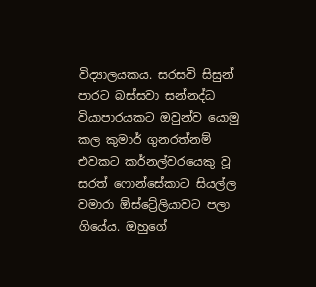විද්‍යාලයකය. සරසවි සිසුන් පාරට බස්සවා සන්නද්ධ වියාපාරයකට ඔවුන්ව යොමු කල කුමාර් ගුනරත්නම් එවකට කර්නල්වරයෙකු වූ සරත් ෆොන්සේකාට සියල්ල වමාරා ඕස්ට්‍රේලියාවට පලා ගියේය. ඔහුගේ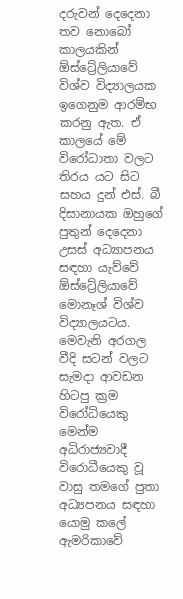දරුවන් දෙදෙනා තව නොබෝ කාලයකින් ඕස්ට්‍රේලියාවේ විශ්ව විද්‍යාලයක ඉගෙනුම ආරම්භ කරනු ඇත. ඒ කාලයේ මේ විරෝධාතා වලට තිරය යට සිට සහය දුන් එස්. බී දිසානායක ඔහුගේ පුතුන් දෙදෙනා උසස් අධ්‍යාපනය සඳහා යැව්වේ ඕස්ට්‍රේලියාවේ මොනෑශ් විශ්ව විද්‍යාලයටය. මෙවැනි අරගල වීදි සටන් වලට සැමදා ආවඩන හිටපු ක්‍රම විරෝධියෙකු මෙන්ම අධිරාජ්‍යවාදී විරොධීයෙකු වූ වාසු තමගේ පුතා අධ්‍යපනය සඳහා යොමු කලේ ඇමරිකාවේ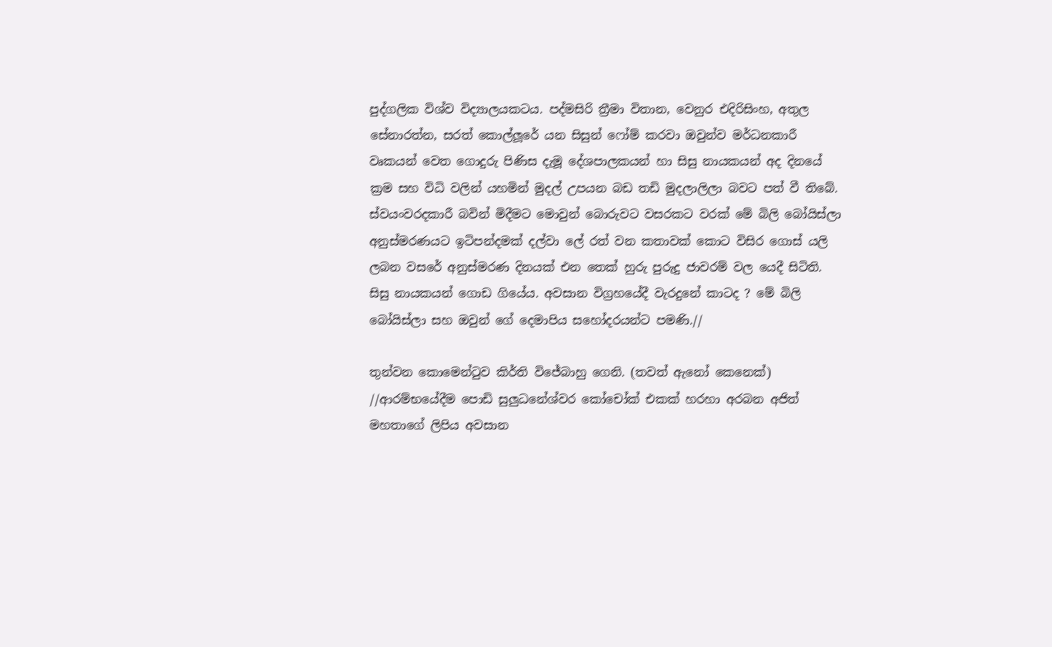පුද්ගලික විශ්ව විද්‍යාලයකටය. පද්මසිරි ත්‍රීමා විතාන, වෙනුර එදිරිසිංහ, අතුල සේනාරත්න, සරත් කොල්ලූරේ යන සිසුන් ෆෝම් කරවා ඔවුන්ව මර්ධනකාරී වෘකයන් වෙත ගොදුරු පිණිස දැමූ දේශපාලකයන් හා සිසු නායකයන් අද දිනයේ ක්‍රම සහ විධි වලින් යහමින් මුදල් උපයන බඩ තඩි මුදලාලිලා බවට පත් වී තිබේ. ස්වයංවරදකාරී බවින් මිදීමට මොවුන් බොරුවට වසරකට වරක් මේ බිලි බෝයිස්ලා අනුස්මරණයට ඉටිපන්දමක් දල්වා ලේ රත් වන කතාවක් කොට විසිර ගොස් යලි ලබන වසරේ අනුස්මරණ දිනයක් එන තෙක් හුරු පුරුදු ජාවරම් වල යෙදී සිටිති. සිසු නායකයන් ගොඩ ගියේය. අවසාන විග්‍රහයේදී වැරදුනේ කාටද ? මේ බිලි බෝයිස්ලා සහ ඔවුන් ගේ දෙමාපිය සහෝදරයන්ට පමණි.//

තුන්වන කොමෙන්ටුව කිර්ති විජේබාහු ගෙනි. (තවත් ඇනෝ කෙනෙක්)
//ආරම්භයේදීම පොඩි සුලුධනේශ්වර කෝචෝක් එකක් හරහා අරබන අජිත් මහතාගේ ලිපිය අවසාන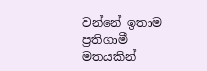වන්නේ ඉතාම ප්‍රතිගාමී මතයකින්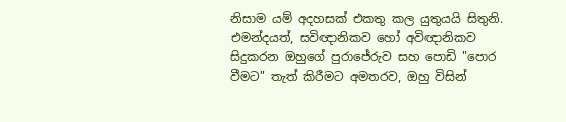නිසාම යම් අදහසක් එකතු කල යුතුයයි සිතුනි. එමන්දයත්, සවිඥානිකව හෝ අවිඥානිකව සිදුකරන ඔහුගේ පුරාජේරුව සහ පොඩි "පොර වීමට" තැත් කිරීමට අමතරව, ඔහු විසින්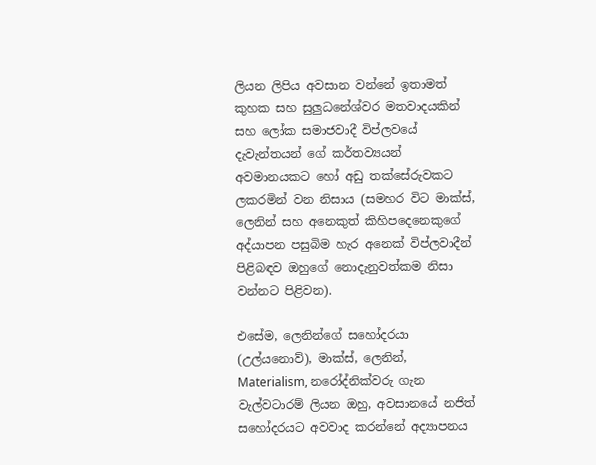ලියන ලිපිය අවසාන වන්නේ ඉතාමත් කුහක සහ සුලුධනේශ්වර මතවාදයකින් සහ ලෝක සමාජවාදී විප්ලවයේ දැවැන්තයන් ගේ කර්තව්‍යයන් අවමානයකට හෝ අඩු තක්සේරුවකට ලකරමින් වන නිසාය (සමහර විට මාක්ස්, ලෙනින් සහ අනෙකුත් කිහිපදෙනෙකුගේ අද්යාපන පසුබිම හැර අනෙක් විප්ලවාදීන් පිළිබඳව ඔහුගේ නොදැනුවත්කම නිසා වන්නට පිළිවන).

එසේම, ලෙනින්ගේ සහෝදරයා (උල්යනොව්), මාක්ස්, ලෙනින්, Materialism, නරෝද්නික්වරු ගැන වැල්වටාරම් ලියන ඔහු, අවසානයේ නජිත් සහෝදරයට අවවාද කරන්නේ අද්‍යාපනය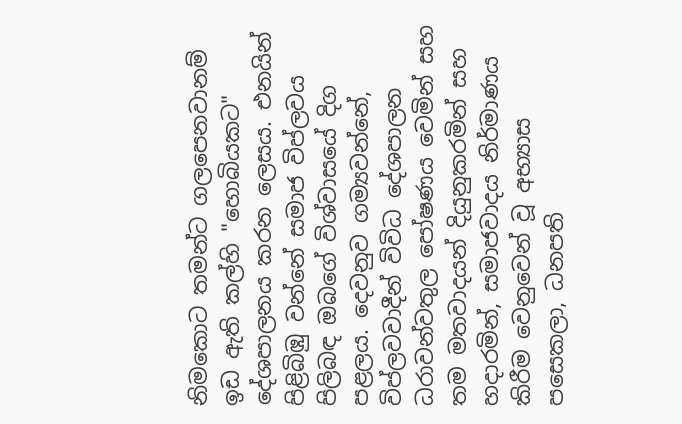නිමකොට තමන්ට ගලපෙනවානම් ඉඩ ඇති කල්හි "හොබියකට" දේශපාලනය කරන ලෙසය. එනයින් පිළිබිඹු වන්නේ සමාජ විප්ලවය පිලිබඳ ඔබගේ විශ්වාසයේ දිග පළලය. දෙවනුව ගම්‍යවන්නේ, විප්ලවවාදීන් විවිධ දේශපාලන ධරාවන්වතුල පෝෂණය වෙමින් සහ තම මතවාදයන් දියුනුකරමින් සහ හදාරමින්, සමාජවාදය නිර්මාණය කිරීම වෙනුවෙන් වූ අභ්‍යාස පසෙකලා, ධනපති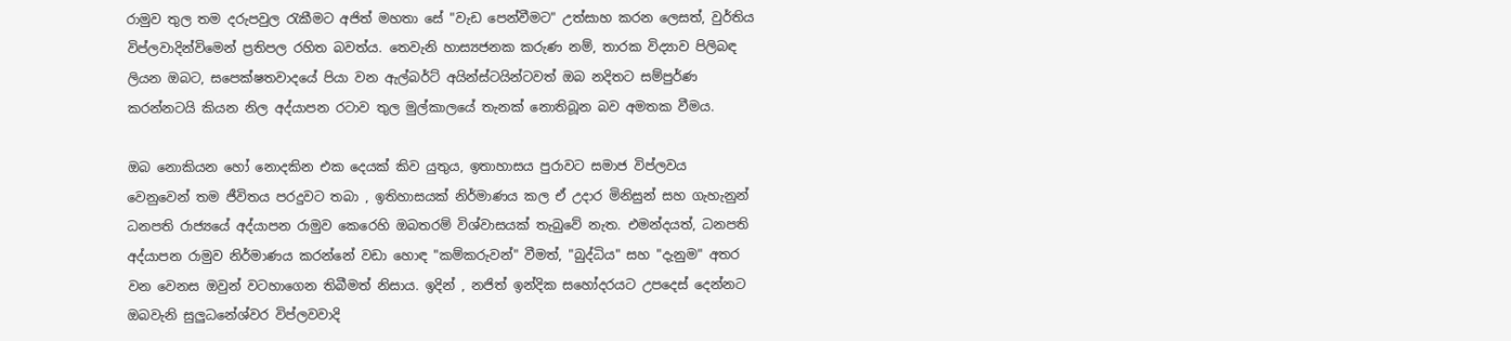රාමුව තුල තම දරුපවුල රැකීමට අජිත් මහතා සේ "වැඩ පෙන්වීමට" උත්සාහ කරන ලෙසත්, වුර්තිය විප්ලවාදින්විමෙන් ප්‍රතිපල රහිත බවත්ය. තෙවැනි හාස්‍යජනක කරුණ නම්, තාරක විද්‍යාව පිලිබඳ ලියන ඔබට, සපෙක්ෂතවාදයේ පියා වන ඇල්බර්ට් අයින්ස්ටයින්ටවත් ඔබ නදිතට සම්පුර්ණ කරන්නටයි කියන නිල අද්යාපන රටාව තුල මුල්කාලයේ තැනක් නොතිබූන බව අමතක වීමය.

ඔබ නොකියන හෝ නොදකින එක දෙයක් කිව යුතුය, ඉතාහාසය පුරාවට සමාජ විප්ලවය වෙනුවෙන් තම ජීවිතය පරදුවට තබා , ඉතිහාසයක් නිර්මාණය කල ඒ උදාර මිනිසුන් සහ ගැහැනුන් ධනපති රාජ්‍යයේ අද්යාපන රාමුව කෙරෙහි ඔබතරම් විශ්වාසයක් තැබුවේ නැත. එමන්දයත්, ධනපති අද්යාපන රාමුව නිර්මාණය කරන්නේ වඩා හොඳ "කම්කරුවන්" වීමත්, "බුද්ධිය" සහ "දැනුම" අතර වන වෙනස ඔවුන් වටහාගෙන තිබීමත් නිසාය. ඉදින් , නජිත් ඉන්දික සහෝදරයට උපදෙස් දෙන්නට ඔබවැනි සුලුධනේශ්වර විප්ලවවාදි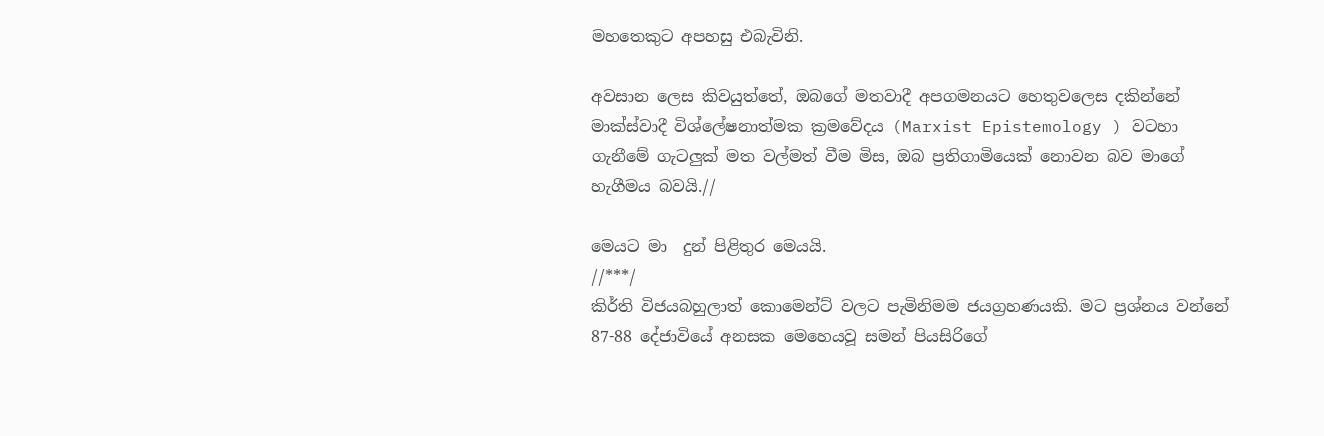මහතෙකුට අපහසු එබැවිනි.

අවසාන ලෙස කිවයුත්තේ, ඔබගේ මතවාදී අපගමනයට හෙතුවලෙස දකින්නේ මාක්ස්වාදී විශ්ලේෂනාත්මක ක්‍රමවේදය (Marxist Epistemology ) වටහා ගැනීමේ ගැටලුක් මත වල්මත් වීම මිස, ඔබ ප්‍රතිගාමියෙක් නොවන බව මාගේ හැගීමය බවයි.//

මෙයට මා  දුන් පිළිතුර මෙයයි.
//***/
කිර්ති විජයබහුලාත් කොමෙන්ට් වලට පැමිනිමම ජයග්‍රහණයකි. මට ප්‍රශ්නය වන්නේ 87-88 දේජාවියේ අනසක මෙහෙයවූ සමන් පියසිරිගේ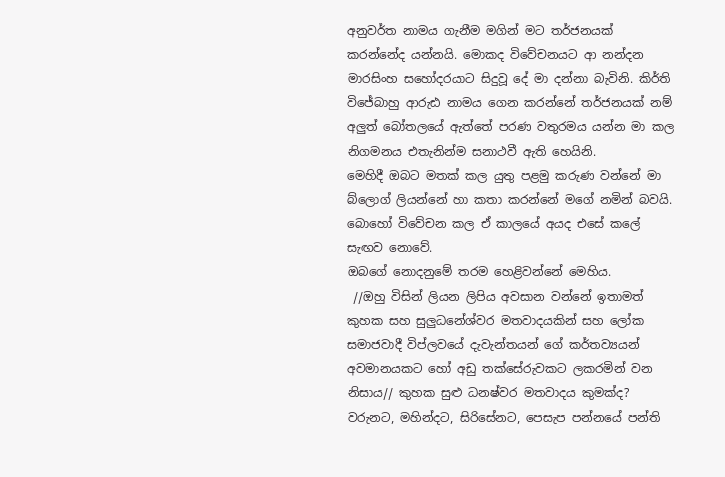අනුවර්ත නාමය ගැනීම මගින් මට තර්ජනයක් කරන්නේද යන්නයි. මොකද විවේචනයට ආ නන්දන මාරසිංහ සහෝදරයාට සිදුවූ දේ මා දන්නා බැවිනි. කිර්ති විජේබාහු ආරුඪ නාමය ගෙන කරන්නේ තර්ජනයක් නම් අලුත් බෝතලයේ ඇත්තේ පරණ වතුරමය යන්න මා කල නිගමනය එතැනින්ම සනාථවී ඇති හෙයිනි.
මෙහිදී ඔබට මතක් කල යුතු පළමු කරුණ වන්නේ මා බ්ලොග් ලියන්නේ හා කතා කරන්නේ මගේ නමින් බවයි. බොහෝ විවේචන කල ඒ කාලයේ අයද එසේ කලේ සැඟව නොවේ.
ඔබගේ නොදනුමේ තරම හෙළිවන්නේ මෙහිය.
 //ඔහු විසින් ලියන ලිපිය අවසාන වන්නේ ඉතාමත් කුහක සහ සුලුධනේශ්වර මතවාදයකින් සහ ලෝක සමාජවාදී විප්ලවයේ දැවැන්තයන් ගේ කර්තව්‍යයන් අවමානයකට හෝ අඩු තක්සේරුවකට ලකරමින් වන නිසාය// කුහක සුළු ධනෂ්වර මතවාදය කුමක්ද? වරුනට, මහින්දට, සිරිසේනට, පෙසැප පන්නයේ පන්ති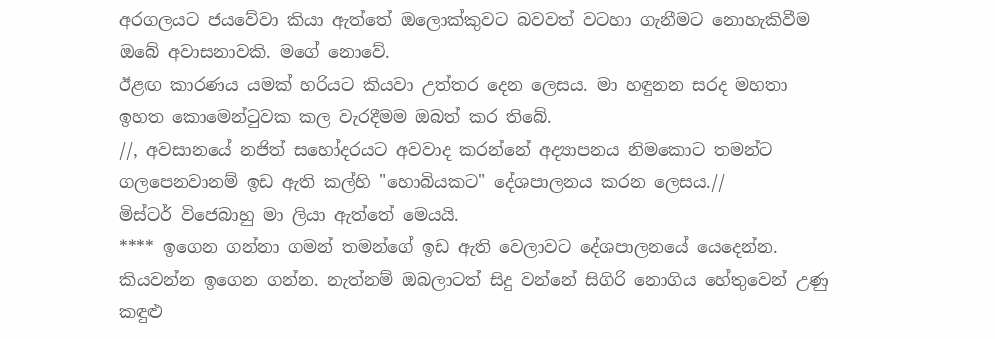අරගලයට ජයවේවා කියා ඇත්තේ ඔලොක්කුවට බවවත් වටහා ගැනීමට නොහැකිවීම ඔබේ අවාසනාවකි. මගේ නොවේ.
ඊළඟ කාරණය යමක් හරියට කියවා උත්තර දෙන ලෙසය. මා හඳුනන සරද මහතා ඉහත කොමෙන්ටුවක කල වැරදීමම ඔබත් කර තිබේ.
//, අවසානයේ නජිත් සහෝදරයට අවවාද කරන්නේ අද්‍යාපනය නිමකොට තමන්ට ගලපෙනවානම් ඉඩ ඇති කල්හි "හොබියකට" දේශපාලනය කරන ලෙසය.//
මිස්‌ටර් විජෙබාහු මා ලියා ඇත්තේ මෙයයි.
**** ඉගෙන ගන්නා ගමන් තමන්ගේ ඉඩ ඇති වෙලාවට දේශපාලනයේ යෙදෙන්න. කියවන්න ඉගෙන ගන්න. නැත්නම් ඔබලාටත් සිදු වන්නේ සිගිරි නොගිය හේතුවෙන් උණු කඳුළු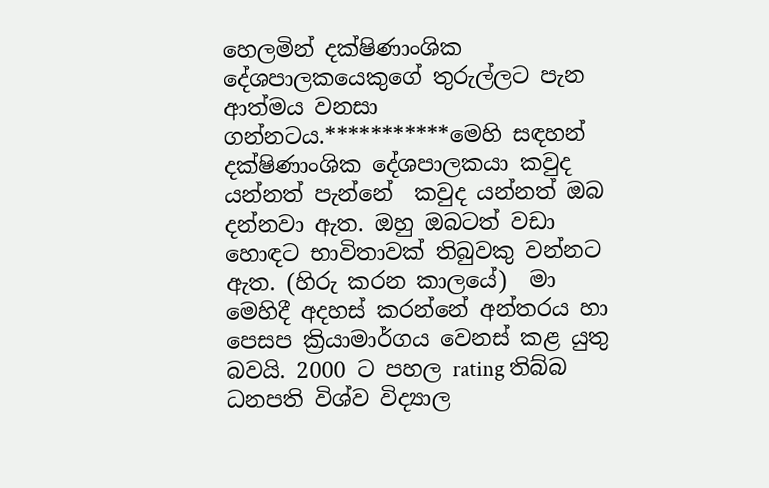හෙලමින් දක්ෂිණාංශික දේශපාලකයෙකුගේ තුරුල්ලට පැන ආත්මය වනසා ගන්නටය.***********මෙහි සඳහන් දක්ෂිණාංශික දේශපාලකයා කවුද යන්නත් පැන්නේ  කවුද යන්නත් ඔබ දන්නවා ඇත. ඔහු ඔබටත් වඩා හොඳට භාවිතාවක් තිබුවකු වන්නට ඇත. (හිරු කරන කාලයේ)  මා මෙහිදී අදහස් කරන්නේ අන්තරය හා පෙසප ක්‍රියාමාර්ගය වෙනස් කළ යුතු බවයි. 2000 ට පහල rating තිබ්බ ධනපති විශ්ව විද්‍යාල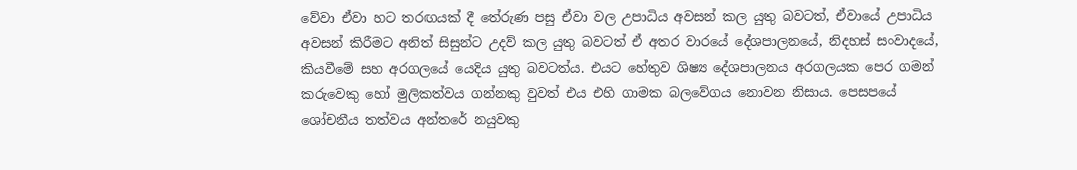වේවා ඒවා හට තරඟයක් දී තේරුණ පසු ඒවා වල උපාධිය අවසන් කල යුතු බවටත්, ඒවායේ උපාධිය අවසන් කිරීමට අනිත් සිසුන්ට උදව් කල යුතු බවටත් ඒ අතර වාරයේ දේශපාලනයේ, නිදහස් සංවාදයේ, කියවීමේ සහ අරගලයේ යෙදිය යුතු බවටත්ය. එයට හේතුව ශිෂ්‍ය දේශපාලනය අරගලයක පෙර ගමන් කරුවෙකු හෝ මුලිකත්වය ගන්නකු වුවත් එය එහි ගාමක බලවේගය නොවන නිසාය. පෙසපයේ ශෝචනීය තත්වය අන්තරේ නයුවකු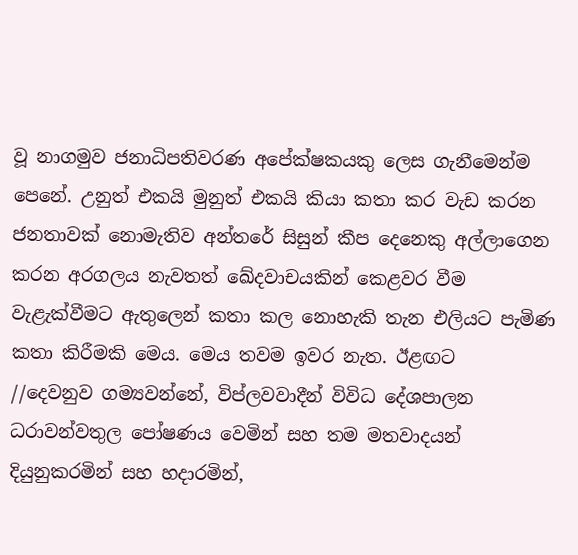වූ නාගමුව ජනාධිපතිවරණ අපේක්ෂකයකු ලෙස ගැනීමෙන්ම පෙනේ. උනුත් එකයි මුනුත් එකයි කියා කතා කර වැඩ කරන ජනතාවක් නොමැතිව අන්තරේ සිසුන් කීප දෙනෙකු අල්ලාගෙන කරන අරගලය නැවතත් ඛේදවාචයකින් කෙළවර වීම වැළැක්වීමට ඇතුලෙන් කතා කල නොහැකි තැන එලියට පැමිණ කතා කිරීමකි මෙය. මෙය තවම ඉවර නැත. ඊළඟට
//දෙවනුව ගම්‍යවන්නේ, විප්ලවවාදීන් විවිධ දේශපාලන ධරාවන්වතුල පෝෂණය වෙමින් සහ තම මතවාදයන් දියුනුකරමින් සහ හදාරමින්,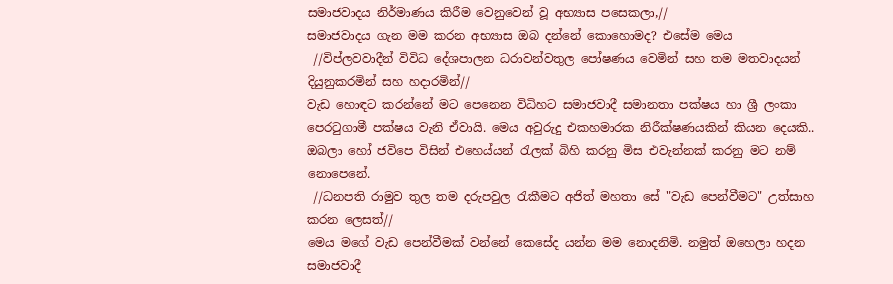සමාජවාදය නිර්මාණය කිරීම වෙනුවෙන් වූ අභ්‍යාස පසෙකලා,//
සමාජවාදය ගැන මම කරන අභ්‍යාස ඔබ දන්නේ කොහොමද? එසේම මෙය
 //විප්ලවවාදීන් විවිධ දේශපාලන ධරාවන්වතුල පෝෂණය වෙමින් සහ තම මතවාදයන් දියුනුකරමින් සහ හදාරමින්//
වැඩ හොඳට කරන්නේ මට පෙනෙන විධිහට සමාජවාදී සමානතා පක්ෂය හා ශ්‍රී ලංකා පෙරටුගාමී පක්ෂය වැනි ඒවායි. මෙය අවුරුදු එකහමාරක නිරීක්ෂණයකින් කියන දෙයකි.. ඔබලා හෝ ජවිපෙ විසින් එහෙය්යන් රැලක් බිහි කරනු මිස එවැන්නක් කරනු මට නම් නොපෙනේ.
 //ධනපති රාමුව තුල තම දරුපවුල රැකීමට අජිත් මහතා සේ "වැඩ පෙන්වීමට" උත්සාහ කරන ලෙසත්//
මෙය මගේ වැඩ පෙන්වීමක් වන්නේ කෙසේද යන්න මම නොදනිමි. නමුත් ඔහෙලා හදන සමාජවාදී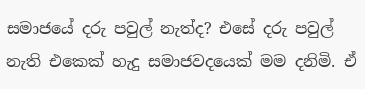සමාජයේ දරු පවුල් නැත්ද? එසේ දරු පවුල් නැති එකෙක් හැදු සමාජවදයෙක් මම දනිමි. ඒ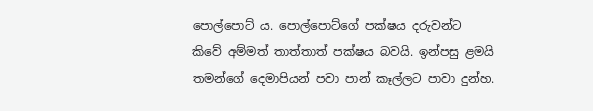පොල්පොට්‍ ය. පොල්පොට්ගේ පක්ෂය දරුවන්ට කිවේ අම්මත් තාත්තාත් පක්ෂය බවයි. ඉන්පසු ළමයි තමන්ගේ දෙමාපියන් පවා පාන් කෑල්ලට පාවා දුන්හ.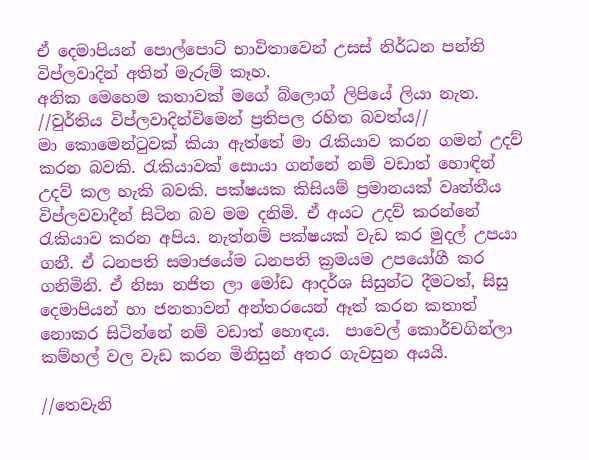ඒ දෙමාපියන් පොල්පොට් භාවිතාවෙන් උසස් නිර්ධන පන්ති විප්ලවාදින් අතින් මැරුම් කෑහ.
අනික මෙහෙම කතාවක් මගේ බ්ලොග් ලිපියේ ලියා නැත.
//වුර්තිය විප්ලවාදින්විමෙන් ප්‍රතිපල රහිත බවත්ය//
මා කොමෙන්ටුවක් කියා ඇත්තේ මා රැකියාව කරන ගමන් උදව් කරන බවකි. රැකියාවක් සොයා ගන්නේ නම් වඩාත් හොඳින් උදව් කල හැකි බවකි. පක්ෂයක කිසියම් ප්‍රමානයක් වෘත්තීය විප්ලවවාදීන් සිටින බව මම දනිමි. ඒ අයට උදව් කරන්නේ රැකියාව කරන අපිය. නැත්නම් පක්ෂයක් වැඩ කර මුදල් උපයා  ගනී. ඒ ධනපති සමාජයේම ධනපති ක්‍රමයම උපයෝගී කර ගනිමිනි. ඒ නිසා නජිත ලා මෝඩ ආදර්ශ සිසුන්ට දීමටත්, සිසු දෙමාපියන් හා ජනතාවන් අන්තරයෙන් ඈත් කරන කතාත් නොකර සිටින්නේ නම් වඩාත් හොඳය.  පාවෙල් කොර්චගින්ලා කම්හල් වල වැඩ කරන මිනිසුන් අතර ගැවසුන අයයි.

//තෙවැනි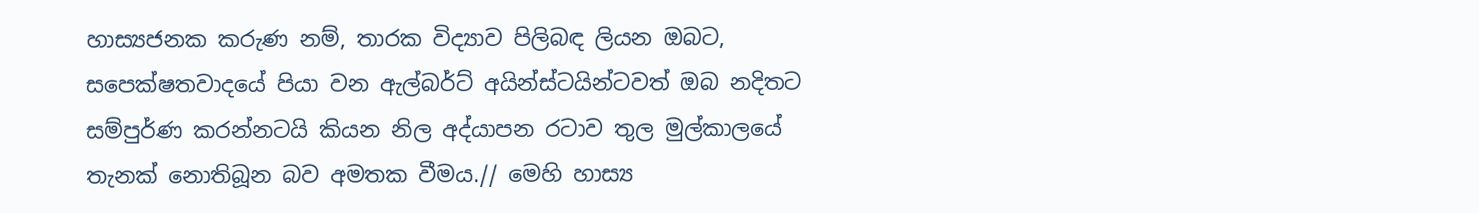හාස්‍යජනක කරුණ නම්, තාරක විද්‍යාව පිලිබඳ ලියන ඔබට, සපෙක්ෂතවාදයේ පියා වන ඇල්බර්ට් අයින්ස්ටයින්ටවත් ඔබ නදිතට සම්පුර්ණ කරන්නටයි කියන නිල අද්යාපන රටාව තුල මුල්කාලයේ තැනක් නොතිබූන බව අමතක වීමය.// මෙහි හාස්‍ය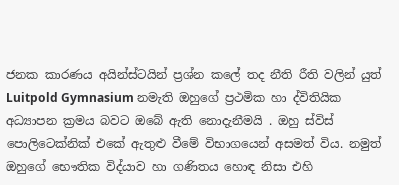ජනක කාරණය අයින්ස්ටයින් ප්‍රශ්න කලේ තද නීති රීති වලින් යුත් Luitpold Gymnasium නමැති ඔහුගේ ප්‍රථමික හා ද්විතියික අධ්‍යාපන ක්‍රමය බවට ඔබේ ඇති නොදැනීමයි . ඔහු ස්විස් පොලිටෙක්නික් එකේ ඇතුළු වීමේ විභාගයෙන් අසමත් විය. නමුත් ඔහුගේ භෞතික විද්යාව හා ගණිතය හොඳ නිසා එහි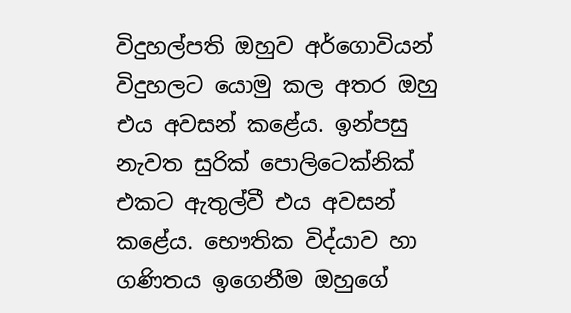විදුහල්පති ඔහුව අර්ගොවියන් විදුහලට යොමු කල අතර ඔහු එය අවසන් කළේය. ඉන්පසු නැවත සුරික් පොලිටෙක්නික් එකට ඇතුල්වී එය අවසන් කළේය. භෞතික විද්යාව හා ගණිතය ඉගෙනීම ඔහුගේ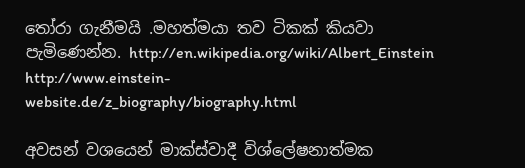තෝරා ගැනීමයි .මහත්මයා තව ටිකක් කියවා පැමිණෙන්න. http://en.wikipedia.org/wiki/Albert_Einstein
http://www.einstein-website.de/z_biography/biography.html

අවසන් වශයෙන් මාක්ස්වාදී විශ්ලේෂනාත්මක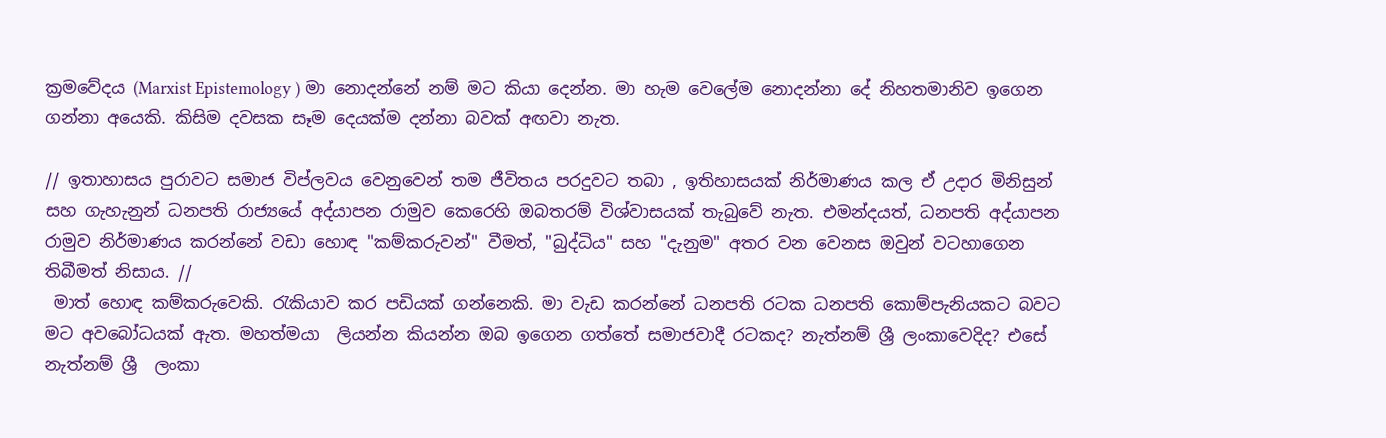ක්‍රමවේදය (Marxist Epistemology ) මා නොදන්නේ නම් මට කියා දෙන්න. මා හැම වෙලේම නොදන්නා දේ නිහතමානිව ඉගෙන ගන්නා අයෙකි. කිසිම දවසක සෑම දෙයක්ම දන්නා බවක් අඟවා නැත.

// ඉතාහාසය පුරාවට සමාජ විප්ලවය වෙනුවෙන් තම ජීවිතය පරදුවට තබා , ඉතිහාසයක් නිර්මාණය කල ඒ උදාර මිනිසුන් සහ ගැහැනුන් ධනපති රාජ්‍යයේ අද්යාපන රාමුව කෙරෙහි ඔබතරම් විශ්වාසයක් තැබුවේ නැත. එමන්දයත්, ධනපති අද්යාපන රාමුව නිර්මාණය කරන්නේ වඩා හොඳ "කම්කරුවන්" වීමත්, "බුද්ධිය" සහ "දැනුම" අතර වන වෙනස ඔවුන් වටහාගෙන තිබීමත් නිසාය. //
 මාත් හොඳ කම්කරුවෙකි. රැකියාව කර පඩියක් ගන්නෙකි. මා වැඩ කරන්නේ ධනපති රටක ධනපති කොම්පැනියකට බවට මට අවබෝධයක් ඇත. මහත්මයා  ලියන්න කියන්න ඔබ ඉගෙන ගත්තේ සමාජවාදී රටකද? නැත්නම් ශ්‍රී ලංකාවෙදිද? එසේ නැත්නම් ශ්‍රී  ලංකා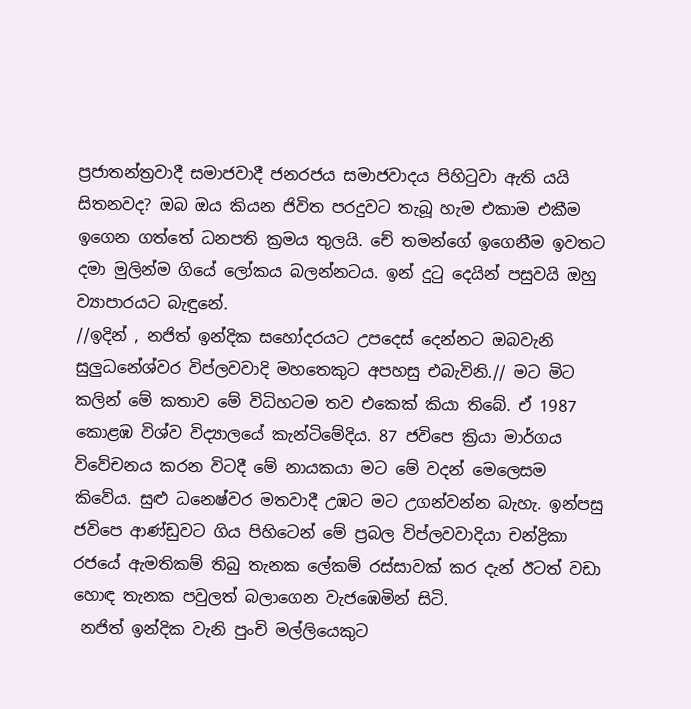ප්‍රජාතන්ත්‍රවාදී සමාජවාදී ජනරජය සමාජවාදය පිහිටුවා ඇති යයි සිතනවද? ඔබ ඔය කියන ජිවිත පරදුවට තැබූ හැම එකාම එකීම ඉගෙන ගත්තේ ධනපති ක්‍රමය තුලයි. චේ තමන්ගේ ඉගෙනීම ඉවතට දමා මුලින්ම ගියේ ලෝකය බලන්නටය. ඉන් දුටු දෙයින් පසුවයි ඔහු ව්‍යාපාරයට බැඳුනේ.
//ඉදින් , නජිත් ඉන්දික සහෝදරයට උපදෙස් දෙන්නට ඔබවැනි සුලුධනේශ්වර විප්ලවවාදි මහතෙකුට අපහසු එබැවිනි.// මට මිට කලින් මේ කතාව මේ විධිහටම තව එකෙක් කියා තිබේ. ඒ 1987 කොළඹ විශ්ව විද්‍යාලයේ කැන්ටිමේදිය. 87 ජවිපෙ ක්‍රියා මාර්ගය විවේචනය කරන විටදී මේ නායකයා මට මේ වදන් මෙලෙසම කිවේය. සුළු ධනෙෂ්වර මතවාදී උඹට මට උගන්වන්න බැහැ. ඉන්පසු ජවිපෙ ආණ්ඩුවට ගිය පිහිටෙන් මේ ප්‍රබල විප්ලවවාදියා චන්ද්‍රිකා රජයේ ඇමතිකම් තිබු තැනක ලේකම් රස්සාවක් කර දැන් ඊටත් වඩා හොඳ තැනක පවුලත් බලාගෙන වැජඹෙමින් සිටි.
 නජිත් ඉන්දික වැනි පුංචි මල්ලියෙකුට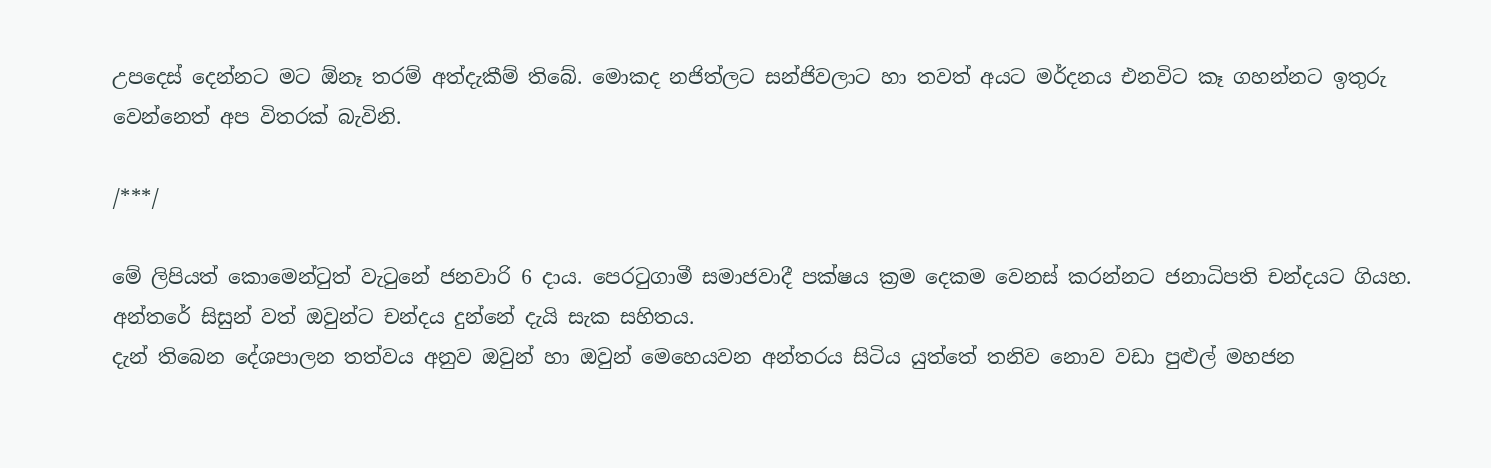උපදෙස් දෙන්නට මට ඕනෑ තරම් අත්දැකීම් තිබේ. මොකද නජිත්ලට සන්ජිවලාට හා තවත් අයට මර්දනය එනවිට කෑ ගහන්නට ඉතුරු වෙන්නෙත් අප විතරක් බැවිනි.

/***/

මේ ලිපියත් කොමෙන්ටුත් වැටුනේ ජනවාරි 6 දාය. පෙරටුගාමී සමාජවාදී පක්ෂය ක්‍රම දෙකම වෙනස් කරන්නට ජනාධිපති චන්දයට ගියහ. අන්තරේ සිසුන් වත් ඔවුන්ට චන්දය දුන්නේ දැයි සැක සහිතය.
දැන් තිබෙන දේශපාලන තත්වය අනුව ඔවුන් හා ඔවුන් මෙහෙයවන අන්තරය සිටිය යුත්තේ තනිව නොව වඩා පුළුල් මහජන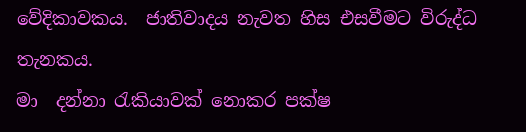වේදිකාවකය.  ජාතිවාදය නැවත හිස එසවීමට විරුද්ධ තැනකය.
මා  දන්නා රැකියාවක් නොකර පක්ෂ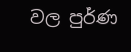වල පුර්ණ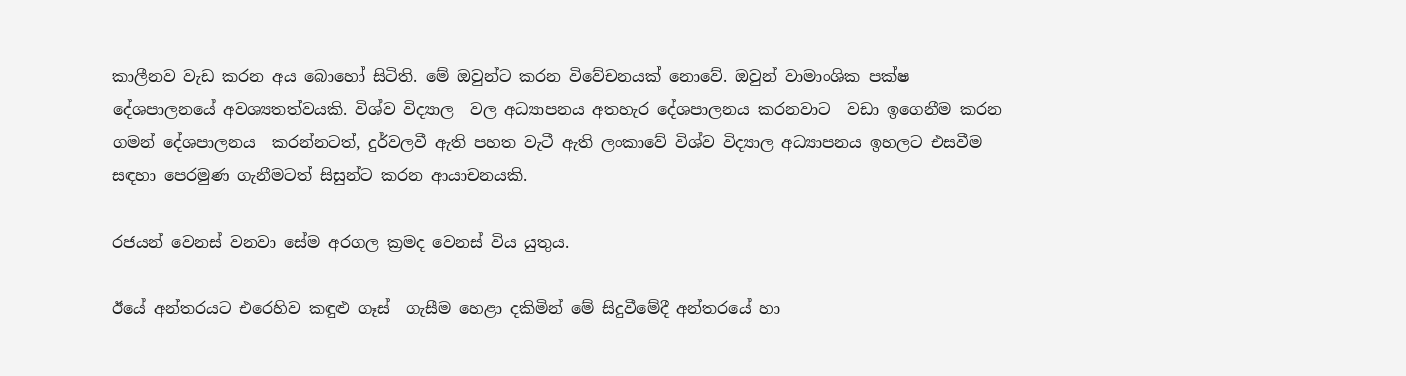කාලීනව වැඩ කරන අය බොහෝ සිටිති. මේ ඔවුන්ට කරන විවේචනයක් නොවේ. ඔවුන් වාමාංශික පක්ෂ දේශපාලනයේ අවශ්‍යතත්වයකි. විශ්ව විද්‍යාල  වල අධ්‍යාපනය අතහැර දේශපාලනය කරනවාට  වඩා ඉගෙනීම කරන ගමන් දේශපාලනය  කරන්නටත්, දුර්වලවී ඇති පහත වැටී ඇති ලංකාවේ විශ්ව විද්‍යාල අධ්‍යාපනය ඉහලට එසවීම සඳහා පෙරමුණ ගැනීමටත් සිසුන්ට කරන ආයාචනයකි.

රජයන් වෙනස් වනවා සේම අරගල ක්‍රමද වෙනස් විය යුතුය.

ඊයේ අන්තරයට එරෙහිව කඳුළු ගෑස්  ගැසීම හෙළා දකිමින් මේ සිදුවීමේදී අන්තරයේ හා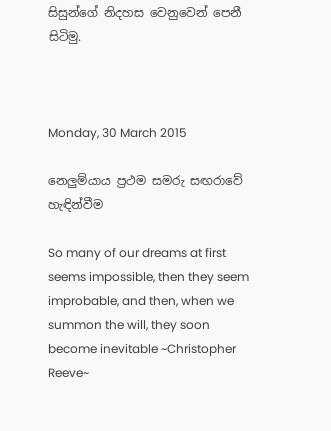සිසුන්ගේ නිදහස වෙනුවෙන් පෙනී සිටිමු.



Monday, 30 March 2015

නෙලුම්යාය ප්‍රථම සමරු සඟරාවේ හැඳින්වීම

So many of our dreams at first seems impossible, then they seem improbable, and then, when we summon the will, they soon become inevitable ~Christopher Reeve~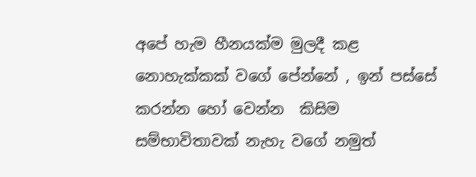අපේ හැම හීනයක්ම මුලදී කළ  නොහැක්කක් වගේ පේන්නේ , ඉන් පස්සේ කරන්න හෝ වෙන්න  කිසිම සම්භාවිතාවක් නැහැ වගේ නමුත්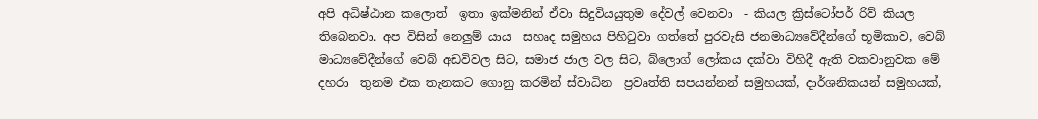අපි අධිෂ්ඨාන කලොත්  ඉතා ඉක්මනින් ඒවා සිදුවියයුතුම දේවල් වෙනවා  - කියල ක්‍රිස්ටෝපර් රිව් කියල තිබෙනවා. අප විසින් නෙලුම් යාය  සහෘද සමුහය පිහිටුවා ගත්තේ පුරවැසි ජනමාධ්‍යවේදීන්ගේ භූමිකාව, වෙබ් මාධ්‍යවේදීන්ගේ වෙබ් අඩවිවල සිට, සමාජ ජාල වල සිට, බ්ලොග් ලෝකය දක්වා විහිදී ඇති වකවානුවක මේ දහරා  තුනම එක තැනකට ගොනු කරමින් ස්වාධින  ප්‍රවෘත්ති සපයන්නන් සමුහයක්, දාර්ශනිකයන් සමුහයක්,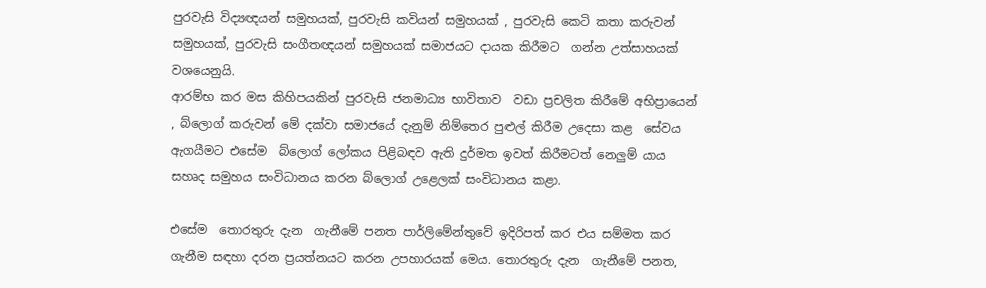පුරවැසි විද්‍යඥයන් සමුහයක්, පුරවැසි කවියන් සමුහයක් , පුරවැසි කෙටි කතා කරුවන් සමුහයක්, පුරවැසි සංගීතඥයන් සමුහයක් සමාජයට දායක කිරීමට  ගන්න උත්සාහයක් වශයෙනුයි.
ආරම්භ කර මස කිහිපයකින් පුරවැසි ජනමාධ්‍ය භාවිතාව  වඩා ප්‍රචලිත කිරීමේ අභිප්‍රායෙන්  , බ්ලොග් කරුවන් මේ දක්වා සමාජයේ දැනුම් නිම්තෙර පුළුල් කිරීම උදෙසා කළ  සේවය ඇගයීමට එසේම  බ්ලොග් ලෝකය පිළිබඳව ඇති දුර්මත ඉවත් කිරීමටත් නෙලුම් යාය සහෘද සමුහය සංවිධානය කරන බ්ලොග් උළෙලක් සංවිධානය කළා.

එසේම  තොරතුරු දැන  ගැනීමේ පනත පාර්ලිමේන්තුවේ ඉදිරිපත් කර එය සම්මත කර ගැනීම සඳහා දරන ප්‍රයත්නයට කරන උපහාරයක් මෙය. තොරතුරු දැන  ගැනීමේ පනත,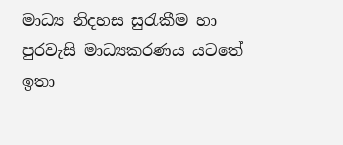මාධ්‍ය නිදහස සුරැකීම හා පුරවැසි මාධ්‍යකරණය යටතේ ඉතා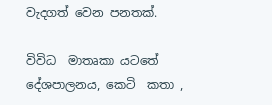වැදගත් වෙන පනතක්.

විවිධ  මාතෘකා යටතේ දේශපාලනය, කෙටි  කතා ,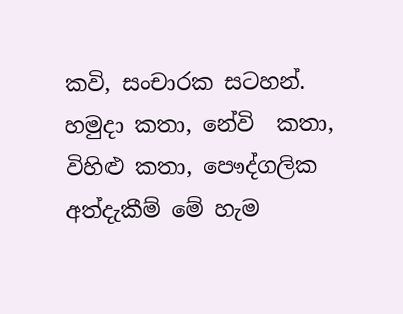කවි, සංචාරක සටහන්. හමුදා කතා, නේවි  කතා, විහිළු කතා, පෞද්ගලික අත්දැකීම් මේ හැම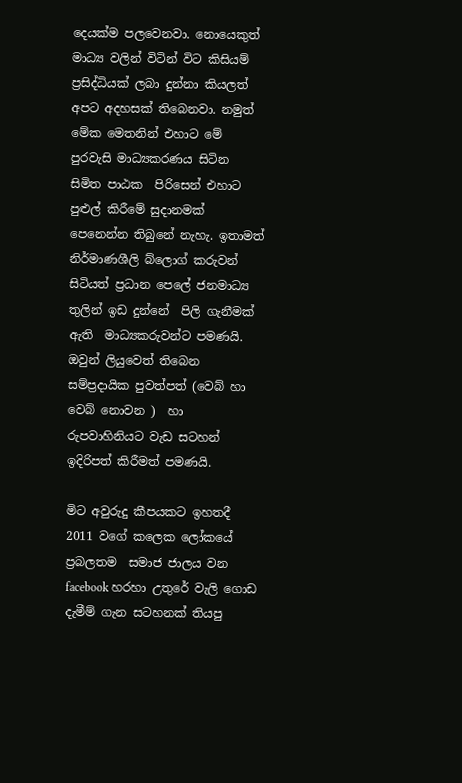දෙයක්ම පලවෙනවා. නොයෙකුත් මාධ්‍ය වලින් විටින් විට කිසියම් ප්‍රසිද්ධියක් ලබා දුන්නා කියලත් අපට අදහසක් තිබෙනවා. නමුත් මේක මෙතනින් එහාට මේ පුරවැසි මාධ්‍යකරණය සිටින  සිමිත පාඨක  පිරිසෙන් එහාට පුළුල් කිරීමේ සුදානමක් පෙනෙන්න තිබුනේ නැහැ. ඉතාමත් නිර්මාණශීලි බ්ලොග් කරුවන් සිටියත් ප්‍රධාන පෙලේ ජනමාධ්‍ය තුලින් ඉඩ දුන්නේ  පිලි ගැනීමක් ඇති  මාධ්‍යකරුවන්ට පමණයි. ඔවුන් ලියුවෙත් තිබෙන සම්ප්‍රදායික පුවත්පත් (වෙබ් හා වෙබ් නොවන )  හා රුපවාහිනියට වැඩ සටහන් ඉදිරිපත් කිරීමත් පමණයි.

මිට අවුරුදු කීපයකට ඉහතදී 2011 වගේ කලෙක ලෝකයේ ප්‍රබලතම  සමාජ ජාලය වන facebook හරහා උතුරේ වැලි ගොඩ දැමීම් ගැන සටහනක් තියපු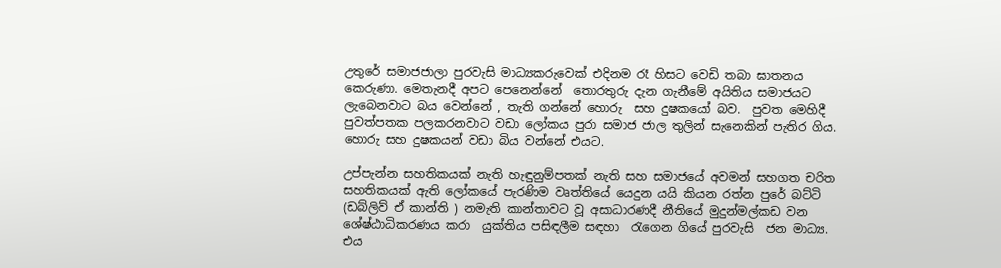උතුරේ සමාජජාලා පුරවැසි මාධ්‍යකරුවෙක් එදිනම රෑ හිසට වෙඩි තබා ඝාතනය කෙරුණා. මෙතැනදී අපට පෙනෙන්නේ  තොරතුරු දැන ගැනීමේ අයිතිය සමාජයට ලැබෙනවාට බය වෙන්නේ , තැති ගන්නේ හොරු  සහ දුෂකයෝ බව.  පුවත මෙහිදී පුවත්පතක පලකරනවාට වඩා ලෝකය පුරා සමාජ ජාල තුලින් සැනෙකින් පැතිර ගිය. හොරු සහ දුෂකයන් වඩා බිය වන්නේ එයට.

උප්පැන්න සහතිකයක් නැති හැඳුනුම්පතක් නැති සහ සමාජයේ අවමන් සහගත චරිත සහතිකයක් ඇති ලෝකයේ පැරණිම වෘත්තියේ යෙදුන යයි කියන රත්න පුරේ බට්ටි (ඩබ්ලිව් ඒ කාන්ති ) නමැති කාන්තාවට වූ අසාධාරණදී නීතියේ මුදුන්මල්කඩ වන ශේෂ්ඨාධිකරණය කරා  යුක්තිය පසිඳලීම සඳහා  රැගෙන ගියේ පුරවැසි  ජන මාධ්‍ය. එය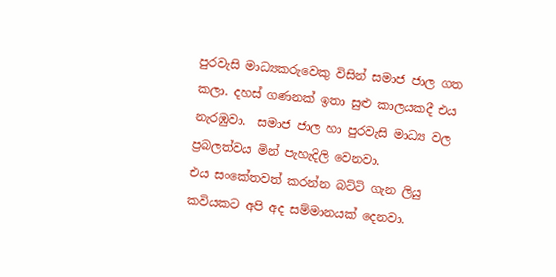පුරවැසි මාධ්‍යකරුවෙකු විසින් සමාජ ජාල ගත කලා. දහස් ගණනක් ඉතා සුළු කාලයකදී එය නැරඹුවා.  සමාජ ජාල හා පුරවැසි මාධ්‍ය වල ප්‍රබලත්වය මින් පැහැදිලි වෙනවා.
එය සංකේතවත් කරන්න බට්ටි ගැන ලියු කවියකට අපි අද සම්මානයක් දෙනවා.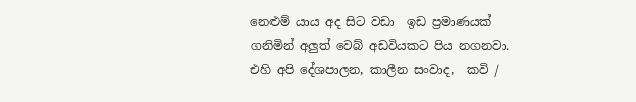නෙළුම් යාය අද සිට වඩා  ඉඩ ප්‍රමාණයක් ගනිමින් අලුත් වෙබ් අඩවියකට පිය නගනවා. එහි අපි දේශපාලන, කාලීන සංවාද,  කවි /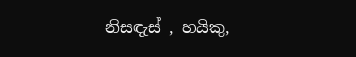නිසඳැස් , හයිකු,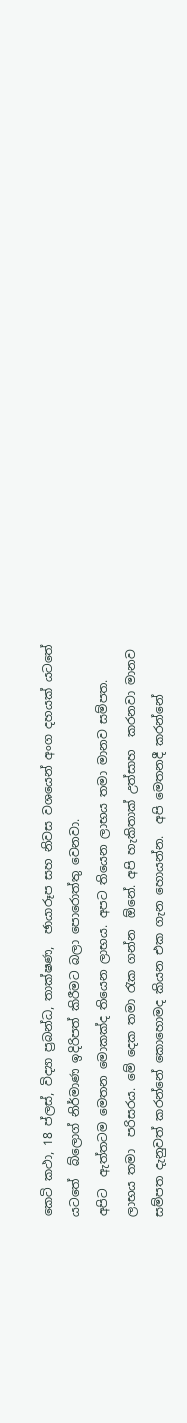කෙටි කථා, 18 ප්ලස්, විද්‍යා ප්‍රබන්ධ, තාක්ෂණ,  ඡායාරූප සහ නිවස වශයෙන් අංග දහයක් යටතේ යටතේ  බ්ලොග් නිර්මාණ ඉදිරිපත් කිරීමට බලා පොරොත්තු වෙනවා.
අපිට  ඇත්තටම මෙතන මොකක්ද තියෙන ලාභය. අපට තියෙන ලාභය තමා මානව සම්පත. ලාභය තමා  පරිසරය. මේ දෙක තමා රැක ගන්න  ඕනේ. අපි හැකිතාක් උත්සාහ  කරනවා මානව සම්පත දැනුවත් කරන්නේ කොහොමද කියන එක ගැන හොයන්න.  අපි මෙතනදී කරන්නේ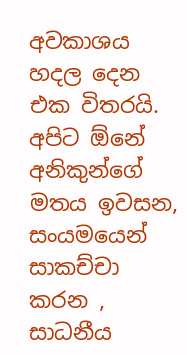අවකාශය හදල දෙන එක විතරයි.
අපිට ඕනේ අනිකුන්ගේ මතය ඉවසන, සංයමයෙන් සාකච්චා කරන , සාධනීය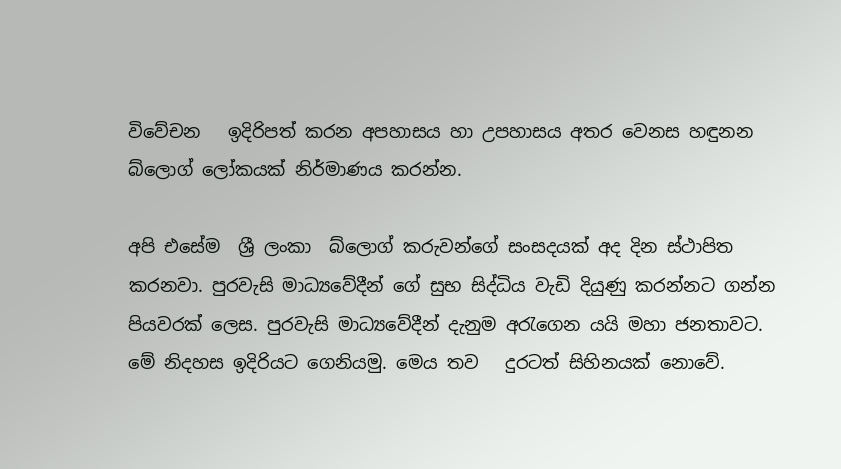විවේචන   ඉදිරිපත් කරන අපහාසය හා උපහාසය අතර වෙනස හඳුනන බ්ලොග් ලෝකයක් නිර්මාණය කරන්න.

අපි එසේම  ශ්‍රී ලංකා  බ්ලොග් කරුවන්ගේ සංසදයක් අද දින ස්ථාපිත කරනවා. පුරවැසි මාධ්‍යවේදීන් ගේ සුභ සිද්ධිය වැඩි දියුණු කරන්නට ගන්න පියවරක් ලෙස. පුරවැසි මාධ්‍යවේදීන් දැනුම අරැගෙන යයි මහා ජනතාවට. මේ නිදහස ඉදිරියට ගෙනියමු. මෙය තව   දුරටත් සිහිනයක් නොවේ.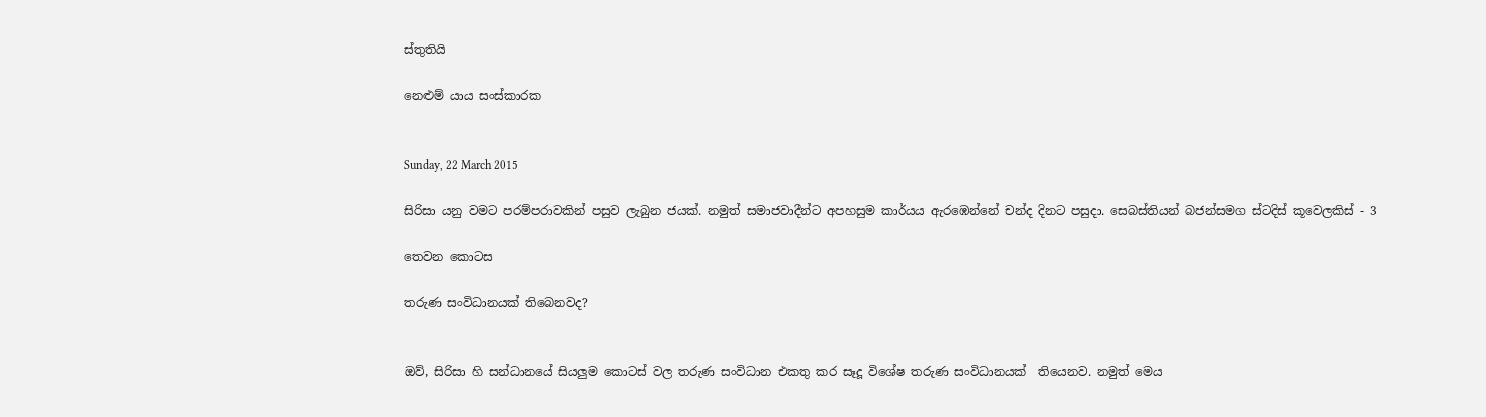ස්තුතියි

නෙළුම් යාය සංස්කාරක


Sunday, 22 March 2015

සිරිසා යනු වමට පරම්පරාවකින් පසුව ලැබුන ජයක්. නමුත් සමාජවාදීන්ට අපහසුම කාර්යය ඇරඹෙන්නේ චන්ද දිනට පසුදා. සෙබස්තියන් බජන්සමග ස්ටදිස් කූවෙලකිස් - 3

තෙවන කොටස

තරුණ සංවිධානයක් තිබෙනවද?


ඔව්, සිරිසා හි සන්ධානයේ සියලුම කොටස් වල තරුණ සංවිධාන එකතු කර සෑදූ විශේෂ තරුණ සංවිධානයක්  තියෙනව. නමුත් මෙය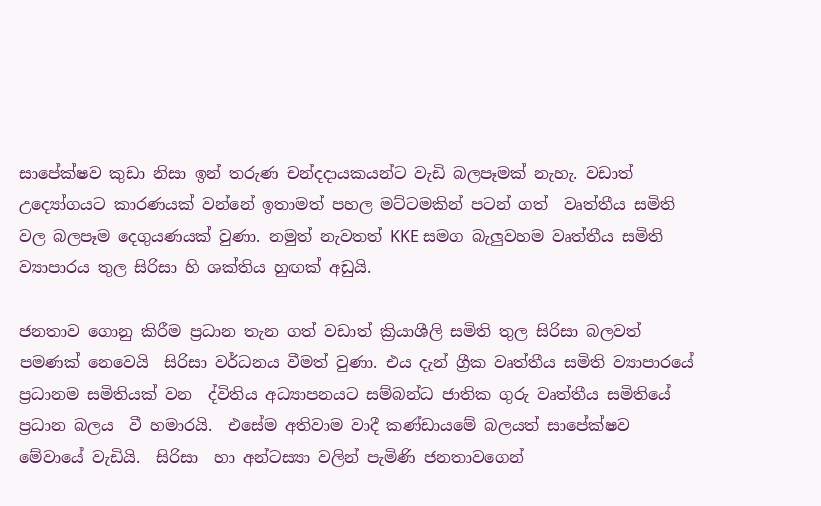සාපේක්ෂව කුඩා නිසා ඉන් තරුණ චන්දදායකයන්ට වැඩි බලපෑමක් නැහැ. වඩාත් උද්‍යෝගයට කාරණයක් වන්නේ ඉතාමත් පහල මට්ටමකින් පටන් ගත්  වෘත්තීය සමිති   වල බලපෑම දෙගුයණයක් වුණා. නමුත් නැවතත් KKE සමග බැලුවහම වෘත්තීය සමිති ව්‍යාපාරය තුල සිරිසා හි ශක්තිය හුඟක් අඩුයි.

ජනතාව ගොනු කිරීම ප්‍රධාන තැන ගත් වඩාත් ක්‍රියාශීලි සමිති තුල සිරිසා බලවත් පමණක් නෙවෙයි  සිරිසා වර්ධනය වීමත් වුණා. එය දැන් ග්‍රීක වෘත්තීය සමිති ව්‍යාපාරයේ ප්‍රධානම සමිතියක් වන  ද්විතිය අධ්‍යාපනයට සම්බන්ධ ජාතික ගුරු වෘත්තීය සමිතියේ ප්‍රධාන බලය  වී හමාරයි.  එසේම අතිවාම වාදී කණ්ඩායමේ බලයත් සාපේක්ෂව මේවායේ වැඩියි.  සිරිසා  හා අන්ටස්‍යා වලින් පැමිණි ජනතාවගෙන්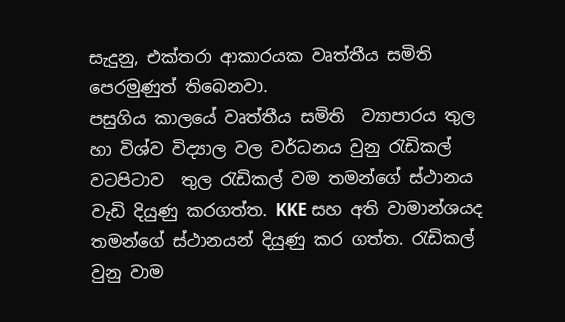සැදුනු, එක්තරා ආකාරයක වෘත්තීය සමිති  පෙරමුණුත් තිබෙනවා.
පසුගිය කාලයේ වෘත්තීය සමිති  ව්‍යාපාරය තුල හා විශ්ව විද්‍යාල වල වර්ධනය වුනු රැඩිකල් වටපිටාව  තුල රැඩිකල් වම තමන්ගේ ස්ථානය වැඩි දියුණු කරගත්ත. KKE සහ අති වාමාන්ශයද තමන්ගේ ස්ථානයන් දියුණු කර ගත්ත. රැඩිකල් වුනු වාම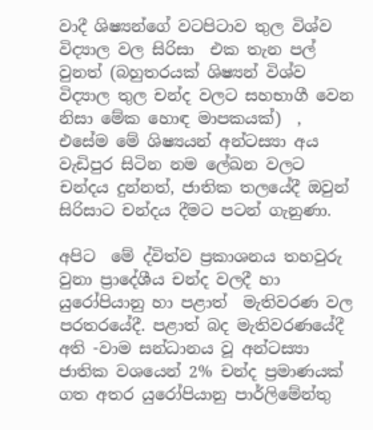වාදී ශිෂ්‍යන්ගේ වටපිටාව තුල විශ්ව විද්‍යාල වල සිරිසා  එක තැන පල් වුනත් (බහුතරයක් ශිෂ්‍යන් විශ්ව විද්‍යාල තුල චන්ද වලට සහභාගී වෙන නිසා මේක හොඳ මාපකයක්)  , එසේම මේ ශිෂ්‍යයන් අන්ටස්‍යා අය වැඩිපුර සිටින නම ලේඛන වලට චන්දය දුන්නත්, ජාතික තලයේදී ඔවුන් සිරිසාට චන්දය දීමට පටන් ගැනුණා.

අපිට  මේ ද්විත්ව ප්‍රකාශනය තහවුරු වුනා ප්‍රාදේශීය චන්ද වලදී හා යුරෝපියානු හා පළාත්  මැතිවරණ වල පරතරයේදී. පළාත් බද මැතිවරණයේදී අති -වාම සන්ධානය වූ අන්ටස්‍යා ජාතික වශයෙන් 2% චන්ද ප්‍රමාණයක් ගත අතර යුරෝපියානු පාර්ලිමේන්තු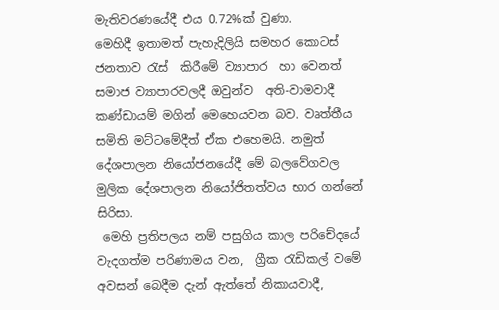මැතිවරණයේදී එය 0.72%ක් වුණා.
මෙහිදී ඉතාමත් පැහැදිලියි සමහර කොටස් ජනතාව රැස්  කිරීමේ ව්‍යාපාර  හා වෙනත් සමාජ ව්‍යාපාරවලදී ඔවුන්ව  අති-වාමවාදී කණ්ඩායම් මගින් මෙහෙයවන බව. වෘත්තීය සමිති මට්ටමේදීත් ඒක එහෙමයි. නමුත් දේශපාලන නියෝජනයේදී මේ බලවේගවල මුලික දේශපාලන නියෝජිතත්වය භාර ගන්නේ සිරිසා.
 මෙහි ප්‍රතිපලය නම් පසුගිය කාල පරිචේදයේ වැදගත්ම පරිණාමය වන,  ග්‍රීක රැඩිකල් වමේ අවසන් බෙදීම දැන් ඇත්තේ නිකායවාදී,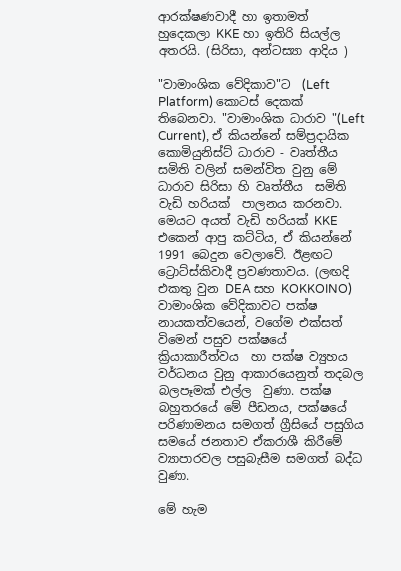ආරක්ෂණවාදී හා ඉතාමත් හුදෙකලා KKE හා ඉතිරි සියල්ල අතරයි. (සිරිසා, අන්ටස්‍යා ආදිය )

"වාමාංශික වේදිකාව"ට  (Left Platform) කොටස් දෙකක් තිබෙනවා. "වාමාංශික ධාරාව "(Left Current), ඒ කියන්නේ සම්ප්‍රදායික කොමියුනිස්ට් ධාරාව - වෘත්තීය සමිති වලින් සමන්විත වුනු මේ ධාරාව සිරිසා හි වෘත්තීය  සමිති වැඩි හරියක්  පාලනය කරනවා. මෙයට අයත් වැඩි හරියක් KKE එකෙන් ආපු කට්ටිය, ඒ කියන්නේ 1991 බෙදුන වෙලාවේ. ඊළඟට ට්‍රොට්ස්කිවාදී ප්‍රවණතාවය. (ලඟදි එකතු වුන DEA සහ KOKKOINO)
වාමාංශික වේදිකාවට පක්ෂ  නායකත්වයෙන්, වගේම එක්සත් විමෙන් පසුව පක්ෂයේ ක්‍රියාකාරීත්වය  හා පක්ෂ ව්‍යුහය වර්ධනය වුනු ආකාරයෙනුත් තදබල බලපෑමක් එල්ල  වුණා. පක්ෂ බහුතරයේ මේ පීඩනය, පක්ෂයේ  පරිණාමනය සමගත් ග්‍රීසියේ පසුගිය සමයේ ජනතාව ඒකරාශී කිරීමේ ව්‍යාපාරවල පසුබැසීම සමගත් බද්ධ වුණා.

මේ හැම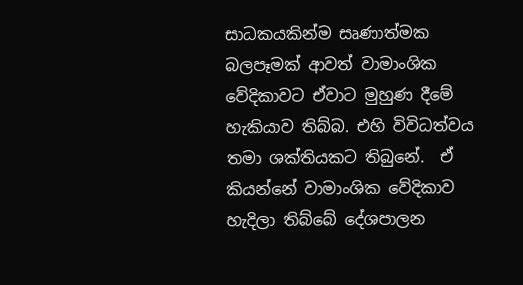සාධකයකින්ම සෘණාත්මක බලපෑමක් ආවත් වාමාංශික වේදිකාවට ඒවාට මුහුණ දීමේ හැකියාව තිබ්බ. එහි විවිධත්වය තමා ශක්තියකට තිබුනේ.  ඒ කියන්නේ වාමාංශික වේදිකාව හැදිලා තිබ්බේ දේශපාලන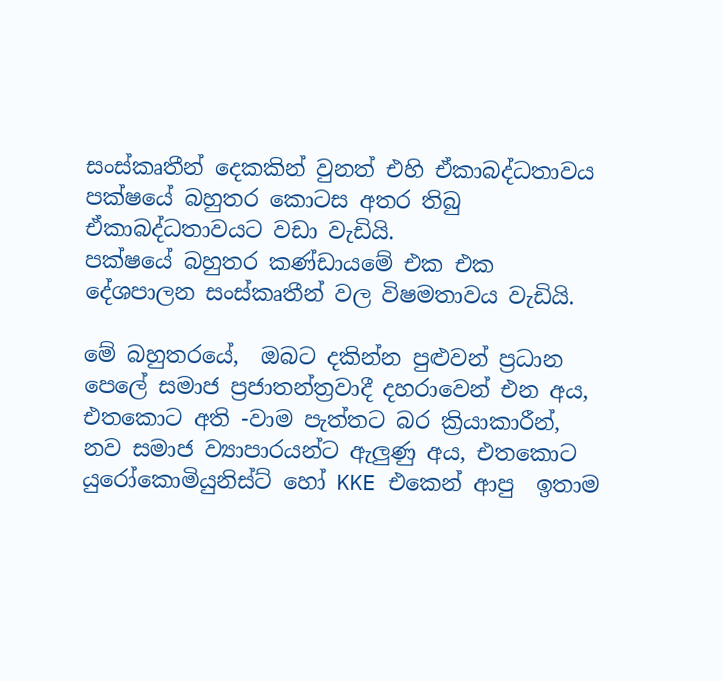සංස්කෘතීන් දෙකකින් වුනත් එහි ඒකාබද්ධතාවය පක්ෂයේ බහුතර කොටස අතර තිබු ඒකාබද්ධතාවයට වඩා වැඩියි.
පක්ෂයේ බහුතර කණ්ඩායමේ එක එක දේශපාලන සංස්කෘතීන් වල විෂමතාවය වැඩියි.

මේ බහුතරයේ,  ඔබට දකින්න පුළුවන් ප්‍රධාන පෙලේ සමාජ ප්‍රජාතන්ත්‍රවාදී දහරාවෙන් එන අය, එතකොට අති -වාම පැත්තට බර ක්‍රියාකාරීන්, නව සමාජ ව්‍යාපාරයන්ට ඇලුණු අය, එතකොට යුරෝකොමියුනිස්ට් හෝ KKE එකෙන් ආපු  ඉතාම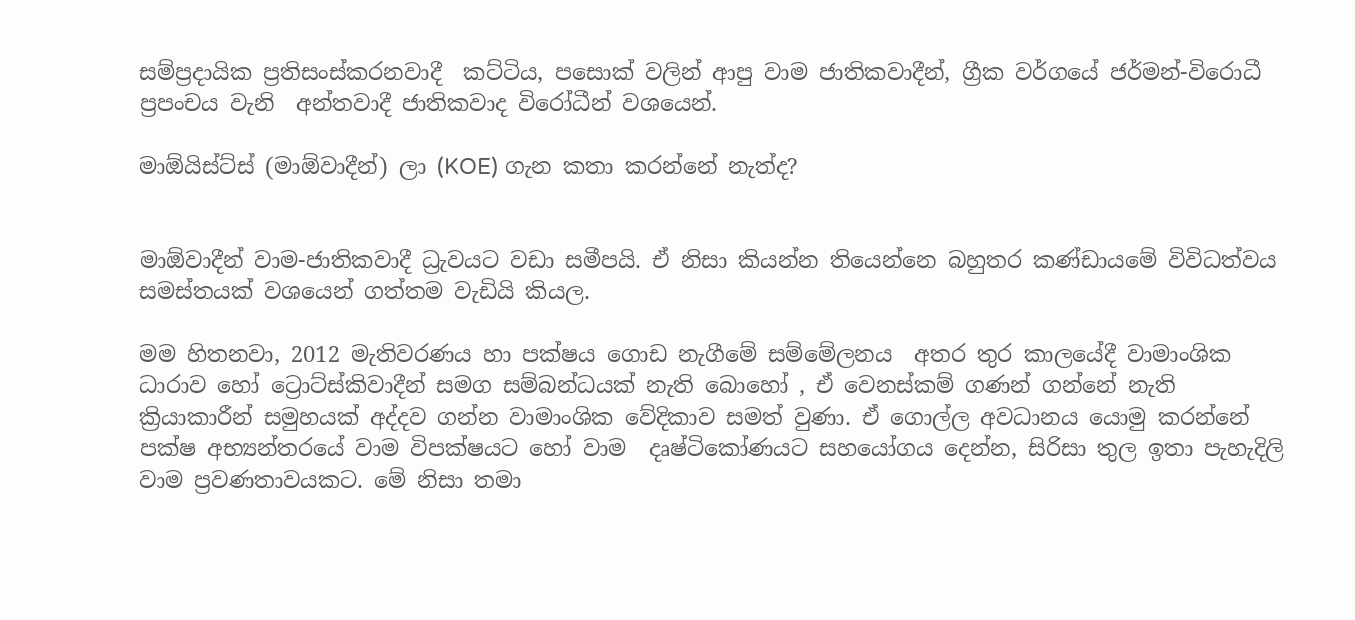සම්ප්‍රදායික ප්‍රතිසංස්කරනවාදී  කට්ටිය, පසොක් වලින් ආපු වාම ජාතිකවාදීන්, ග්‍රීක වර්ගයේ ජර්මන්-විරොධී ප්‍රපංචය වැනි  අන්තවාදී ජාතිකවාද විරෝධීන් වශයෙන්.

මාඕයිස්ට්ස් (මාඕවාදීන්) ලා (KOE) ගැන කතා කරන්නේ නැත්ද?


මාඕවාදීන් වාම-ජාතිකවාදී ධ්‍රැවයට වඩා සමීපයි. ඒ නිසා කියන්න තියෙන්නෙ බහුතර කණ්ඩායමේ විවිධත්වය සමස්තයක් වශයෙන් ගත්තම වැඩියි කියල.

මම හිතනවා, 2012 මැතිවරණය හා පක්ෂය ගොඩ නැගීමේ සම්මේලනය  අතර තුර කාලයේදී වාමාංශික ධාරාව හෝ ට්‍රොට්ස්කිවාදීන් සමග සම්බන්ධයක් නැති බොහෝ , ඒ වෙනස්කම් ගණන් ගන්නේ නැති ක්‍රියාකාරීන් සමුහයක් අද්දව ගන්න වාමාංශික වේදිකාව සමත් වුණා. ඒ ගොල්ල අවධානය යොමු කරන්නේ පක්ෂ අභ්‍යන්තරයේ වාම විපක්ෂයට හෝ වාම  දෘෂ්ටිකෝණයට සහයෝගය දෙන්න, සිරිසා තුල ඉතා පැහැදිලි වාම ප්‍රවණතාවයකට. මේ නිසා තමා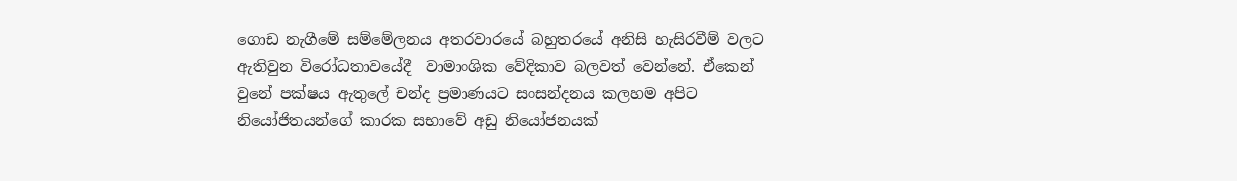ගොඩ නැගීමේ සම්මේලනය අතරවාරයේ බහුතරයේ අනිසි හැසිරවීම් වලට ඇතිවුන විරෝධතාවයේදී  වාමාංශික වේදිකාව බලවත් වෙන්නේ. ඒකෙන්  වුනේ පක්ෂය ඇතුලේ චන්ද ප්‍රමාණයට සංසන්දනය කලහම අපිට නියෝජිතයන්ගේ කාරක සභාවේ අඩු නියෝජනයක්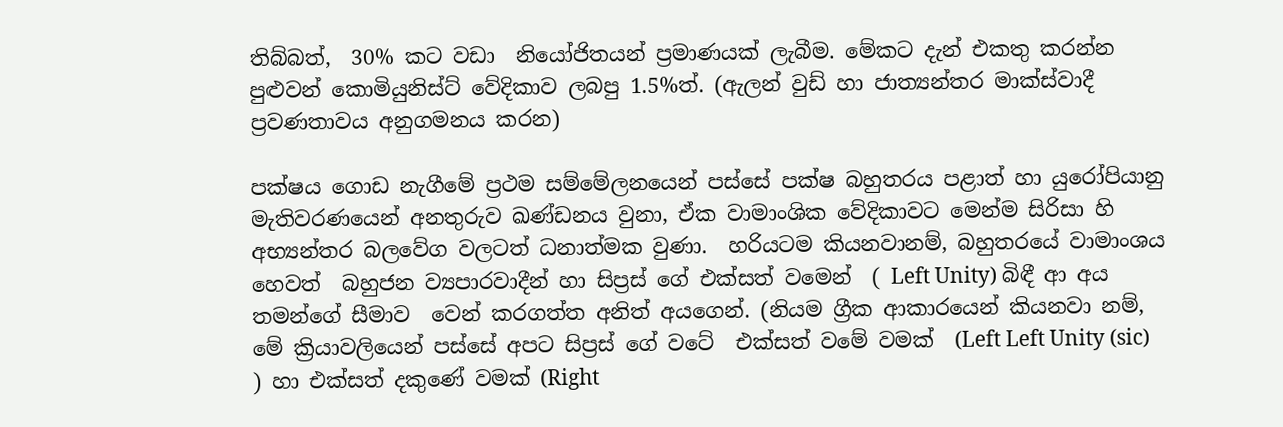තිබ්බත්,  30% කට වඩා  නියෝජිතයන් ප්‍රමාණයක් ලැබීම. මේකට දැන් එකතු කරන්න පුළුවන් කොමියුනිස්ට් වේදිකාව ලබපු 1.5%ත්. (ඇලන් වුඩ් හා ජාත්‍යන්තර මාක්ස්වාදී ප්‍රවණතාවය අනුගමනය කරන)

පක්ෂය ගොඩ නැගීමේ ප්‍රථම සම්මේලනයෙන් පස්සේ පක්ෂ බහුතරය පළාත් හා යුරෝපියානු මැතිවරණයෙන් අනතුරුව ඛණ්ඩනය වුනා, ඒක වාමාංශික වේදිකාවට මෙන්ම සිරිසා හි අභ්‍යන්තර බලවේග වලටත් ධනාත්මක වුණා.  හරියටම කියනවානම්, බහුතරයේ වාමාංශය හෙවත්  බහුජන ව්‍යපාරවාදීන් හා සිප්‍රස් ගේ එක්සත් වමෙන්  ( Left Unity) බිඳී ආ අය  තමන්ගේ සීමාව  වෙන් කරගත්ත අනිත් අයගෙන්. (නියම ග්‍රීක ආකාරයෙන් කියනවා නම්, මේ ක්‍රියාවලියෙන් පස්සේ අපට සිප්‍රස් ගේ වටේ  එක්සත් වමේ වමක්  (Left Left Unity (sic) ) හා එක්සත් දකුණේ වමක් (Right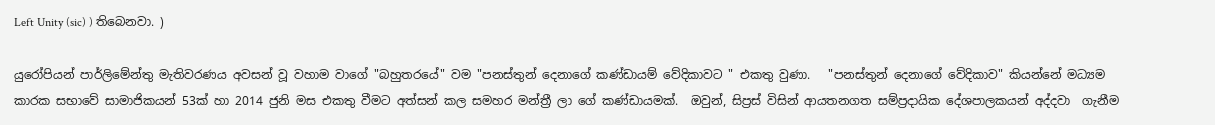Left Unity (sic) ) තිබෙනවා. )

යුරෝපියන් පාර්ලිමේන්තු මැතිවරණය අවසන් වූ වහාම වාගේ "බහුතරයේ" වම "පනස්තුන් දෙනාගේ කණ්ඩායම් වේදිකාවට " එකතු වුණා.   "පනස්තුන් දෙනාගේ වේදිකාව" කියන්නේ මධ්‍යම කාරක සභාවේ සාමාජිකයන් 53ක් හා 2014 ජුනි මස එකතු වීමට අත්සන් කල සමහර මන්ත්‍රී ලා ගේ කණ්ඩායමක්.  ඔවුන්, සිප්‍රස් විසින් ආයතනගත සම්ප්‍රදායික දේශපාලකයන් අද්දවා  ගැනීම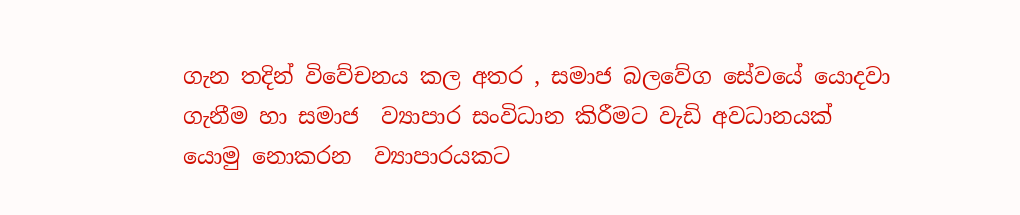ගැන තදින් විවේචනය කල අතර , සමාජ බලවේග සේවයේ යොදවා ගැනීම හා සමාජ  ව්‍යාපාර සංවිධාන කිරීමට වැඩි අවධානයක් යොමු නොකරන  ව්‍යාපාරයකට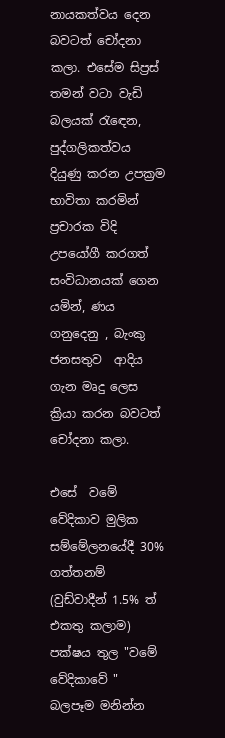නායකත්වය දෙන බවටත් චෝදනා කලා. එසේම සිප්‍රස් තමන් වටා වැඩි බලයක් රැඳෙන,  පුද්ගලිකත්වය දියුණු කරන උපක්‍රම භාවිතා කරමින් ප්‍රචාරක විදි උපයෝගී කරගත් සංවිධානයක් ගෙන යමින්, ණය ගනුදෙනු , බැංකු ජනසතුව  ආදිය  ගැන මෘදු ලෙස ක්‍රියා කරන බවටත් චෝදනා කලා.

එසේ  වමේ වේදිකාව මුලික සම්මේලනයේදී 30% ගත්තනම් (වුඩ්වාදීන් 1.5% ත් එකතු කලාම) පක්ෂය තුල "වමේ වේදිකාවේ " බලපෑම මනින්න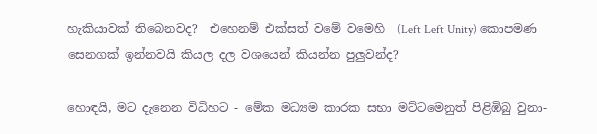හැකියාවක් තිබෙනවද?  එහෙනම් එක්සත් වමේ වමෙහි  (Left Left Unity) කොපමණ සෙනගක් ඉන්නවයි කියල දල වශයෙන් කියන්න පුලුවන්ද?

හොඳයි, මට දැනෙන විධිහට - මේක මධ්‍යම කාරක සභා මට්ටමෙනුත් පිළිඹිබු වුනා-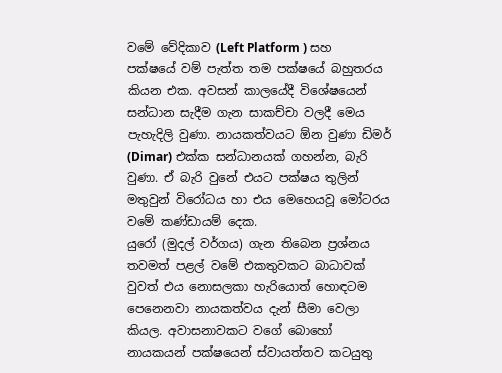වමේ වේදිකාව (Left Platform ) සහ පක්ෂයේ වම් පැත්ත තම පක්ෂයේ බහුතරය කියන එක. අවසන් කාලයේදී විශේෂයෙන් සන්ධාන සැදීම ගැන සාකච්චා වලදී මෙය පැහැදිලි වුණා. නායකත්වයට ඕන වුණා ඩිමර් (Dimar) එක්ක සන්ධානයක් ගහන්න, බැරි වුණා. ඒ බැරි වුනේ එයට පක්ෂය තුලින් මතුවුන් විරෝධය හා එය මෙහෙයවූ මෝටරය වමේ කණ්ඩායම් දෙක.
යුරෝ (මුදල් වර්ගය) ගැන තිබෙන ප්‍රශ්නය තවමත් පළල් වමේ එකතුවකට බාධාවක් වුවත් එය නොසලකා හැරියොත් හොඳටම පෙනෙනවා නායකත්වය දැන් සීමා වෙලා කියල. අවාසනාවකට වගේ බොහෝ නායකයන් පක්ෂයෙන් ස්වායත්තව කටයුතු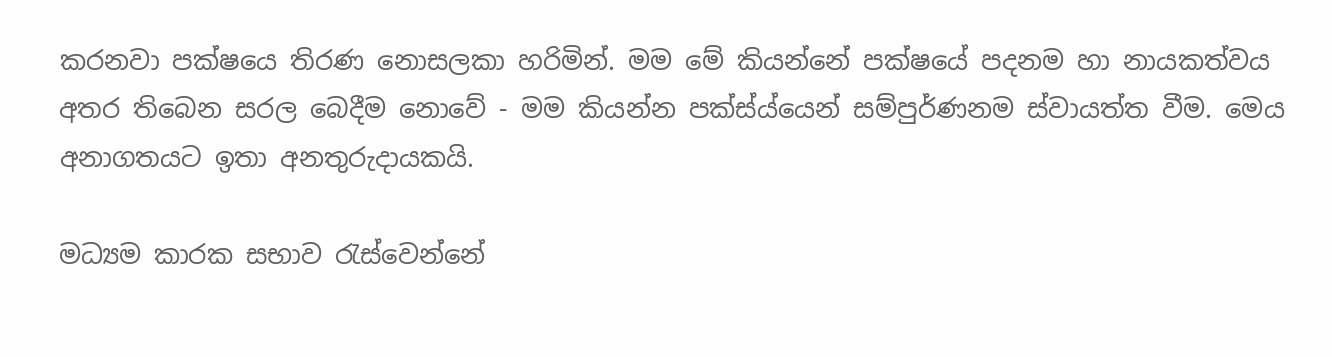කරනවා පක්ෂයෙ තිරණ නොසලකා හරිමින්. මම මේ කියන්නේ පක්ෂයේ පදනම හා නායකත්වය අතර තිබෙන සරල බෙදීම නොවේ - මම කියන්න පක්ස්ය්යෙන් සම්පුර්ණනම ස්වායත්ත වීම. මෙය අනාගතයට ඉතා අනතුරුදායකයි.

මධ්‍යම කාරක සභාව රැස්වෙන්නේ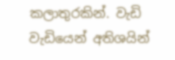කලාතුරකින්. වැඩි වැඩියෙන් අතිශයින්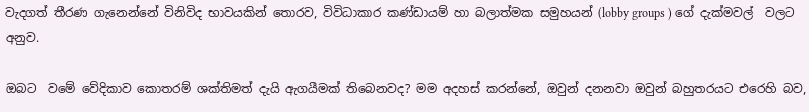වැදගත් තීරණ ගැනෙන්නේ විනිවිද භාවයකින් තොරව, විවිධාකාර කණ්ඩායම් හා බලාත්මක සමුහයන් (lobby groups ) ගේ දැක්මවල්  වලට අනුව.

ඔබට  වමේ වේදිකාව කොතරම් ශක්තිමත් දැයි ඇගයීමක් තිබෙනවද? මම අදහස් කරන්නේ, ඔවුන් දනනවා ඔවුන් බහුතරයට එරෙහි බව,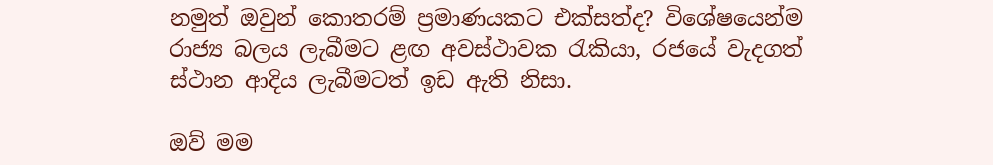නමුත් ඔවුන් කොතරම් ප්‍රමාණයකට එක්සත්ද? විශේෂයෙන්ම රාජ්‍ය බලය ලැබීමට ළඟ අවස්ථාවක රැකියා, රජයේ වැදගත් ස්ථාන ආදිය ලැබීමටත් ඉඩ ඇති නිසා.

ඔව් මම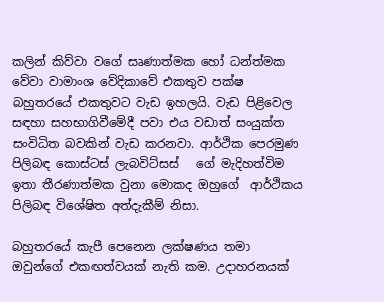කලින් කිව්වා වගේ සෘණාත්මක හෝ ධන්ත්මක වේවා වාමාංශ වේදිකාවේ එකතුව පක්ෂ බහුතරයේ එකතුවට වැඩ ඉහලයි. වැඩ පිළිවෙල සඳහා සහභාගිවීමේදී පවා එය වඩාත් සංයුක්ත සංවිධිත බවකින් වැඩ කරනවා. ආර්ථික පෙරමුණ පිලිබඳ කොස්ටස් ලැබවිට්සස්   ගේ මැදිහත්විම ඉතා තීරණාත්මක වුනා මොකද ඔහුගේ  ආර්ථිකය පිලිබඳ විශේෂිත අත්දැකීම් නිසා.

බහුතරයේ කැපී පෙනෙන ලක්ෂණය තමා ඔවුන්ගේ එකඟත්වයක් නැති කම. උදාහරනයක්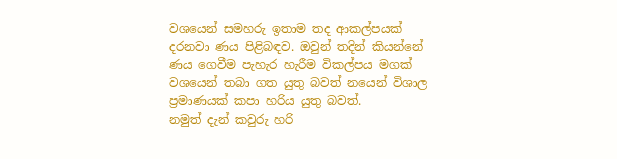වශයෙන් සමහරු ඉතාම තද ආකල්පයක් දරනවා ණය පිළිබඳව. ඔවුන් තදින් කියන්නේ ණය ගෙවීම පැහැර හැරීම විකල්පය මගක්  වශයෙන් තබා ගත යුතු බවත් නයෙන් විශාල ප්‍රමාණයක් කපා හරිය යුතු බවත්.
නමුත් දැන් කවුරු හරි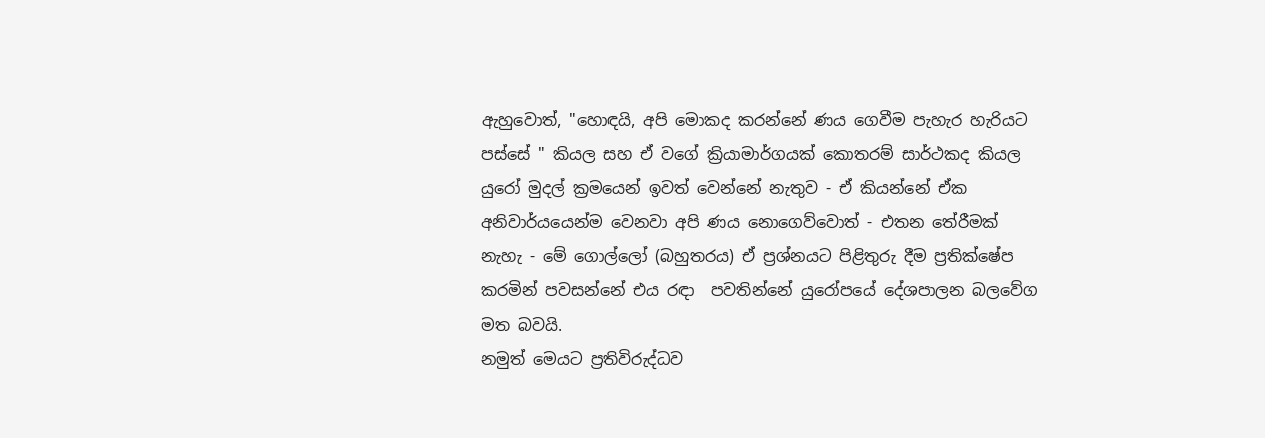ඇහුවොත්, "හොඳයි, අපි මොකද කරන්නේ ණය ගෙවීම පැහැර හැරියට පස්සේ " කියල සහ ඒ වගේ ක්‍රියාමාර්ගයක් කොතරම් සාර්ථකද කියල යුරෝ මුදල් ක්‍රමයෙන් ඉවත් වෙන්නේ නැතුව - ඒ කියන්නේ ඒක අනිවාර්යයෙන්ම වෙනවා අපි ණය නොගෙව්වොත් - එතන තේරීමක් නැහැ - මේ ගොල්ලෝ (බහුතරය) ඒ ප්‍රශ්නයට පිළිතුරු දීම ප්‍රතික්ෂේප කරමින් පවසන්නේ එය රඳා  පවතින්නේ යුරෝපයේ දේශපාලන බලවේග මත බවයි.
නමුත් මෙයට ප්‍රතිවිරුද්ධව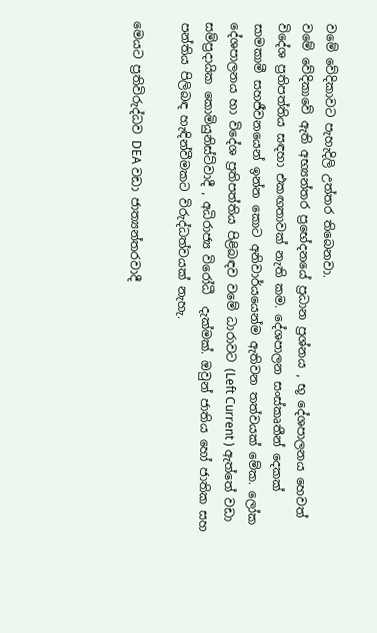වමේ වේදිකාවට පැහැදිලි උත්තර තිබෙනවා.
වමේ වේදිකාවේ ඇති අභ්‍යන්තර ප්‍රභේදනයේ ප්‍රධාන ප්‍රශ්නය , භූ දේශපාලනය හෙවත් විදේශ ප්‍රතිපත්තිය සඳහා එකඟතාවක් නැති කම. දේශපාලන සංස්කෘතීන් දෙකක් සාමකාමී සහජීවනයෙන් ඉන්න කොට අනිවාර්යයෙන්ම ඇතිවන තත්වයක් මේක. ලෝක දේශපාලනය හා විදේශ ප්‍රතිපත්තිය පිළිබඳව වමේ ධාරාවට (Left Current ) ඇත්තේ වඩා සම්ප්‍රදායික කොමියුනිස්ට්වාදී , අධිරාජ්‍ය විරෝධී  දැක්මක්. ඔවුන් ජාතිය හෝ ජාතික සහ පන්තිය පිලිබඳ හැඳින්වීමකට විරුද්ධත්වයක් නැහැ.

මෙයට ප්‍රතිවිරුද්ධව DEA වඩා ජාත්‍යන්තරවාදී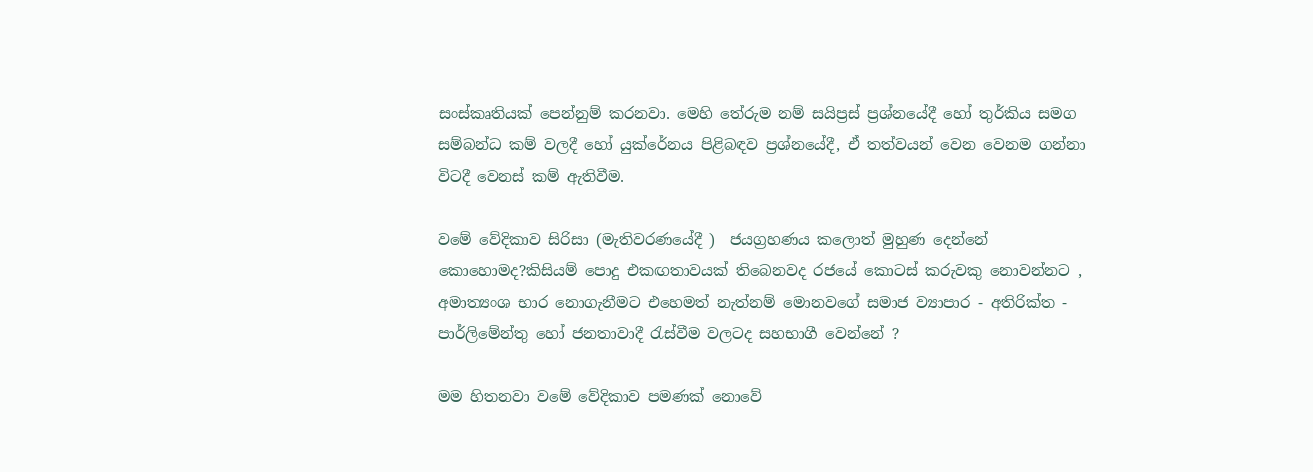සංස්කෘතියක් පෙන්නුම් කරනවා. මෙහි තේරුම නම් සයිප්‍රස් ප්‍රශ්නයේදී හෝ තුර්කිය සමග සම්බන්ධ කම් වලදී හෝ යුක්රේනය පිළිබඳව ප්‍රශ්නයේදී, ඒ තත්වයන් වෙන වෙනම ගන්නා විටදී වෙනස් කම් ඇතිවීම.

වමේ වේදිකාව සිරිසා (මැතිවරණයේදී )  ජයග්‍රහණය කලොත් මුහුණ දෙන්නේ කොහොමද?කිසියම් පොදු එකඟතාවයක් තිබෙනවද රජයේ කොටස් කරුවකු නොවන්නට , අමාත්‍යංශ භාර නොගැනීමට එහෙමත් නැත්නම් මොනවගේ සමාජ ව්‍යාපාර - අතිරික්ත - පාර්ලිමේන්තු හෝ ජනතාවාදී රැස්වීම වලටද සහභාගී වෙන්නේ ?

මම හිතනවා වමේ වේදිකාව පමණක් නොවේ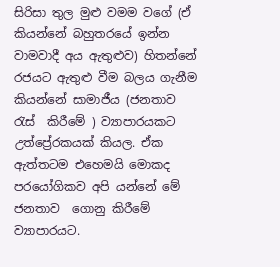සිරිසා තුල මුළු වමම වගේ (ඒ කියන්නේ බහුතරයේ ඉන්න වාමවාදී අය ඇතුළුව) හිතන්නේ රජයට ඇතුළු වීම බලය ගැනීම කියන්නේ සාමාජීය (ජනතාව රැස්  කිරීමේ ) ව්‍යාපාරයකට   උත්ප්‍රේරකයක් කියල. ඒක ඇත්තටම එහෙමයි මොකද පරයෝගිකව අපි යන්නේ මේ ජනතාව  ගොනු කිරීමේ ව්‍යාපාරයට.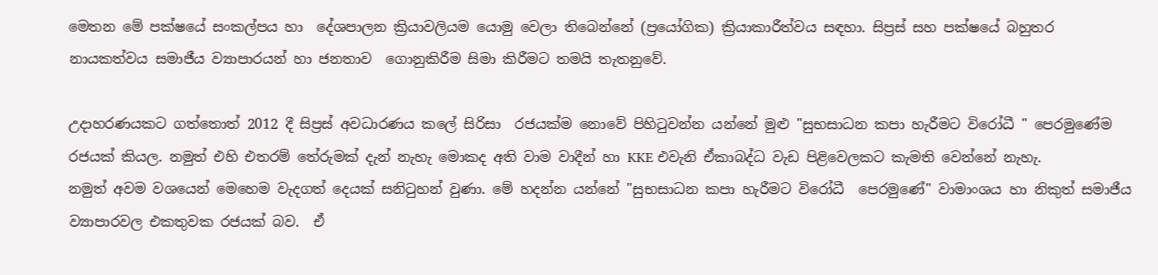මෙතන මේ පක්ෂයේ සංකල්පය හා  දේශපාලන ක්‍රියාවලියම යොමු වෙලා තිබෙන්නේ (ප්‍රයෝගික) ක්‍රියාකාරීත්වය සඳහා. සිප්‍රස් සහ පක්ෂයේ බහුතර නායකත්වය සමාජීය ව්‍යාපාරයන් හා ජනතාව  ගොනුකිරීම සිමා කිරීමට තමයි තැතනුවේ.

උදාහරණයකට ගත්තොත් 2012 දී සිප්‍රස් අවධාරණය කලේ සිරිසා  රජයක්ම නොවේ පිහිටුවන්න යන්නේ මුළු "සුභසාධන කපා හැරීමට විරෝධී " පෙරමුණේම රජයක් කියල. නමුත් එහි එතරම් තේරුමක් දැන් නැහැ මොකද අති වාම වාදීන් හා KKE එවැනි ඒකාබද්ධ වැඩ පිළිවෙලකට කැමති වෙන්නේ නැහැ.
නමුත් අවම වශයෙන් මෙහෙම වැදගත් දෙයක් සනිටුහන් වුණා. මේ හදන්න යන්නේ "සුභසාධන කපා හැරීමට විරෝධී  පෙරමුණේ" වාමාංශය හා නිකුත් සමාජීය ව්‍යාපාරවල එකතුවක රජයක් බව.  ඒ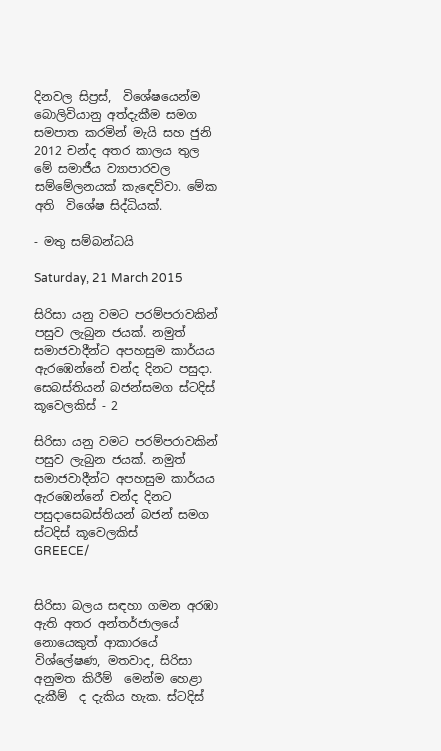දිනවල සිප්‍රස්,  විශේෂයෙන්ම බොලිවියානු අත්දැකීම සමග සමපාත කරමින් මැයි සහ ජුනි 2012 චන්ද අතර කාලය තුල මේ සමාජීය ව්‍යාපාරවල  සම්මේලනයක් කැඳෙව්වා. මේක අති  විශේෂ සිද්ධියක්.

- මතු සම්බන්ධයි

Saturday, 21 March 2015

සිරිසා යනු වමට පරම්පරාවකින් පසුව ලැබුන ජයක්. නමුත් සමාජවාදීන්ට අපහසුම කාර්යය ඇරඹෙන්නේ චන්ද දිනට පසුදා. සෙබස්තියන් බජන්සමග ස්ටදිස් කූවෙලකිස් - 2

සිරිසා යනු වමට පරම්පරාවකින් පසුව ලැබුන ජයක්. නමුත් සමාජවාදීන්ට අපහසුම කාර්යය ඇරඹෙන්නේ චන්ද දිනට පසුදාසෙබස්තියන් බජන් සමග ස්ටදිස් කූවෙලකිස්
GREECE/


සිරිසා බලය සඳහා ගමන අරඹා ඇති අතර අන්තර්ජාලයේ නොයෙකුත් ආකාරයේ විශ්ලේෂණ, මතවාද, සිරිසා අනුමත කිරීම්  මෙන්ම හෙළා  දැකීම්  ද දැකිය හැක. ස්ටදිස්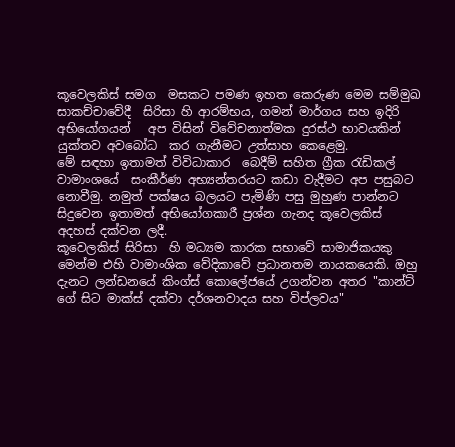කූවෙලකිස් සමග  මසකට පමණ ඉහත කෙරුණ මෙම සම්මුඛ  සාකච්චාවේදී  සිරිසා හි ආරම්භය, ගමන් මාර්ගය සහ ඉදිරි අභියෝගයන්   අප විසින් විවේචනාත්මක දුරස්ථ භාවයකින් යුක්තව අවබෝධ  කර ගැනීමට උත්සාහ කෙළෙමු.
මේ සඳහා ඉතාමත් විවිධාකාර  බෙදීම් සහිත ග්‍රීක රැඩිකල් වාමාංශයේ  සංකීර්ණ අභ්‍යන්තරයට කඩා වැදීමට අප පසුබට නොවීමු. නමුත් පක්ෂය බලයට පැමිණි පසු මුහුණ පාන්නට සිදුවෙන ඉතාමත් අභියෝගකාරී ප්‍රශ්න ගැනද කූවෙලකිස් අදහස් දක්වන ලදී.
කූවෙලකිස් සිරිසා  හි මධ්‍යම කාරක සභාවේ සාමාජිකයකු මෙන්ම එහි වාමාංශික වේදිකාවේ ප්‍රධානතම නායකයෙකි. ඔහු දැනට ලන්ඩනයේ කිංග්ස් කොලේජයේ උගන්වන අතර "කාන්ට්  ගේ සිට මාක්ස් දක්වා දර්ශනවාදය සහ විප්ලවය"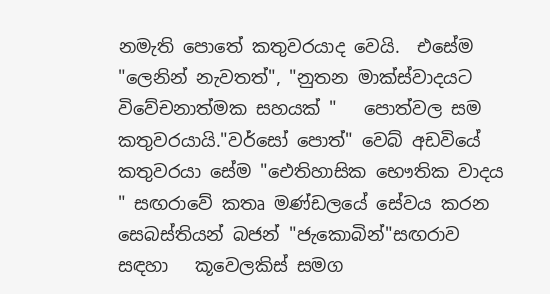නමැති පොතේ කතුවරයාද වෙයි.  එසේම "ලෙනින් නැවතත්", "නුතන මාක්ස්වාදයට විවේචනාත්මක සහයක් "   පොත්වල සම කතුවරයායි."වර්සෝ පොත්" වෙබ් අඩවියේ කතුවරයා සේම "ඓතිහාසික භෞතික වාදය " සඟරාවේ කතෘ මණ්ඩලයේ සේවය කරන සෙබස්තියන් බජන් "ජැකොබින්"සඟරාව සඳහා   කූවෙලකිස් සමග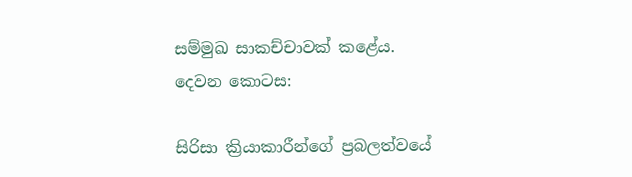සම්මුඛ සාකච්චාවක් කළේය.
දෙවන කොටස:

සිරිසා ක්‍රියාකාරීන්ගේ ප්‍රබලත්වයේ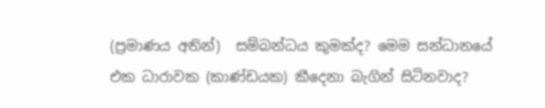(ප්‍රමාණය අතින්)  සම්බන්ධය කුමක්ද? මෙම සන්ධානයේ එක ධාරාවක (කාණ්ඩයක) කීදෙනා බැගින් සිටිනවාද?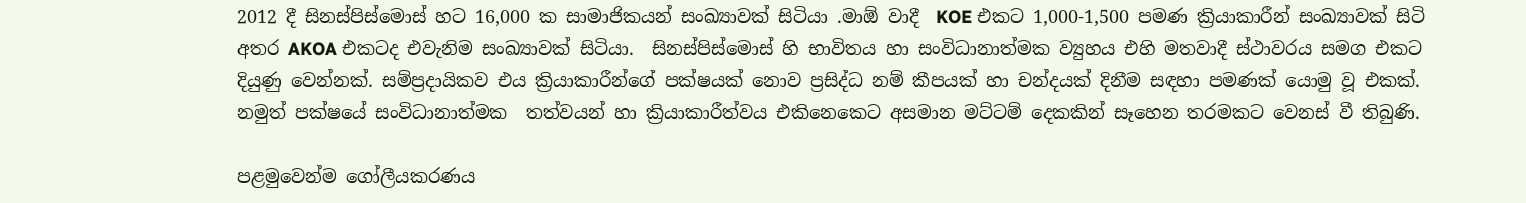2012 දී සිනස්පිස්මොස් හට 16,000 ක සාමාජිකයන් සංඛ්‍යාවක් සිටියා .මාඕ වාදී  KOE එකට 1,000-1,500 පමණ ක්‍රියාකාරීන් සංඛ්‍යාවක් සිටි අතර AKOA එකටද එවැනිම සංඛ්‍යාවක් සිටියා.  සිනස්පිස්මොස් හි භාවිතය හා සංවිධානාත්මක ව්‍යුහය එහි මතවාදී ස්ථාවරය සමග එකට දියුණු වෙන්නක්. සම්ප්‍රදායිකව එය ක්‍රියාකාරීන්ගේ පක්ෂයක් නොව ප්‍රසිද්ධ නම් කීපයක් හා චන්දයක් දිනීම සඳහා පමණක් යොමු වූ එකක්.
නමුත් පක්ෂයේ සංවිධානාත්මක  තත්වයන් හා ක්‍රියාකාරීත්වය එකිනෙකෙට අසමාන මට්ටම් දෙකකින් සෑහෙන තරමකට වෙනස් වී තිබුණි.

පළමුවෙන්ම ගෝලීයකරණය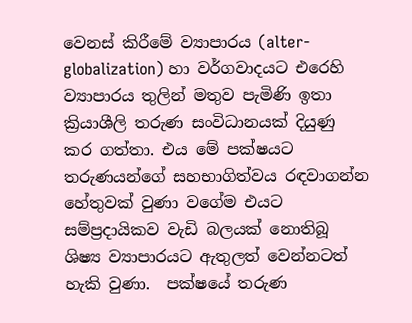වෙනස් කිරීමේ ව්‍යාපාරය (alter-globalization) හා වර්ගවාදයට එරෙහි ව්‍යාපාරය තුලින් මතුව පැමිණි ඉතා ක්‍රියාශීලි තරුණ සංවිධානයක් දියුණු කර ගත්තා. එය මේ පක්ෂයට තරුණයන්ගේ සහභාගිත්වය රඳවාගන්න හේතුවක් වුණා වගේම එයට සම්ප්‍රදායිකව වැඩි බලයක් නොතිබූ ශිෂ්‍ය ව්‍යාපාරයට ඇතුලත් වෙන්නටත්  හැකි වුණා.  පක්ෂයේ තරුණ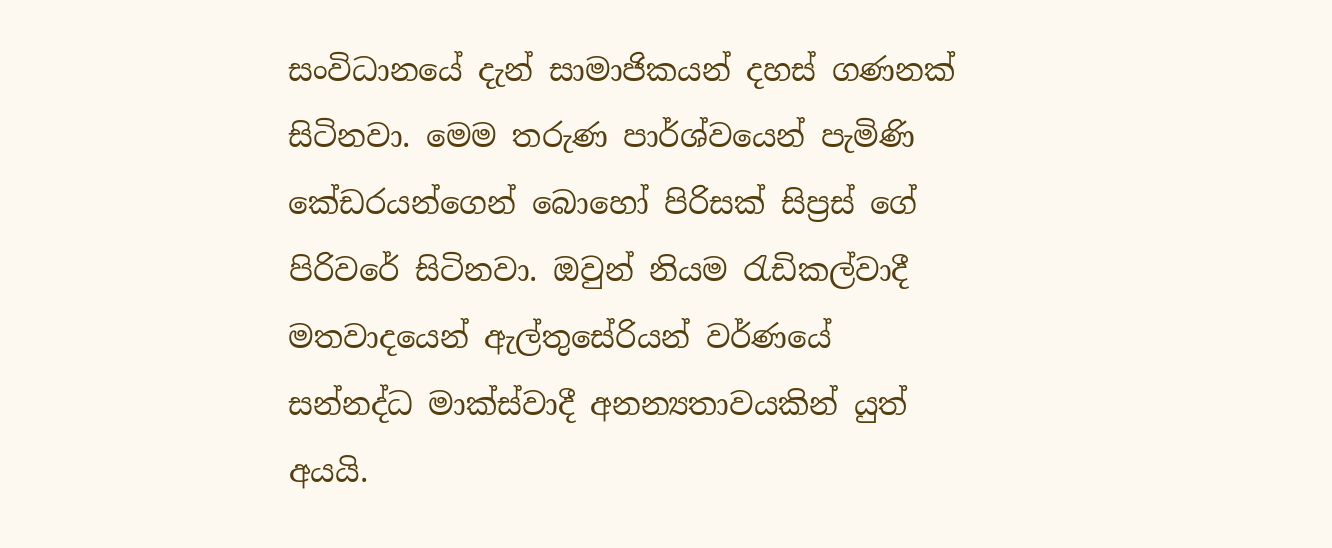සංවිධානයේ දැන් සාමාජිකයන් දහස් ගණනක් සිටිනවා. මෙම තරුණ පාර්ශ්වයෙන් පැමිණි කේඩරයන්ගෙන් බොහෝ පිරිසක් සිප්‍රස් ගේ පිරිවරේ සිටිනවා. ඔවුන් නියම රැඩිකල්වාදී මතවාදයෙන් ඇල්තුසේරියන් වර්ණයේ සන්නද්ධ මාක්ස්වාදී අනන්‍යතාවයකින් යුත් අයයි.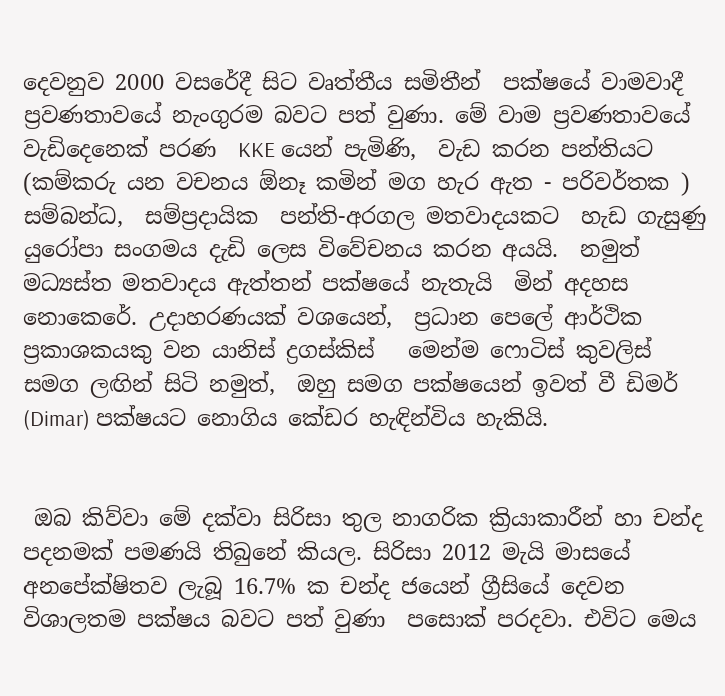දෙවනුව 2000 වසරේදී සිට වෘත්තීය සමිතීන්  පක්ෂයේ වාමවාදී ප්‍රවණතාවයේ නැංගුරම බවට පත් වුණා. මේ වාම ප්‍රවණතාවයේ  වැඩිදෙනෙක් පරණ  KKE යෙන් පැමිණි,  වැඩ කරන පන්තියට  (කම්කරු යන වචනය ඕනෑ කමින් මග හැර ඇත - පරිවර්තක )  සම්බන්ධ,  සම්ප්‍රදායික  පන්ති-අරගල මතවාදයකට  හැඩ ගැසුණු යුරෝපා සංගමය දැඩි ලෙස විවේචනය කරන අයයි.  නමුත් මධ්‍යස්ත මතවාදය ඇත්තන් පක්ෂයේ නැතැයි  මින් අදහස නොකෙරේ. උදාහරණයක් වශයෙන්,  ප්‍රධාන පෙලේ ආර්ථික ප්‍රකාශකයකු වන යානිස් ද්‍රගස්කිස්   මෙන්ම ෆොටිස් කුවලිස් සමග ලඟින් සිටි නමුත්,  ඔහු සමග පක්ෂයෙන් ඉවත් වී ඩිමර් (Dimar) පක්ෂයට නොගිය කේඩර හැඳින්විය හැකියි.


 ඔබ කිව්වා මේ දක්වා සිරිසා තුල නාගරික ක්‍රියාකාරීන් හා චන්ද පදනමක් පමණයි තිබුනේ කියල. සිරිසා 2012 මැයි මාසයේ අනපේක්ෂිතව ලැබූ 16.7% ක චන්ද ජයෙන් ග්‍රීසියේ දෙවන විශාලතම පක්ෂය බවට පත් වුණා  පසොක් පරදවා. එවිට මෙය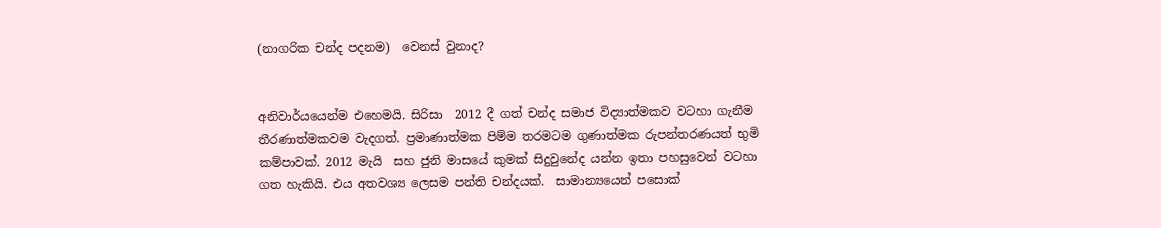(නාගරික චන්ද පදනම)  වෙනස් වුනාද?


අනිවාර්යයෙන්ම එහෙමයි. සිරිසා  2012 දී ගත් චන්ද සමාජ විද්‍යාත්මකව වටහා ගැනීම තීරණාත්මකවම වැදගත්. ප්‍රමාණාත්මක පිම්ම තරමටම ගුණාත්මක රුපන්තරණයත් භුමි කම්පාවක්. 2012 මැයි  සහ ජුනි මාසයේ කුමක් සිදුවුනේද යන්න ඉතා පහසුවෙන් වටහා ගත හැකියි. එය අතවශ්‍ය ලෙසම පන්ති චන්දයක්.  සාමාන්‍යයෙන් පසොක්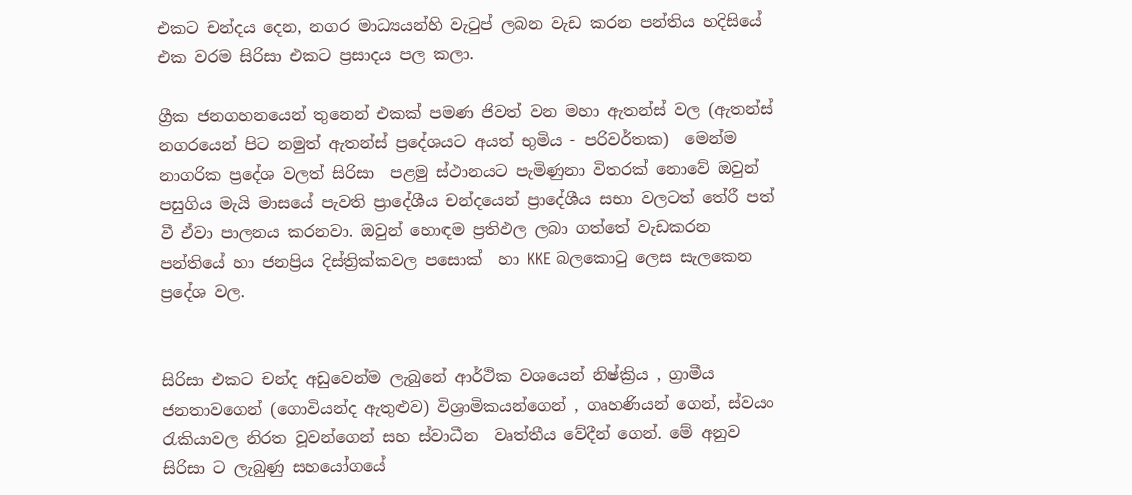එකට චන්දය දෙන, නගර මාධ්‍යයන්හි වැටුප් ලබන වැඩ කරන පන්තිය හදිසියේ එක වරම සිරිසා එකට ප්‍රසාදය පල කලා.

ග්‍රීක ජනගහනයෙන් තුනෙන් එකක් පමණ ජිවත් වන මහා ඇතන්ස් වල (ඇතන්ස් නගරයෙන් පිට නමුත් ඇතන්ස් ප්‍රදේශයට අයත් භුමිය - පරිවර්තක)  මෙන්ම නාගරික ප්‍රදේශ වලත් සිරිසා  පළමු ස්ථානයට පැමිණුනා විතරක් නොවේ ඔවුන් පසුගිය මැයි මාසයේ පැවති ප්‍රාදේශීය චන්දයෙන් ප්‍රාදේශීය සභා වලටත් තේරී පත් වී ඒවා පාලනය කරනවා. ඔවුන් හොඳම ප්‍රතිඵල ලබා ගත්තේ වැඩකරන පන්තියේ හා ජනප්‍රිය දිස්ත්‍රික්කවල පසොක්  හා KKE බලකොටු ලෙස සැලකෙන ප්‍රදේශ වල.


සිරිසා එකට චන්ද අඩුවෙන්ම ලැබුනේ ආර්ථික වශයෙන් නිෂ්ක්‍රිය , ග්‍රාමීය ජනතාවගෙන් (ගොවියන්ද ඇතුළුව) විශ්‍රාමිකයන්ගෙන් , ගෘහණියන් ගෙන්, ස්වයං රැකියාවල නිරත වූවන්ගෙන් සහ ස්වාධීන  වෘත්තීය වේදීන් ගෙන්. මේ අනුව සිරිසා ට ලැබුණු සහයෝගයේ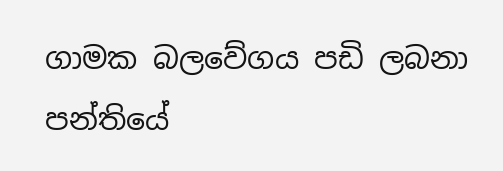ගාමක බලවේගය පඩි ලබනා පන්තියේ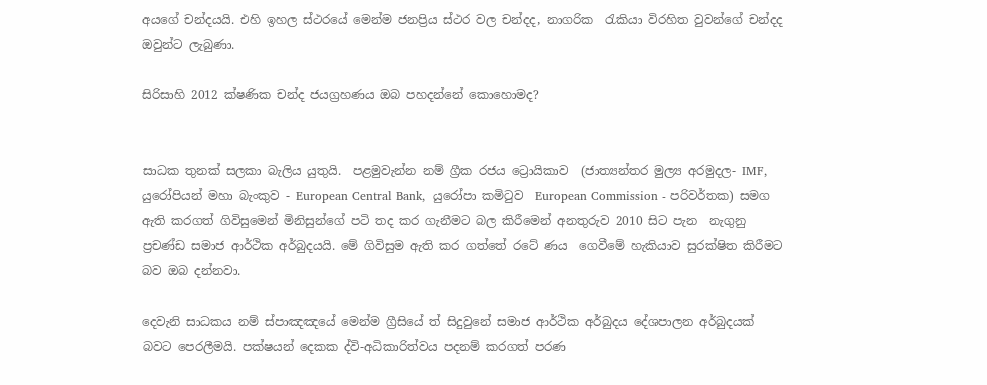අයගේ චන්දයයි. එහි ඉහල ස්ථරයේ මෙන්ම ජනප්‍රිය ස්ථර වල චන්දද, නාගරික  රැකියා විරහිත වුවන්ගේ චන්දද ඔවුන්ට ලැබුණා.

සිරිසාහි 2012 ක්ෂණික චන්ද ජයග්‍රහණය ඔබ පහදන්නේ කොහොමද?


සාධක තුනක් සලකා බැලිය යුතුයි.  පළමුවැන්න නම් ග්‍රීක රජය ට්‍රොයිකාව  (ජාත්‍යන්තර මුල්‍ය අරමුදල- IMF, යුරෝපියන් මහා බැංකුව - European Central Bank,  යුරෝපා කමිටුව  European Commission - පරිවර්තක) සමග ඇති කරගත් ගිවිසුමෙන් මිනිසුන්ගේ පටි තද කර ගැනීමට බල කිරීමෙන් අනතුරුව 2010 සිට පැන  නැගුනු ප්‍රචණ්ඩ සමාජ ආර්ථික අර්බුදයයි. මේ ගිවිසුම ඇති කර ගත්තේ රටේ ණය  ගෙවීමේ හැකියාව සුරක්ෂිත කිරීමට බව ඔබ දන්නවා.

දෙවැනි සාධකය නම් ස්පාඤඤයේ මෙන්ම ග්‍රීසියේ ත් සිදුවුනේ සමාජ ආර්ථික අර්බුදය දේශපාලන අර්බුදයක් බවට පෙරලීමයි. පක්ෂයන් දෙකක ද්වි-අධිකාරිත්වය පදනම් කරගත් පරණ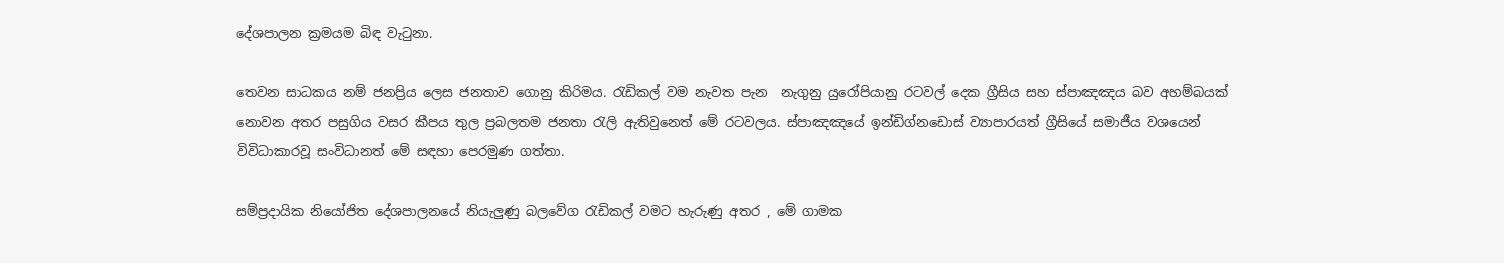දේශපාලන ක්‍රමයම බිඳ වැටුනා.

තෙවන සාධකය නම් ජනප්‍රිය ලෙස ජනතාව ගොනු කිරිමය. රැඩිකල් වම නැවත පැන  නැගුනු යුරෝපියානු රටවල් දෙක ග්‍රීසිය සහ ස්පාඤඤය බව අහම්බයක් නොවන අතර පසුගිය වසර කීපය තුල ප්‍රබලතම ජනතා රැලි ඇතිවුනෙත් මේ රටවලය. ස්පාඤඤයේ ඉන්ඩිග්නඩොස් ව්‍යාපාරයත් ග්‍රීසියේ සමාජීය වශයෙන් විවිධාකාරවූ සංවිධානත් මේ සඳහා පෙරමුණ ගත්තා.

සම්ප්‍රදායික නියෝජිත දේශපාලනයේ නියැලුණු බලවේග රැඩිකල් වමට හැරුණු අතර , මේ ගාමක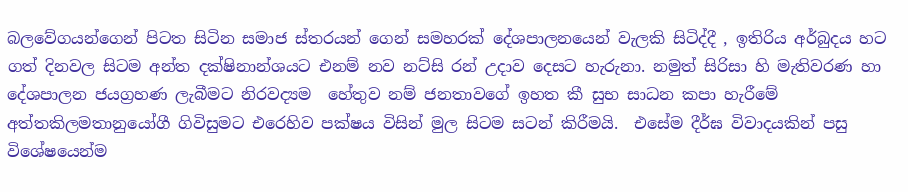බලවේගයන්ගෙන් පිටත සිටින සමාජ ස්තරයන් ගෙන් සමහරක් දේශපාලනයෙන් වැලකි සිටිද්දී , ඉතිරිය අර්බුදය හට ගත් දිනවල සිටම අන්ත දක්ෂිනාන්ශයට එනම් නව නට්සි රන් උදාව දෙසට හැරුනා. නමුත් සිරිසා හි මැතිවරණ හා දේශපාලන ජයග්‍රහණ ලැබීමට නිරවද්‍යම  හේතුව නම් ජනතාවගේ ඉහත කී සුභ සාධන කපා හැරීමේ අත්තකිලමතානුයෝගී ගිවිසුමට එරෙහිව පක්ෂය විසින් මුල සිටම සටන් කිරීමයි.  එසේම දීර්ඝ විවාදයකින් පසු විශේෂයෙන්ම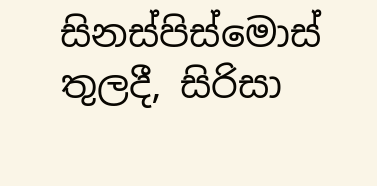සිනස්පිස්මොස් තුලදී, සිරිසා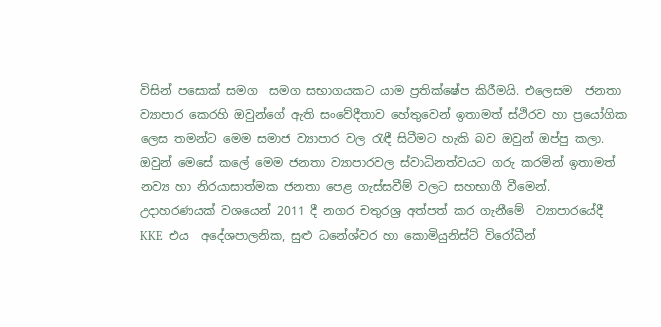විසින් පසොක් සමග  සමග සභාගයකට යාම ප්‍රතික්ෂේප කිරීමයි. එලෙසම  ජනතා  ව්‍යාපාර කෙරහි ඔවුන්ගේ ඇති සංවේදීතාව හේතුවෙන් ඉතාමත් ස්ථිරව හා ප්‍රයෝගික ලෙස තමන්ට මෙම සමාජ ව්‍යාපාර වල රැඳී සිටීමට හැකි බව ඔවුන් ඔප්පු කලා. ඔවුන් මෙසේ කලේ මෙම ජනතා ව්‍යාපාරවල ස්වාධිනත්වයට ගරු කරමින් ඉතාමත්  නව්‍ය හා නිරයාසාත්මක ජනතා පෙළ ගැස්සවීම් වලට සහභාගී වීමෙන්. උදාහරණයක් වශයෙන් 2011 දී නගර චතුරශ්‍ර අත්පත් කර ගැනීමේ  ව්‍යාපාරයේදී  KKE  එය  අදේශපාලනික, සුළු ධනේශ්වර හා කොමියුනිස්ට් විරෝධීන්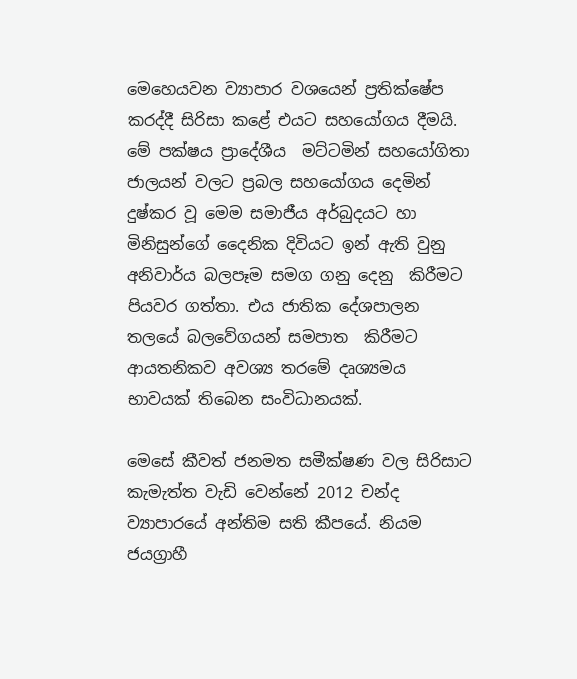මෙහෙයවන ව්‍යාපාර වශයෙන් ප්‍රතික්ෂේප කරද්දී සිරිසා කළේ එයට සහයෝගය දීමයි.
මේ පක්ෂය ප්‍රාදේශීය  මට්ටමින් සහයෝගිතා ජාලයන් වලට ප්‍රබල සහයෝගය දෙමින්  දුෂ්කර වූ මෙම සමාජීය අර්බුදයට හා මිනිසුන්ගේ දෛනික දිවියට ඉන් ඇති වුනු අනිවාර්ය බලපෑම සමග ගනු දෙනු  කිරීමට පියවර ගත්තා. එය ජාතික දේශපාලන තලයේ බලවේගයන් සමපාත  කිරීමට ආයතනිකව අවශ්‍ය තරමේ දෘශ්‍යමය භාවයක් තිබෙන සංවිධානයක්.

මෙසේ කීවත් ජනමත සමීක්ෂණ වල සිරිසාට කැමැත්ත වැඩි වෙන්නේ 2012 චන්ද ව්‍යාපාරයේ අන්තිම සති කීපයේ. නියම ජයග්‍රාහී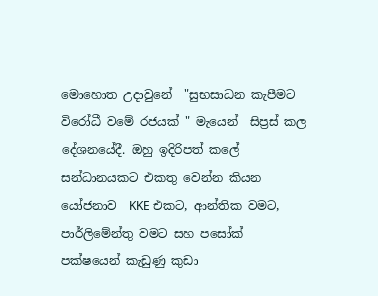මොහොත උදාවුනේ  "සුභසාධන කැපීමට විරෝධී වමේ රජයක් " මැයෙන්  සිප්‍රස් කල දේශනයේදී. ඔහු ඉදිරිපත් කලේ සන්ධානයකට එකතු වෙන්න කියන යෝජනාව  KKE එකට, ආන්තික වමට, පාර්ලිමේන්තු වමට සහ පසෝක් පක්ෂයෙන් කැඩුණු කුඩා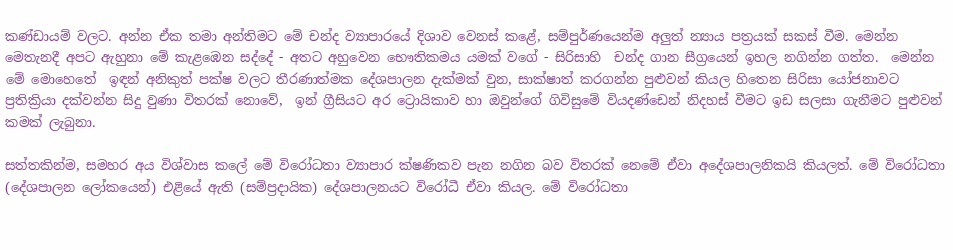කණ්ඩායම් වලට. අන්න ඒක තමා අන්තිමට මේ චන්ද ව්‍යාපාරයේ දිශාව වෙනස් කළේ, සම්පුර්ණයෙන්ම අලුත් න්‍යාය පත්‍රයක් සකස් වීම. මෙන්න මෙතැනදී අපට ඇහුනා මේ කැළඹෙන සද්දේ - අතට අහුවෙන භෞතිකමය යමක් වගේ - සිරිසාහි  චන්ද ගාන සීග්‍රයෙන් ඉහල නගින්න ගත්ත.  මෙන්න මේ මොහෙතේ  ඉඳන් අනිකුත් පක්ෂ වලට තීරණාත්මක දේශපාලන දැක්මක් වුන, සාක්ෂාත් කරගන්න පුළුවන් කියල හිතෙන සිරිසා යෝජනාවට ප්‍රතික්‍රියා දක්වන්න සිදු වුණා විතරක් නොවේ,  ඉන් ග්‍රීසියට අර ට්‍රොයිකාව හා ඔවුන්ගේ ගිවිසුමේ වියදණ්ඩෙන් නිදහස් වීමට ඉඩ සලසා ගැනීමට පුළුවන් කමක් ලැබුනා.

සත්තකින්ම, සමහර අය විශ්වාස කලේ මේ විරෝධතා ව්‍යාපාර ක්ෂණිකව පැන නගින බව විතරක් නෙමේ ඒවා අදේශපාලනිකයි කියලත්. මේ විරෝධතා  (දේශපාලන ලෝකයෙන්) එළියේ ඇති (සම්ප්‍රදායික) දේශපාලනයට විරෝධී ඒවා කියල. මේ විරෝධතා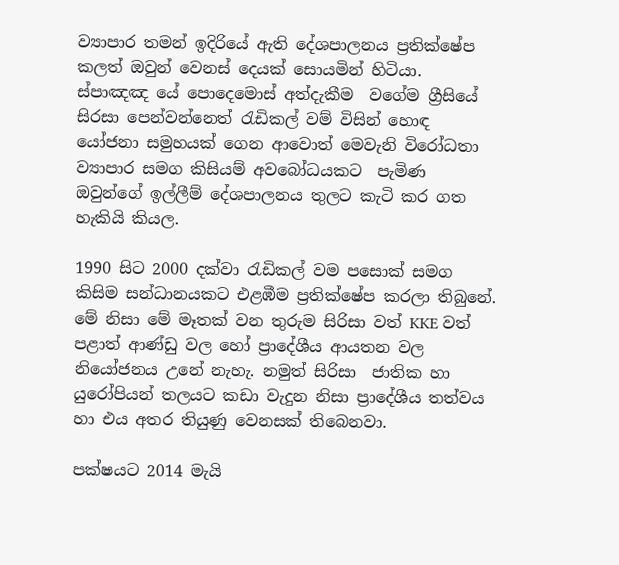ව්‍යාපාර තමන් ඉදිරියේ ඇති දේශපාලනය ප්‍රතික්ෂේප කලත් ඔවුන් වෙනස් දෙයක් සොයමින් හිටියා. ස්පාඤඤ යේ පොදෙමොස් අත්දැකීම  වගේම ග්‍රීසියේ සිරසා පෙන්වන්නෙත් රැඩිකල් වම් විසින් හොඳ යෝජනා සමුහයක් ගෙන ආවොත් මෙවැනි විරෝධතා ව්‍යාපාර සමග කිසියම් අවබෝධයකට  පැමිණ ඔවුන්ගේ ඉල්ලීම් දේශපාලනය තුලට කැටි කර ගත හැකියි කියල.

1990 සිට 2000 දක්වා රැඩිකල් වම පසොක් සමග කිසිම සන්ධානයකට එළඹීම ප්‍රතික්ෂේප කරලා තිබුනේ. මේ නිසා මේ මෑතක් වන තුරුම සිරිසා වත් KKE වත් පළාත් ආණ්ඩු වල හෝ ප්‍රාදේශීය ආයතන වල නියෝජනය උනේ නැහැ. නමුත් සිරිසා  ජාතික හා යුරෝපියන් තලයට කඩා වැදුන නිසා ප්‍රාදේශීය තත්වය හා එය අතර තියුණු වෙනසක් තිබෙනවා.

පක්ෂයට 2014 මැයි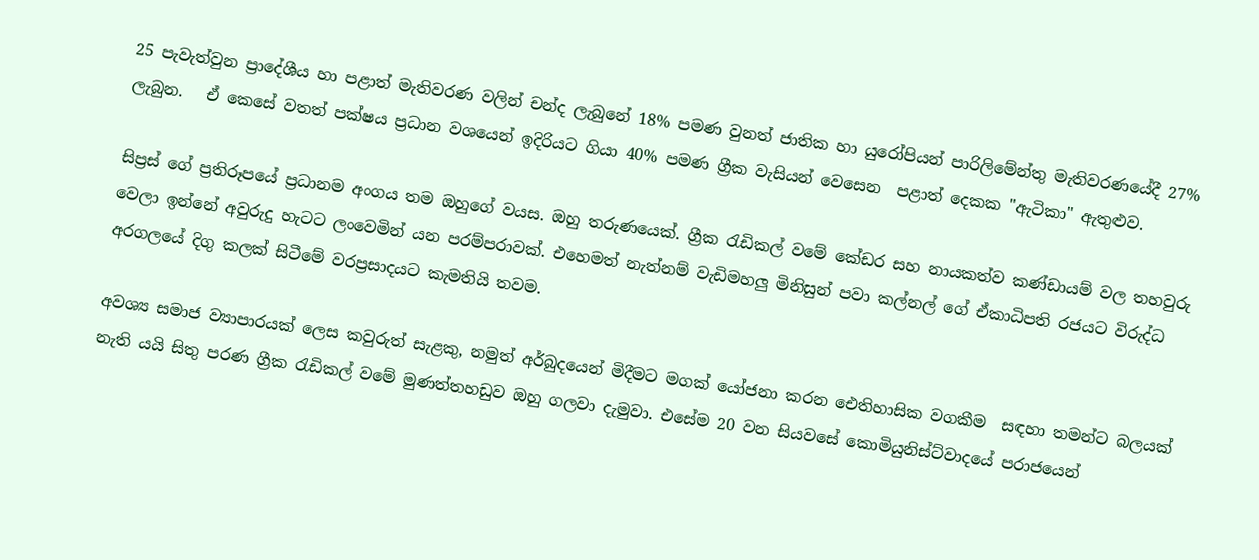25 පැවැත්වුන ප්‍රාදේශීය හා පළාත් මැතිවරණ වලින් චන්ද ලැබුනේ 18% පමණ වුනත් ජාතික හා යුරෝපියන් පාරිලිමේන්තු මැතිවරණයේදී 27% ලැබුන.   ඒ කෙසේ වතත් පක්ෂය ප්‍රධාන වශයෙන් ඉදිරියට ගියා 40% පමණ ග්‍රීක වැසියන් වෙසෙන  පළාත් දෙකක "ඇටිකා" ඇතුළුව.

සිප්‍රස් ගේ ප්‍රතිරූපයේ ප්‍රධානම අංගය තම ඔහුගේ වයස. ඔහු තරුණයෙක්. ග්‍රීක රැඩිකල් වමේ කේඩර සහ නායකත්ව කණ්ඩායම් වල තහවුරු වෙලා ඉන්නේ අවුරුදු හැටට ලංවෙමින් යන පරම්පරාවක්. එහෙමත් නැත්නම් වැඩිමහලු මිනිසුන් පවා කල්නල් ගේ ඒකාධිපති රජයට විරුද්ධ අරගලයේ දිගු කලක් සිටීමේ වරප්‍රසාදයට කැමතියි තවම.

අවශ්‍ය සමාජ ව්‍යාපාරයක් ලෙස කවුරුත් සැළකු, නමුත් අර්බුදයෙන් මිදීමට මගක් යෝජනා කරන ඓතිහාසික වගකීම  සඳහා තමන්ට බලයක් නැති යයි සිතු පරණ ග්‍රීක රැඩිකල් වමේ මුණත්තහඩුව ඔහු ගලවා දැමුවා. එසේම 20 වන සියවසේ කොමියුනිස්ට්වාදයේ පරාජයෙන්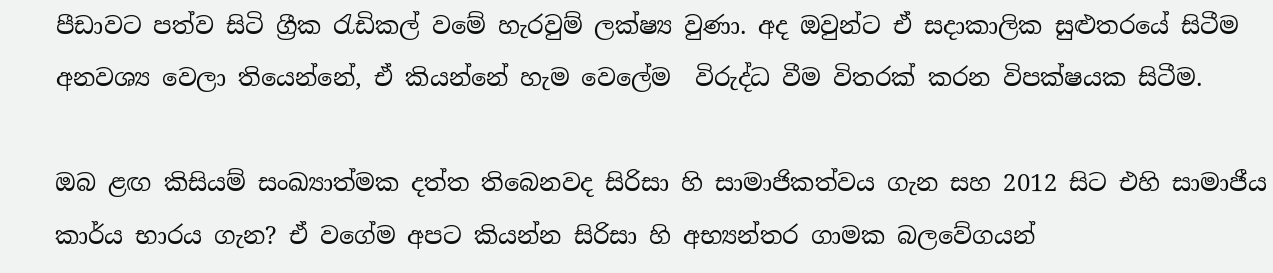පීඩාවට පත්ව සිටි ග්‍රීක රැඩිකල් වමේ හැරවුම් ලක්ෂ්‍ය වුණා. අද ඔවුන්ට ඒ සදාකාලික සුළුතරයේ සිටීම අනවශ්‍ය වෙලා තියෙන්නේ, ඒ කියන්නේ හැම වෙලේම  විරුද්ධ වීම විතරක් කරන විපක්ෂයක සිටීම.

ඔබ ළඟ කිසියම් සංඛ්‍යාත්මක දත්ත තිබෙනවද සිරිසා හි සාමාජිකත්වය ගැන සහ 2012 සිට එහි සාමාජීය කාර්ය භාරය ගැන? ඒ වගේම අපට කියන්න සිරිසා හි අභ්‍යන්තර ගාමක බලවේගයන්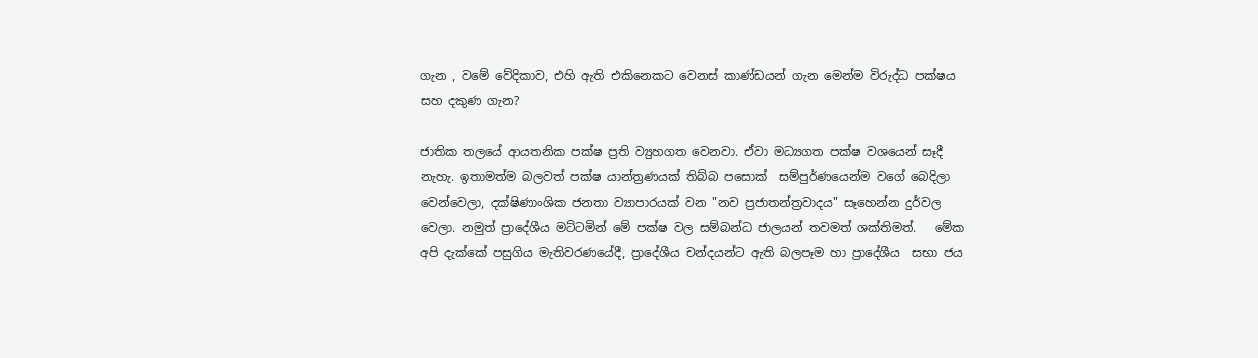ගැන , වමේ වේදිකාව, එහි ඇති එකිනෙකට වෙනස් කාණ්ඩයන් ගැන මෙන්ම විරුද්ධ පක්ෂය සහ දකුණ ගැන?

ජාතික තලයේ ආයතනික පක්ෂ ප්‍රති ව්‍යුහගත වෙනවා. ඒවා මධ්‍යගත පක්ෂ වශයෙන් සෑදී නැහැ. ඉතාමත්ම බලවත් පක්ෂ යාන්ත්‍රණයක් තිබ්බ පසොක්  සම්පුර්ණයෙන්ම වගේ බෙදිලා වෙන්වෙලා, දක්ෂිණාංශික ජනතා ව්‍යාපාරයක් වන "නව ප්‍රජාතන්ත්‍රවාදය" සෑහෙන්න දුර්වල වෙලා. නමුත් ප්‍රාදේශීය මට්ටමින් මේ පක්ෂ වල සම්බන්ධ ජාලයන් තවමත් ශක්තිමත්.   මේක අපි දැක්කේ පසුගිය මැතිවරණයේදී, ප්‍රාදේශීය චන්දයන්ට ඇති බලපෑම හා ප්‍රාදේශීය  සභා ජය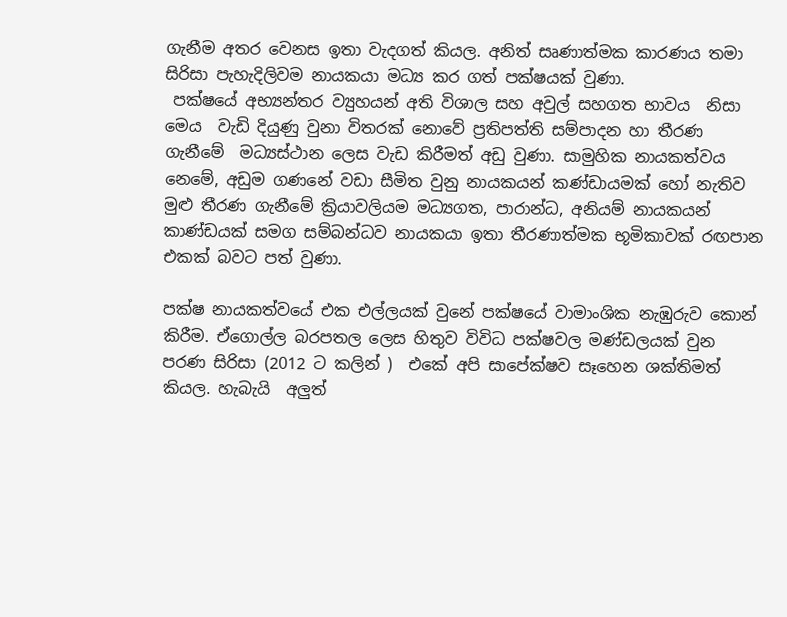ගැනීම අතර වෙනස ඉතා වැදගත් කියල. අනිත් සෘණාත්මක කාරණය තමා  සිරිසා පැහැදිලිවම නායකයා මධ්‍ය කර ගත් පක්ෂයක් වුණා.
 පක්ෂයේ අභ්‍යන්තර ව්‍යුහයන් අති විශාල සහ අවුල් සහගත භාවය  නිසා මෙය  වැඩි දියුණු වුනා විතරක් නොවේ ප්‍රතිපත්ති සම්පාදන හා තීරණ ගැනීමේ  මධ්‍යස්ථාන ලෙස වැඩ කිරීමත් අඩු වුණා. සාමුහික නායකත්වය නෙමේ, අඩුම ගණනේ වඩා සීමිත වුනු නායකයන් කණ්ඩායමක් හෝ නැතිව මුළු තීරණ ගැනීමේ ක්‍රියාවලියම මධ්‍යගත, පාරාන්ධ, අනියම් නායකයන් කාණ්ඩයක් සමග සම්බන්ධව නායකයා ඉතා තීරණාත්මක භූමිකාවක් රඟපාන එකක් බවට පත් වුණා.

පක්ෂ නායකත්වයේ එක එල්ලයක් වුනේ පක්ෂයේ වාමාංශික නැඹුරුව කොන් කිරීම. ඒගොල්ල බරපතල ලෙස හිතුව විවිධ පක්ෂවල මණ්ඩලයක් වුන පරණ සිරිසා (2012 ට කලින් )  එකේ අපි සාපේක්ෂව සෑහෙන ශක්තිමත් කියල. හැබැයි  අලුත්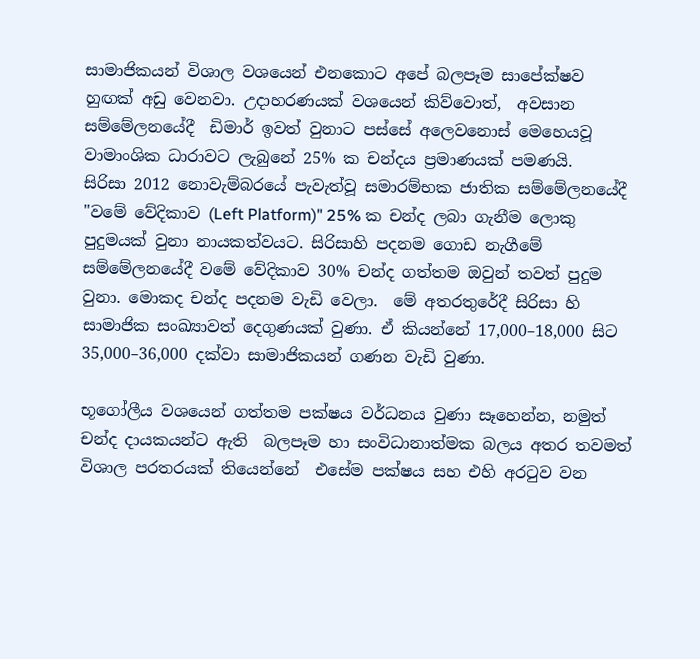සාමාජිකයන් විශාල වශයෙන් එනකොට අපේ බලපෑම සාපේක්ෂව හුඟක් අඩු වෙනවා. උදාහරණයක් වශයෙන් කිව්වොත්,  අවසාන සම්මේලනයේදී  ඩිමාර් ඉවත් වුනාට පස්සේ අලෙවනොස් මෙහෙයවූ  වාමාංශික ධාරාවට ලැබුනේ 25% ක චන්දය ප්‍රමාණයක් පමණයි.
සිරිසා 2012 නොවැම්බරයේ පැවැත්වූ සමාරම්භක ජාතික සම්මේලනයේදී "වමේ වේදිකාව (Left Platform)" 25% ක චන්ද ලබා ගැනීම ලොකු පුදුමයක් වුනා නායකත්වයට. සිරිසාහි පදනම ගොඩ නැගීමේ සම්මේලනයේදී වමේ වේදිකාව 30% චන්ද ගත්තම ඔවුන් තවත් පුදුම වුනා. මොකද චන්ද පදනම වැඩි වෙලා.  මේ අතරතුරේදී සිරිසා හි සාමාජික සංඛ්‍යාවත් දෙගුණයක් වුණා. ඒ කියන්නේ 17,000–18,000 සිට 35,000–36,000 දක්වා සාමාජිකයන් ගණන වැඩි වුණා.

භූගෝලීය වශයෙන් ගත්තම පක්ෂය වර්ධනය වුණා සෑහෙන්න, නමුත් චන්ද දායකයන්ට ඇති  බලපෑම හා සංවිධානාත්මක බලය අතර තවමත් විශාල පරතරයක් තියෙන්නේ  එසේම පක්ෂය සහ එහි අරටුව වන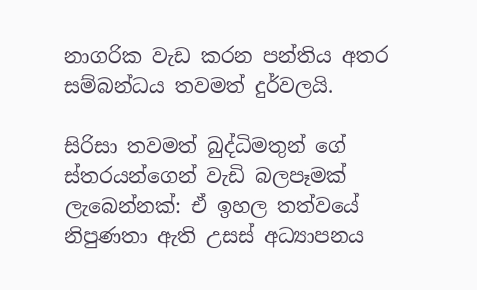නාගරික වැඩ කරන පන්තිය අතර සම්බන්ධය තවමත් දුර්වලයි.

සිරිසා තවමත් බුද්ධිමතුන් ගේ ස්තරයන්ගෙන් වැඩි බලපෑමක් ලැබෙන්නක්: ඒ ඉහල තත්වයේ නිපුණතා ඇති උසස් අධ්‍යාපනය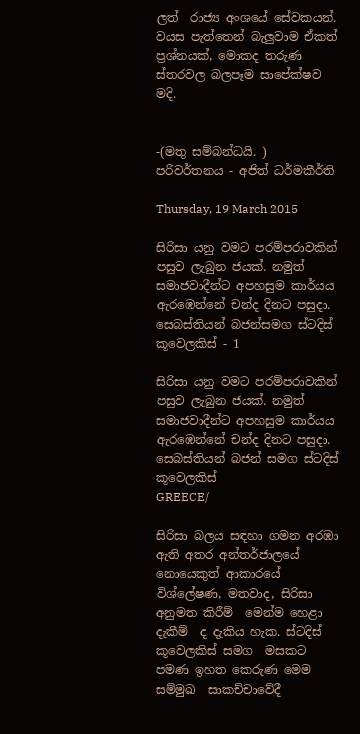ලත්  රාජ්‍ය අංශයේ සේවකයන්.  වයස පැත්තෙන් බැලුවාම ඒකත්  ප්‍රශ්නයක්, මොකද තරුණ ස්තරවල බලපෑම සාපේක්ෂව මදි.


-(මතු සම්බන්ධයි. )
පරිවර්තනය - අජිත් ධර්මකීර්ති

Thursday, 19 March 2015

සිරිසා යනු වමට පරම්පරාවකින් පසුව ලැබුන ජයක්. නමුත් සමාජවාදීන්ට අපහසුම කාර්යය ඇරඹෙන්නේ චන්ද දිනට පසුදා. සෙබස්තියන් බජන්සමග ස්ටදිස් කූවෙලකිස් - 1

සිරිසා යනු වමට පරම්පරාවකින් පසුව ලැබුන ජයක්. නමුත් සමාජවාදීන්ට අපහසුම කාර්යය ඇරඹෙන්නේ චන්ද දිනට පසුදා. සෙබස්තියන් බජන් සමග ස්ටදිස් කූවෙලකිස්
GREECE/

සිරිසා බලය සඳහා ගමන අරඹා ඇති අතර අන්තර්ජාලයේ නොයෙකුත් ආකාරයේ විශ්ලේෂණ, මතවාද, සිරිසා අනුමත කිරීම්  මෙන්ම හෙළා  දැකීම්  ද දැකිය හැක. ස්ටදිස් කූවෙලකිස් සමග  මසකට පමණ ඉහත කෙරුණ මෙම සම්මුඛ  සාකච්චාවේදී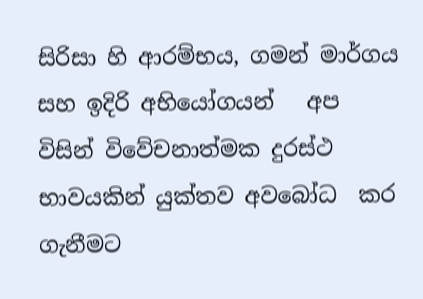සිරිසා හි ආරම්භය, ගමන් මාර්ගය සහ ඉදිරි අභියෝගයන්   අප විසින් විවේචනාත්මක දුරස්ථ භාවයකින් යුක්තව අවබෝධ  කර ගැනීමට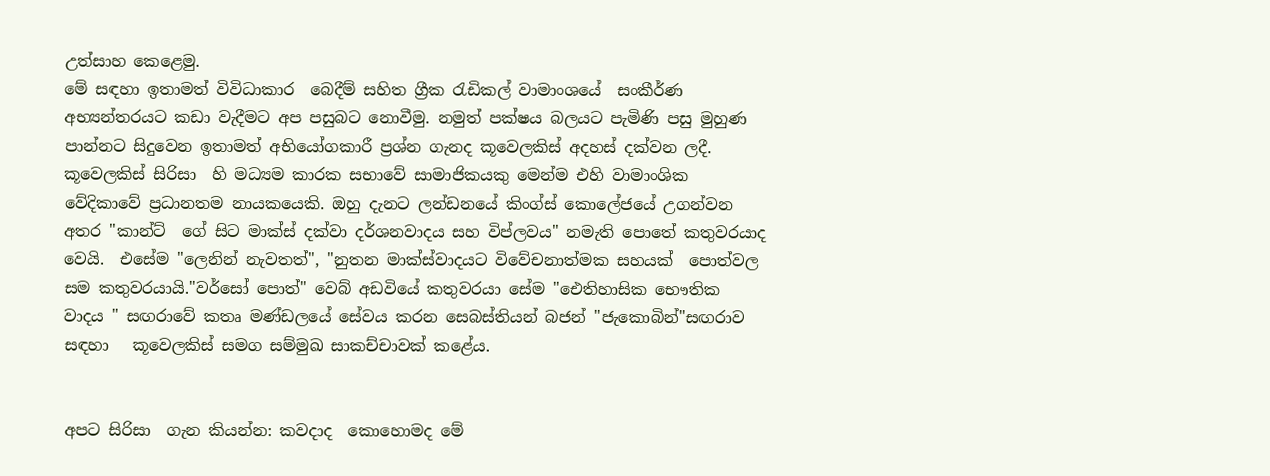උත්සාහ කෙළෙමු.
මේ සඳහා ඉතාමත් විවිධාකාර  බෙදීම් සහිත ග්‍රීක රැඩිකල් වාමාංශයේ  සංකීර්ණ අභ්‍යන්තරයට කඩා වැදීමට අප පසුබට නොවීමු. නමුත් පක්ෂය බලයට පැමිණි පසු මුහුණ පාන්නට සිදුවෙන ඉතාමත් අභියෝගකාරී ප්‍රශ්න ගැනද කූවෙලකිස් අදහස් දක්වන ලදී.
කූවෙලකිස් සිරිසා  හි මධ්‍යම කාරක සභාවේ සාමාජිකයකු මෙන්ම එහි වාමාංශික වේදිකාවේ ප්‍රධානතම නායකයෙකි. ඔහු දැනට ලන්ඩනයේ කිංග්ස් කොලේජයේ උගන්වන අතර "කාන්ට්  ගේ සිට මාක්ස් දක්වා දර්ශනවාදය සහ විප්ලවය" නමැති පොතේ කතුවරයාද වෙයි.  එසේම "ලෙනින් නැවතත්", "නුතන මාක්ස්වාදයට විවේචනාත්මක සහයක්  පොත්වල සම කතුවරයායි."වර්සෝ පොත්" වෙබ් අඩවියේ කතුවරයා සේම "ඓතිහාසික භෞතික වාදය " සඟරාවේ කතෘ මණ්ඩලයේ සේවය කරන සෙබස්තියන් බජන් "ජැකොබින්"සඟරාව සඳහා   කූවෙලකිස් සමග සම්මුඛ සාකච්චාවක් කළේය.


අපට සිරිසා  ගැන කියන්න: කවදාද  කොහොමද මේ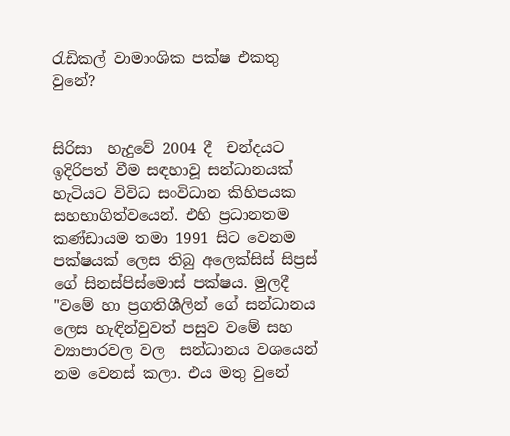රැඩිකල් වාමාංශික පක්ෂ එකතු වුනේ?


සිරිසා  හැදුවේ 2004 දී  චන්දයට ඉදිරිපත් වීම සඳහාවූ සන්ධානයක් හැටියට විවිධ සංවිධාන කිහිපයක සහභාගිත්වයෙන්. එහි ප්‍රධානතම කණ්ඩායම තමා 1991 සිට වෙනම පක්ෂයක් ලෙස තිබු අලෙක්සිස් සිප්‍රස් ගේ සිනස්පිස්මොස් පක්ෂය. මුලදී "වමේ හා ප්‍රගතිශීලින් ගේ සන්ධානය ලෙස හැඳින්වුවත් පසුව වමේ සහ ව්‍යාපාරවල වල  සන්ධානය වශයෙන් නම වෙනස් කලා. එය මතු වුනේ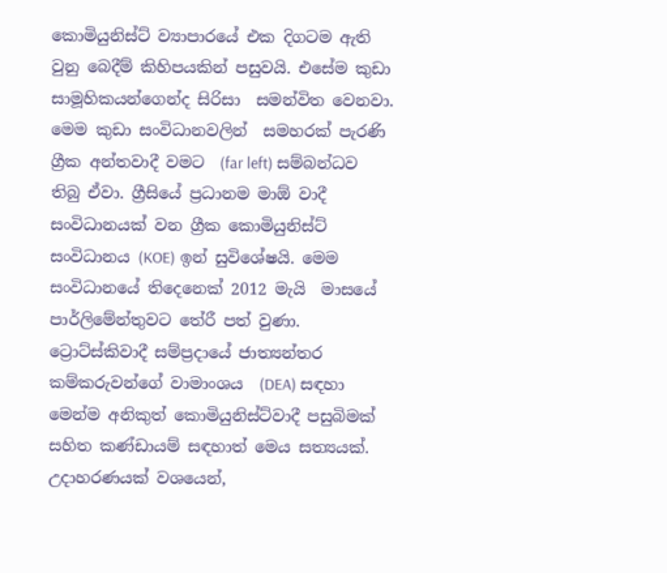කොමියුනිස්ට් ව්‍යාපාරයේ එක දිගටම ඇති වුනු බෙදීම් කිහිපයකින් පසුවයි. එසේම කුඩා සාමූහිකයන්ගෙන්ද සිරිසා  සමන්විත වෙනවා.  මෙම කුඩා සංවිධානවලින්  සමහරක් පැරණි  ග්‍රීක අන්තවාදී වමට  (far left) සම්බන්ධව තිබු ඒවා. ග්‍රීසියේ ප්‍රධානම මාඕ වාදී  සංවිධානයක් වන ග්‍රීක කොමියුනිස්ට් සංවිධානය (KOE) ඉන් සුවිශේෂයි. මෙම සංවිධානයේ තිදෙනෙක් 2012 මැයි  මාසයේ පාර්ලිමේන්තුවට තේරී පත් වුණා. ට්‍රොට්ස්කිවාදී සම්ප්‍රදායේ ජාත්‍යන්තර කම්කරුවන්ගේ වාමාංශය  (DEA) සඳහා මෙන්ම අනිකුත් කොමියුනිස්ට්වාදී පසුබිමක්  සහිත කණ්ඩායම් සඳහාත් මෙය සත්‍යයක්. උදාහරණයක් වශයෙන්,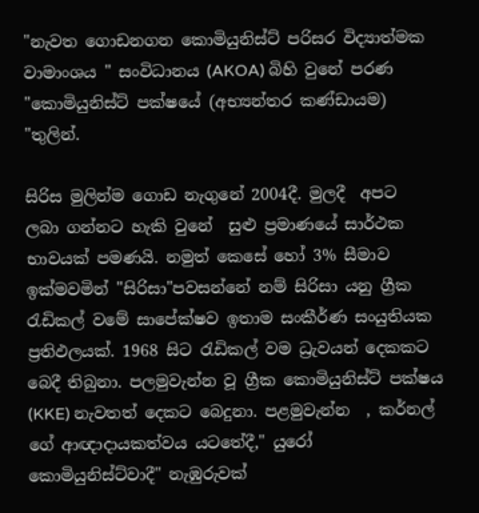"නැවත ගොඩනගන කොමියුනිස්ට් පරිසර විද්‍යාත්මක වාමාංශය " සංවිධානය (AKOA) බිහි වුනේ පරණ "කොමියුනිස්ට් පක්ෂයේ (අභ්‍යන්තර කණ්ඩායම) "තුලින්.

සිරිස මුලින්ම ගොඩ නැගුනේ 2004දී. මුලදී  අපට  ලබා ගන්නට හැකි වුනේ  සුළු ප්‍රමාණයේ සාර්ථක භාවයක් පමණයි. නමුත් කෙසේ හෝ 3% සීමාව ඉක්මවමින් "සිරිසා"පවසන්නේ නම් සිරිසා යනු ග්‍රීක රැඩිකල් වමේ සාපේක්ෂව ඉතාම සංකීර්ණ සංයුතියක ප්‍රතිඵලයක්. 1968 සිට රැඩිකල් වම ධ්‍රැවයන් දෙකකට බෙදී තිබුනා. පලමුවැන්න වූ ග්‍රීක කොමියුනිස්ට් පක්ෂය (KKE) නැවතත් දෙකට බෙදුනා. පළමුවැන්න  , කර්නල් ගේ ආඥාදායකත්වය යටතේදී," යුරෝ කොමියුනිස්ට්වාදී" නැඹුරුවක්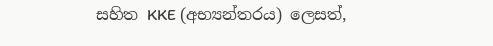සහිත KKE (අභ්‍යන්තරය) ලෙසත්,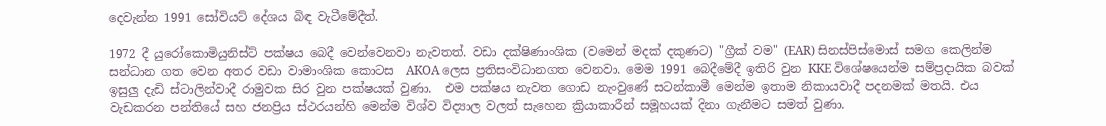දෙවැන්න 1991 සෝවියට් දේශය බිඳ වැටීමේදීත්.

1972 දී යුරෝකොමියුනිස්ට් පක්ෂය බෙදී වෙන්වෙනවා නැවතත්. වඩා දක්ෂිණාංශික (වමෙන් මදක් දකුණට) "ග්‍රීක් වම" (EAR) සිනස්පිස්මොස් සමග කෙලින්ම සන්ධාන ගත වෙන අතර වඩා වාමාංශික කොටස  AKOA ලෙස ප්‍රතිසංවිධානගත වෙනවා. මෙම 1991 බෙදීමේදී ඉතිරි වුන KKE විශේෂයෙන්ම සම්ප්‍රදායික බවක් ඉසුලු දැඩි ස්ටාලින්වාදී රාමුවක සිර වුන පක්ෂයක් වුණා.  එම පක්ෂය නැවත ගොඩ නැංවුණේ සටන්කාමී මෙන්ම ඉතාම නිකායවාදී පදනමක් මතයි. එය වැඩකරන පන්තියේ සහ ජනප්‍රිය ස්ථරයන්හි මෙන්ම විශ්ව විද්‍යාල වලත් සැහෙන ක්‍රියාකාරීන් සමූහයක් දිනා ගැනීමට සමත් වුණා.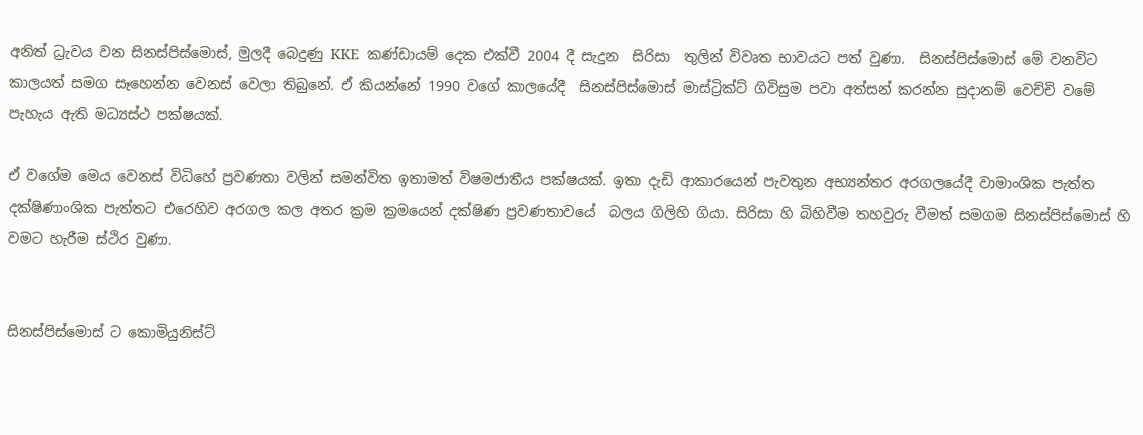අනිත් ධ්‍රැවය වන සිනස්පිස්මොස්, මුලදී බෙදුණු KKE  කණ්ඩායම් දෙක එක්වී 2004 දී සැදුන  සිරිසා  තුලින් විවෘත භාවයට පත් වුණා.  සිනස්පිස්මොස් මේ වනවිට කාලයත් සමග සෑහෙන්න වෙනස් වෙලා තිබුනේ. ඒ කියන්නේ 1990 වගේ කාලයේදී  සිනස්පිස්මොස් මාස්ට්‍රික්ට් ගිවිසුම පවා අත්සන් කරන්න සුදානම් වෙච්චි වමේ පැහැය ඇති මධ්‍යස්ථ පක්ෂයක්.

ඒ වගේම මෙය වෙනස් විධිහේ ප්‍රවණතා වලින් සමන්විත ඉතාමත් විෂමජාතීය පක්ෂයක්. ඉතා දැඩි ආකාරයෙන් පැවතුන අභ්‍යන්තර අරගලයේදී වාමාංශික පැත්ත දක්ෂිණාංශික පැත්තට එරෙහිව අරගල කල අතර ක්‍රම ක්‍රමයෙන් දක්ෂිණ ප්‍රවණතාවයේ  බලය ගිලිහි ගියා. සිරිසා හි බිහිවීම තහවුරු වීමත් සමගම සිනස්පිස්මොස් හි වමට හැරීම ස්ථිර වුණා.


සිනස්පිස්මොස් ට කොමියුනිස්ට්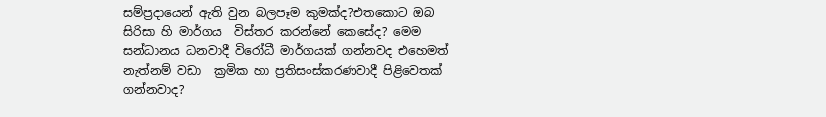සම්ප්‍රදායෙන් ඇති වුන බලපෑම කුමක්ද?එතකොට ඔබ සිරිසා හි මාර්ගය  විස්තර කරන්නේ කෙසේද? මෙම සන්ධානය ධනවාදී විරෝධී මාර්ගයක් ගන්නවද එහෙමත් නැත්නම් වඩා  ක්‍රමික හා ප්‍රතිසංස්කරණවාදී පිළිවෙතක් ගන්නවාද?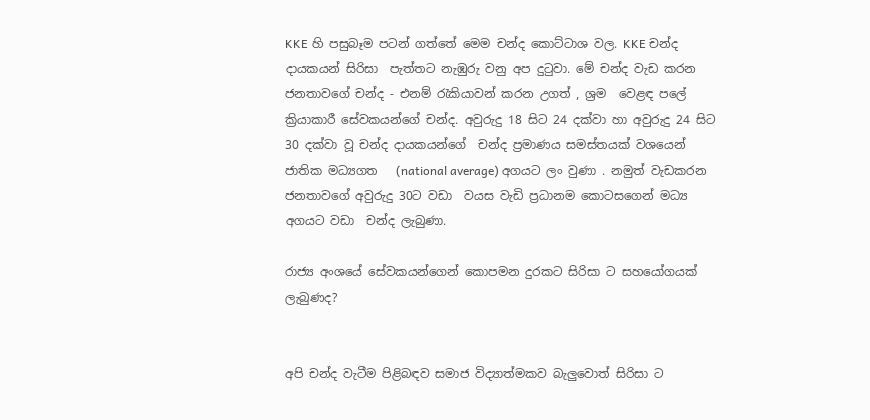KKE හි පසුබෑම පටන් ගත්තේ මෙම චන්ද කොට්ටාශ වල. KKE චන්ද දායකයන් සිරිසා  පැත්තට නැඹුරු වනු අප දුටුවා. මේ චන්ද වැඩ කරන ජනතාවගේ චන්ද - එනම් රැකියාවන් කරන උගත් , ශ්‍රම  වෙළඳ පලේ ක්‍රියාකාරී සේවකයන්ගේ චන්ද. අවුරුදු 18 සිට 24 දක්වා හා අවුරුදු 24 සිට 30 දක්වා වූ චන්ද දායකයන්ගේ  චන්ද ප්‍රමාණය සමස්තයක් වශයෙන්  ජාතික මධ්‍යගත   (national average) අගයට ලං වුණා . නමුත් වැඩකරන ජනතාවගේ අවුරුදු 30ට වඩා  වයස වැඩි ප්‍රධානම කොටසගෙන් මධ්‍ය  අගයට වඩා  චන්ද ලැබුණා.

රාජ්‍ය අංශයේ සේවකයන්ගෙන් කොපමන දුරකට සිරිසා ට සහයෝගයක් ලැබුණද?


අපි චන්ද වැටීම පිළිබඳව සමාජ විද්‍යාත්මකව බැලුවොත් සිරිසා ට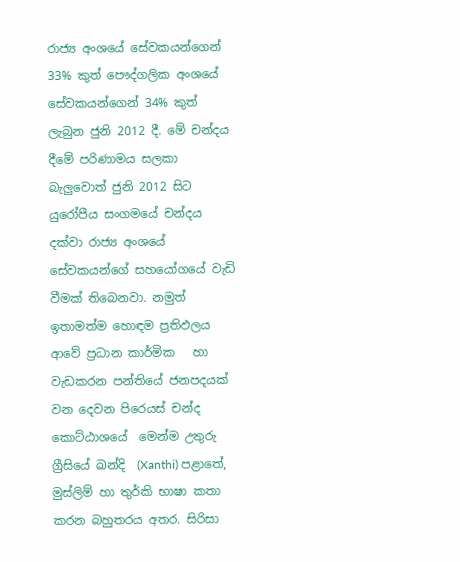රාජ්‍ය අංශයේ සේවකයන්ගෙන් 33% කුත් පෞද්ගලික අංශයේ සේවකයන්ගෙන් 34% කුත් ලැබුන ජුනි 2012 දී. මේ චන්දය දීමේ පරිණාමය සලකා බැලුවොත් ජුනි 2012 සිට  යුරෝපීය සංගමයේ චන්දය දක්වා රාජ්‍ය අංශයේ සේවකයන්ගේ සහයෝගයේ වැඩි වීමක් තිබෙනවා. නමුත් ඉතාමත්ම හොඳම ප්‍රතිඵලය ආවේ ප්‍රධාන කාර්මික   හා වැඩකරන පන්තියේ ජනපදයක් වන දෙවන පිරෙයස් චන්ද කොට්ඨාශයේ  මෙන්ම උතුරු ග්‍රීසියේ ඛන්දි  (Xanthi) පළාතේ, මුස්ලිම් හා තුර්කි භාෂා කතා කරන බහුතරය අතර. සිරිසා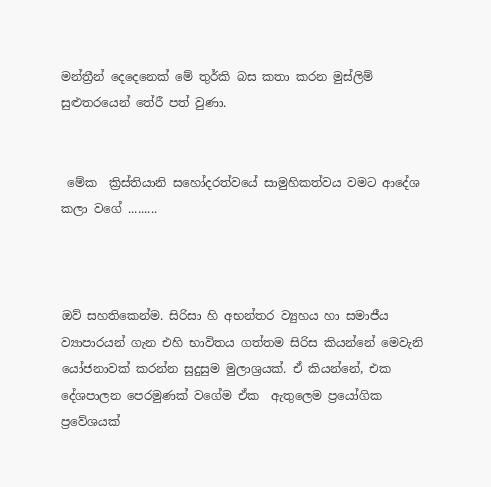මන්ත්‍රීන් දෙදෙනෙක් මේ තුර්කි බස කතා කරන මුස්ලිම් සුළුතරයෙන් තේරී පත් වුණා.


 මේක  ක්‍රිස්තියානි සහෝදරත්වයේ සාමුහිකත්වය වමට ආදේශ කලා වගේ .........



ඔව් සහතිකෙන්ම. සිරිසා හි අභන්තර ව්‍යුහය හා සමාජීය ව්‍යාපාරයන් ගැන එහි භාවිතය ගත්තම සිරිස කියන්නේ මෙවැනි යෝජනාවක් කරන්න සුදුසුම මුලාශ්‍රයක්. ඒ කියන්නේ, එක දේශපාලන පෙරමුණක් වගේම ඒක  ඇතුලෙම ප්‍රයෝගික  ප්‍රවේශයක්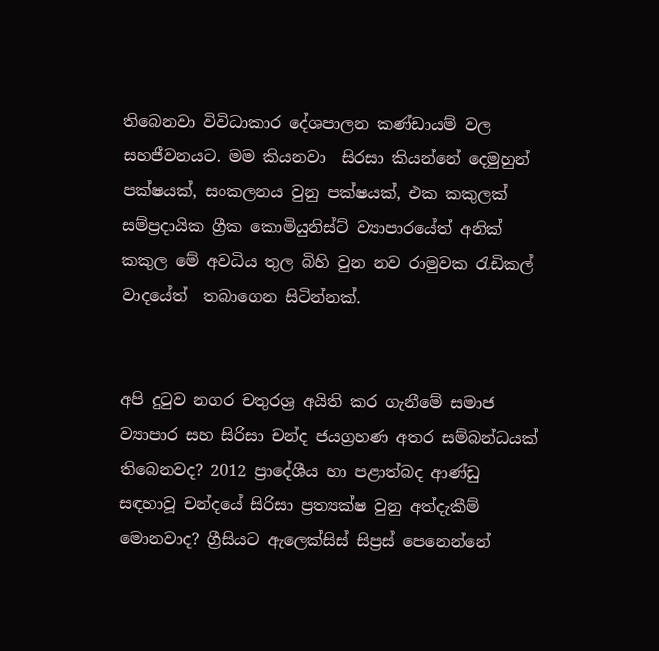තිබෙනවා විවිධාකාර දේශපාලන කණ්ඩායම් වල සහජීවනයට. මම කියනවා  සිරසා කියන්නේ දෙමුහුන් පක්ෂයක්, සංකලනය වුනු පක්ෂයක්, එක කකුලක් සම්ප්‍රදායික ග්‍රීක කොමියුනිස්ට් ව්‍යාපාරයේත් අනික් කකුල මේ අවධිය තුල බිහි වුන නව රාමුවක රැඩිකල් වාදයේත්  තබාගෙන සිටින්නක්.


අපි දුටුව නගර චතුරශ්‍ර අයිති කර ගැනීමේ සමාජ ව්‍යාපාර සහ සිරිසා චන්ද ජයග්‍රහණ අතර සම්බන්ධයක් තිබෙනවද? 2012 ප්‍රාදේශීය හා පළාත්බද ආණ්ඩු සඳහාවූ චන්දයේ සිරිසා ප්‍රත්‍යක්ෂ වුනු අත්දැකීම් මොනවාද? ග්‍රීසියට ඇලෙක්සිස් සිප්‍රස් පෙනෙන්නේ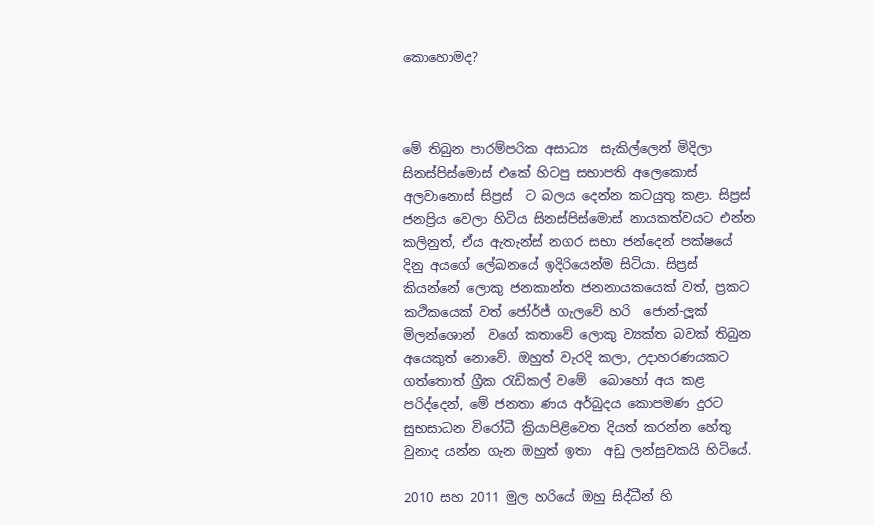කොහොමද?



මේ තිබුන පාරම්පරික අසාධ්‍ය  සැකිල්ලෙන් මිදිලා සිනස්පිස්මොස් එකේ හිටපු සභාපති අලෙකොස් අලවානොස් සිප්‍රස්  ට බලය දෙන්න කටයුතු කළා. සිප්‍රස් ජනප්‍රිය වෙලා හිටිය සිනස්පිස්මොස් නායකත්වයට එන්න කලිනුත්, ඒය ඇතැන්ස් නගර සභා ජන්දෙන් පක්ෂයේ  දිනු අයගේ ලේඛනයේ ඉදිරියෙන්ම සිටියා. සිප්‍රස් කියන්නේ ලොකු ජනකාන්ත ජනනායකයෙක් වත්, ප්‍රකට කථිකයෙක් වත් ජෝර්ජ් ගැලවේ හරි  ජොන්-ලූක් මිලන්ශොන්  වගේ කතාවේ ලොකු ව්‍යක්ත බවක් තිබුන අයෙකුත් නොවේ. ඔහුත් වැරදි කලා, උදාහරණයකට ගත්තොත් ග්‍රීක රැඩිකල් වමේ  බොහෝ අය කළ පරිද්දෙන්, මේ ජනතා ණය අර්බුදය කොපමණ දුරට සුභසාධන විරෝධී ක්‍රියාපිළිවෙත දියත් කරන්න හේතු වුනාද යන්න ගැන ඔහුත් ඉතා  අඩු ලන්සුවකයි හිටියේ.

2010 සහ 2011 මුල හරියේ ඔහු සිද්ධීන් හි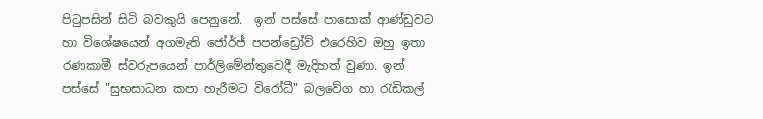පිටුපසින් සිටි බවකුයි පෙනුනේ.  ඉන් පස්සේ පාසොක් ආණ්ඩුවට හා විශේෂයෙන් අගමැති ජෝර්ජ් පපන්ඩ්‍රෝව් එරෙහිව ඔහු ඉතා රණකාමී ස්වරුපයෙන් පාර්ලිමේන්තුවෙදී මැදිහත් වුණා. ඉන් පස්සේ "සුභසාධන කපා හැරීමට විරෝධී" බලවේග හා රැඩිකල්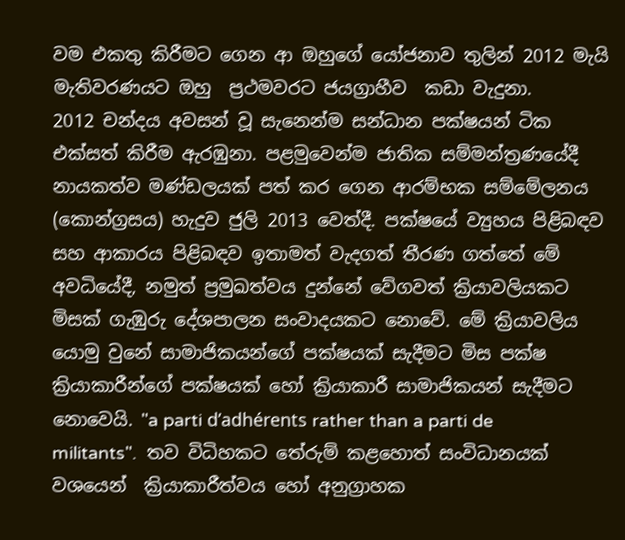වම එකතු කිරීමට ගෙන ආ ඔහුගේ යෝජනාව තුලින් 2012 මැයි  මැතිවරණයට ඔහු  ප්‍රථමවරට ජයග්‍රාහීව  කඩා වැදුනා.
2012 චන්දය අවසන් වූ සැනෙන්ම සන්ධාන පක්ෂයන් ටික එක්සත් කිරීම ඇරඹුනා. පළමුවෙන්ම ජාතික සම්මන්ත්‍රණයේදී නායකත්ව මණ්ඩලයක් පත් කර ගෙන ආරම්භක සම්මේලනය (කොන්ග්‍රසය) හැදුව ජුලි 2013 වෙත්දී. පක්ෂයේ ව්‍යුහය පිළිබඳව සහ ආකාරය පිළිබඳව ඉතාමත් වැදගත් තීරණ ගත්තේ මේ අවධියේදී, නමුත් ප්‍රමුඛත්වය දුන්නේ වේගවත් ක්‍රියාවලියකට මිසක් ගැඹුරු දේශපාලන සංවාදයකට නොවේ. මේ ක්‍රියාවලිය යොමු වුනේ සාමාජිකයන්ගේ පක්ෂයක් සැදීමට මිස පක්ෂ ක්‍රියාකාරීන්ගේ පක්ෂයක් හෝ ක්‍රියාකාරී සාමාජිකයන් සැදීමට නොවෙයි. "a parti d’adhérents rather than a parti de militants".  තව විධිහකට තේරුම් කළහොත් සංවිධානයක් වශයෙන්  ක්‍රියාකාරීත්වය හෝ අනුග්‍රාහක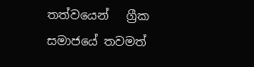තත්වයෙන්   ග්‍රීක සමාජයේ තවමත්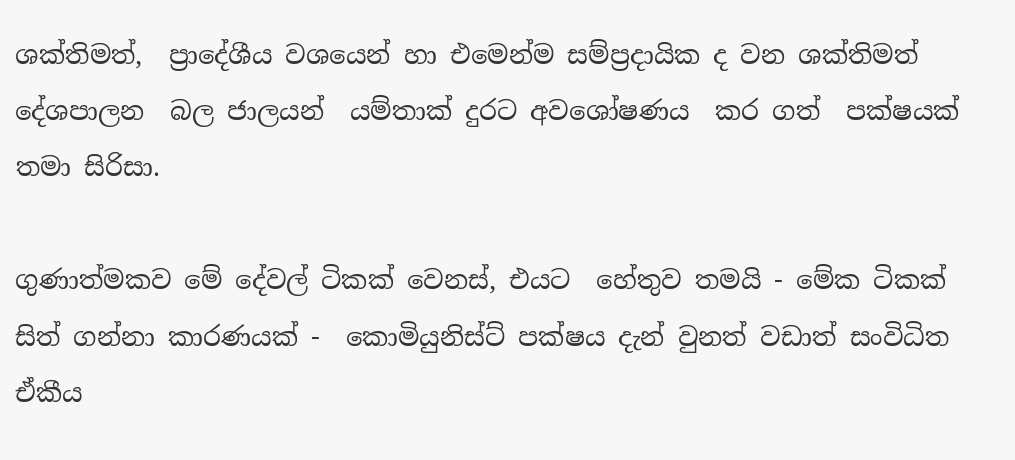ශක්තිමත්,  ප්‍රාදේශීය වශයෙන් හා එමෙන්ම සම්ප්‍රදායික ද වන ශක්තිමත් දේශපාලන  බල ජාලයන්  යම්තාක් දුරට අවශෝෂණය  කර ගත්  පක්ෂයක් තමා සිරිසා.

ගුණාත්මකව මේ දේවල් ටිකක් වෙනස්, එයට  හේතුව තමයි - මේක ටිකක් සිත් ගන්නා කාරණයක් -  කොමියුනිස්ට් පක්ෂය දැන් වුනත් වඩාත් සංවිධිත ඒකීය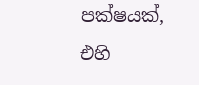පක්ෂයක්, එහි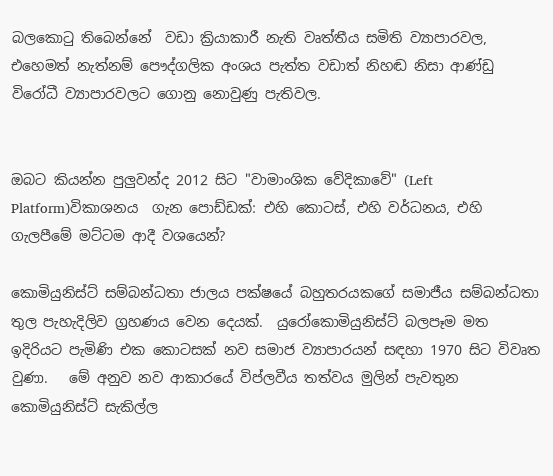බලකොටු තිබෙන්නේ  වඩා ක්‍රියාකාරී නැති වෘත්තීය සමිති ව්‍යාපාරවල,  එහෙමත් නැත්නම් පෞද්ගලික අංශය පැත්ත වඩාත් නිහඬ නිසා ආණ්ඩු විරෝධී ව්‍යාපාරවලට ගොනු නොවුණු පැතිවල.


ඔබට කියන්න පුලුවන්ද 2012 සිට "වාමාංශික වේදිකාවේ" (Left Platform)විකාශනය  ගැන පොඩ්ඩක්: එහි කොටස්, එහි වර්ධනය, එහි ගැලපීමේ මට්ටම ආදී වශයෙන්?

කොමියුනිස්ට් සම්බන්ධතා ජාලය පක්ෂයේ බහුතරයකගේ සමාජීය සම්බන්ධතා තුල පැහැදිලිව ග්‍රහණය වෙන දෙයක්.  යුරෝකොමියුනිස්ට් බලපෑම මත ඉදිරියට පැමිණි එක කොටසක් නව සමාජ ව්‍යාපාරයන් සඳහා 1970 සිට විවෘත වුණා.   මේ අනුව නව ආකාරයේ විප්ලවීය තත්වය මුලින් පැවතුන කොමියුනිස්ට් සැකිල්ල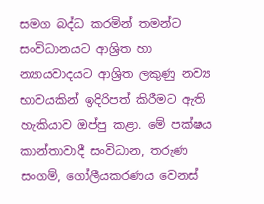සමග බද්ධ කරමින් තමන්ට සංවිධානයට ආශ්‍රිත හා න්‍යායවාදයට ආශ්‍රිත ලකුණු නව්‍ය භාවයකින් ඉදිරිපත් කිරීමට ඇති හැකියාව ඔප්පු කළා. මේ පක්ෂය කාන්තාවාදී සංවිධාන, තරුණ සංගම්, ගෝලීයකරණය වෙනස්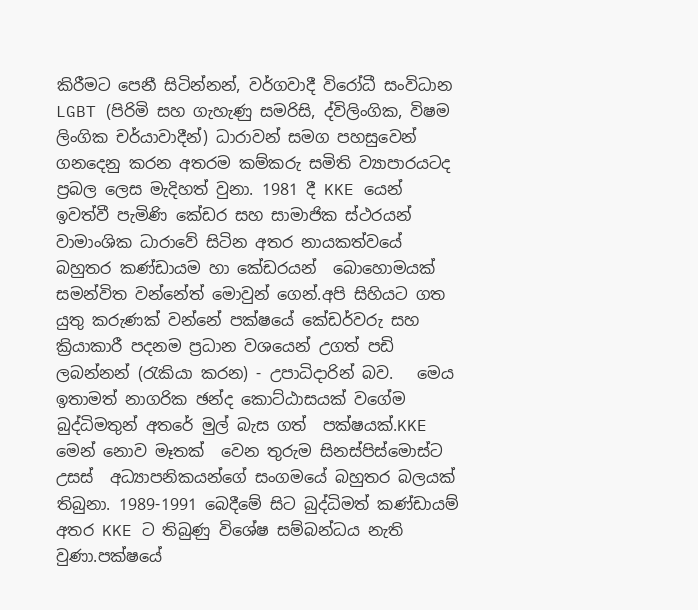කිරීමට පෙනී සිටින්නන්, වර්ගවාදී විරෝධී සංවිධාන  LGBT (පිරිමි සහ ගැහැණු සමරිසි, ද්විලිංගික, විෂම ලිංගික චර්යාවාදීන්) ධාරාවන් සමග පහසුවෙන් ගනදෙනු කරන අතරම කම්කරු සමිති ව්‍යාපාරයටද ප්‍රබල ලෙස මැදිහත් වුනා. 1981 දී KKE යෙන් ඉවත්වී පැමිණි කේඩර සහ සාමාජික ස්ථරයන් වාමාංශික ධාරාවේ සිටින අතර නායකත්වයේ බහුතර කණ්ඩායම හා කේඩරයන්  බොහොමයක් සමන්විත වන්නේත් මොවුන් ගෙන්.අපි සිහියට ගත යුතු කරුණක් වන්නේ පක්ෂයේ කේඩර්වරු සහ ක්‍රියාකාරී පදනම ප්‍රධාන වශයෙන් උගත් පඩි ලබන්නන් (රැකියා කරන) - උපාධිදාරින් බව.   මෙය ඉතාමත් නාගරික ඡන්ද කොට්ඨාසයක් වගේම බුද්ධිමතුන් අතරේ මුල් බැස ගත්  පක්ෂයක්.KKE මෙන් නොව මෑතක්  වෙන තුරුම සිනස්පිස්මොස්ට  උසස්  අධ්‍යාපනිකයන්ගේ සංගමයේ බහුතර බලයක් තිබුනා. 1989-1991 බෙදීමේ සිට බුද්ධිමත් කණ්ඩායම් අතර KKE ට තිබුණු විශේෂ සම්බන්ධය නැති වුණා.පක්ෂයේ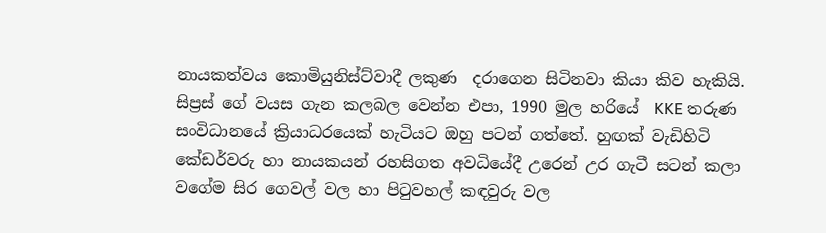නායකත්වය කොමියුනිස්ට්වාදී ලකුණ  දරාගෙන සිටිනවා කියා කිව හැකියි. සිප්‍රස් ගේ වයස ගැන කලබල වෙන්න එපා, 1990 මුල හරියේ  KKE තරුණ සංවිධානයේ ක්‍රියාධරයෙක් හැටියට ඔහු පටන් ගත්තේ. හුඟක් වැඩිහිටි කේඩර්වරු හා නායකයන් රහසිගත අවධියේදී උරෙන් උර ගැටී සටන් කලා  වගේම සිර ගෙවල් වල හා පිටුවහල් කඳවුරු වල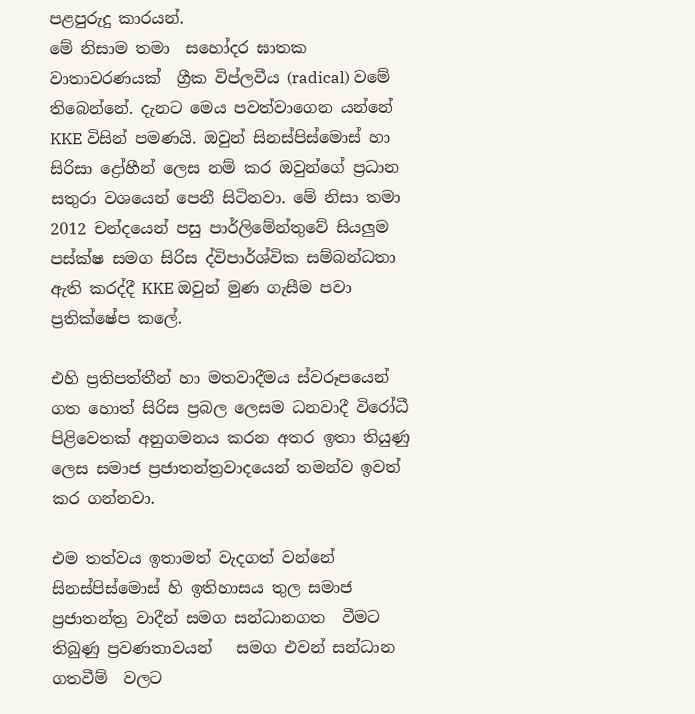පළපුරුදු කාරයන්.
මේ නිසාම තමා  සහෝදර ඝාතක වාතාවරණයක්  ග්‍රීක විප්ලවීය (radical) වමේ තිබෙන්නේ. දැනට මෙය පවත්වාගෙන යන්නේ KKE විසින් පමණයි. ඔවුන් සිනස්පිස්මොස් හා සිරිසා ද්‍රෝහීන් ලෙස නම් කර ඔවුන්ගේ ප්‍රධාන සතුරා වශයෙන් පෙනී සිටිනවා. මේ නිසා තමා 2012 චන්දයෙන් පසු පාර්ලිමේන්තුවේ සියලුම පස්ක්ෂ සමග සිරිස ද්විපාර්ශ්වික සම්බන්ධතා ඇති කරද්දී KKE ඔවුන් මුණ ගැසීම පවා ප්‍රතික්ෂේප කලේ.

එහි ප්‍රතිපත්තීන් හා මතවාදීමය ස්වරූපයෙන් ගත හොත් සිරිස ප්‍රබල ලෙසම ධනවාදී විරෝධී පිළිවෙතක් අනුගමනය කරන අතර ඉතා තියුණු ලෙස සමාජ ප්‍රජාතන්ත්‍රවාදයෙන් තමන්ව ඉවත් කර ගන්නවා.

එම තත්වය ඉතාමත් වැදගත් වන්නේ  සිනස්පිස්මොස් හි ඉතිහාසය තුල සමාජ ප්‍රජාතන්ත්‍ර වාදීන් සමග සන්ධානගත  වීමට  තිබුණු ප්‍රවණතාවයන්   සමග එවන් සන්ධාන ගතවීම්  වලට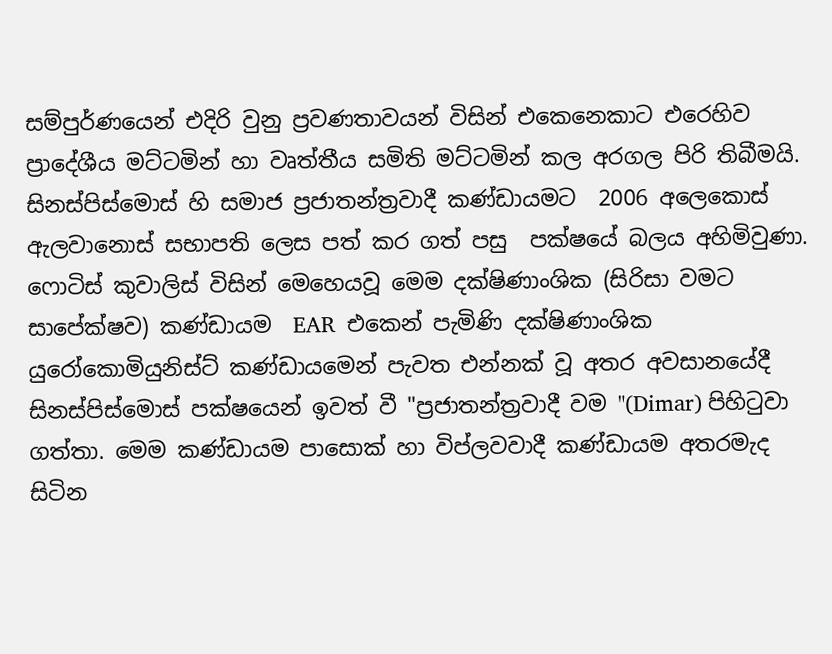සම්පුර්ණයෙන් එදිරි වුනු ප්‍රවණතාවයන් විසින් එකෙනෙකාට එරෙහිව  ප්‍රාදේශීය මට්ටමින් හා වෘත්තීය සමිති මට්ටමින් කල අරගල පිරි තිබීමයි.  සිනස්පිස්මොස් හි සමාජ ප්‍රජාතන්ත්‍රවාදී කණ්ඩායමට  2006 අලෙකොස් ඇලවානොස් සභාපති ලෙස පත් කර ගත් පසු  පක්ෂයේ බලය අහිමිවුණා.  ෆොටිස් කුවාලිස් විසින් මෙහෙයවූ මෙම දක්ෂිණාංශික (සිරිසා වමට සාපේක්ෂව) කණ්ඩායම  EAR  එකෙන් පැමිණි දක්ෂිණාංශික යුරෝකොමියුනිස්ට් කණ්ඩායමෙන් පැවත එන්නක් වූ අතර අවසානයේදී සිනස්පිස්මොස් පක්ෂයෙන් ඉවත් වී "ප්‍රජාතන්ත්‍රවාදී වම "(Dimar) පිහිටුවා ගත්තා. මෙම කණ්ඩායම පාසොක් හා විප්ලවවාදී කණ්ඩායම අතරමැද සිටින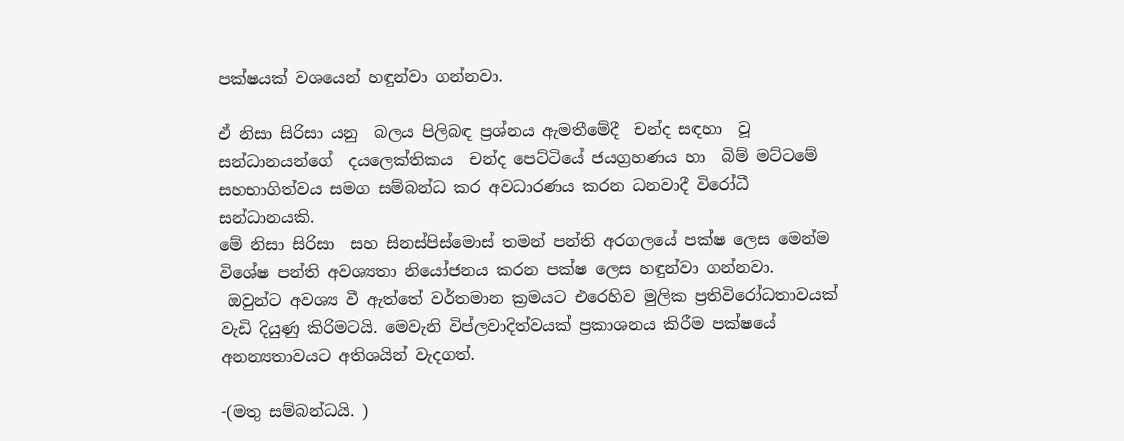පක්ෂයක් වශයෙන් හඳුන්වා ගන්නවා.

ඒ නිසා සිරිසා යනු  බලය පිලිබඳ ප්‍රශ්නය ඇමතීමේදී  චන්ද සඳහා  වූ සන්ධානයන්ගේ  දයලෙක්තිකය  චන්ද පෙට්ටියේ ජයග්‍රහණය හා  බිම් මට්ටමේ සහභාගිත්වය සමග සම්බන්ධ කර අවධාරණය කරන ධනවාදී විරෝධී සන්ධානයකි.
මේ නිසා සිරිසා  සහ සිනස්පිස්මොස් තමන් පන්ති අරගලයේ පක්ෂ ලෙස මෙන්ම විශේෂ පන්ති අවශ්‍යතා නියෝජනය කරන පක්ෂ ලෙස හඳුන්වා ගන්නවා.
 ඔවුන්ට අවශ්‍ය වී ඇත්තේ වර්තමාන ක්‍රමයට එරෙහිව මුලික ප්‍රතිවිරෝධතාවයක් වැඩි දියුණු කිරිමටයි. මෙවැනි විප්ලවාදිත්වයක් ප්‍රකාශනය කිරීම පක්ෂයේ අනන්‍යතාවයට අතිශයින් වැදගත්.

-(මතු සම්බන්ධයි. )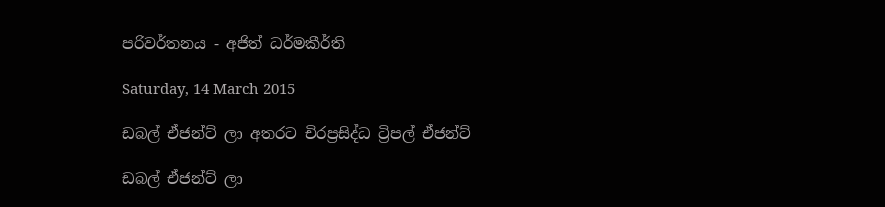පරිවර්තනය - අජිත් ධර්මකීර්ති

Saturday, 14 March 2015

ඩබල් ඒජන්ට් ලා අතරට චිරප්‍රසිද්ධ ට්‍රිපල් ඒජන්ට්

ඩබල් ඒජන්ට් ලා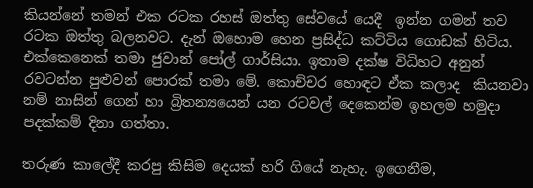කියන්නේ තමන් එක රටක රහස් ඔත්තු සේවයේ යෙදී  ඉන්න ගමන් තව රටක ඔත්තු බලනවට. දැන් ඔහොම හෙන ප්‍රසිද්ධ කට්ටිය ගොඩක් හිටිය. එක්කෙනෙක් තමා ජුවාන් පෝල් ගාර්සියා. ඉතාම දක්ෂ විධිහට අනුන් රවටන්න පුළුවන් පොරක් තමා මේ. කොච්චර හොඳට ඒක කලාද  කියනවා නම් නාසින් ගෙන් හා බ්‍රිතන්‍යයෙන් යන රටවල් දෙකෙන්ම ඉහලම හමුදා පදක්කම් දිනා ගත්තා.

තරුණ කාලේදී කරපු කිසිම දෙයක් හරි ගියේ නැහැ. ඉගෙනීම,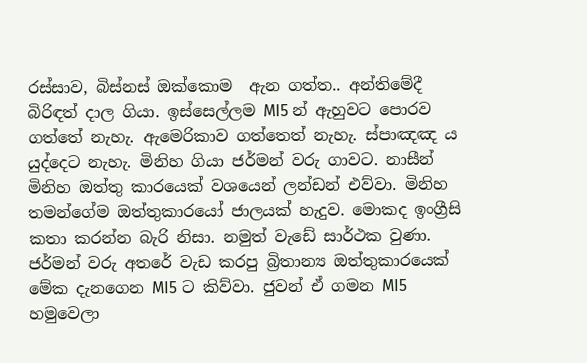රස්සාව, බිස්නස් ඔක්කොම  ඇන ගත්ත.. අන්තිමේදී බිරිඳත් දාල ගියා. ඉස්සෙල්ලම MI5 න් ඇහුවට පොරව ගත්තේ නැහැ. ඇමෙරිකාව ගත්තෙත් නැහැ. ස්පාඤඤ ය යුද්දෙට නැහැ. මිනිහ ගියා ජර්මන් වරු ගාවට. නාසීන් මිනිහ ඔත්තු කාරයෙක් වශයෙන් ලන්ඩන් එව්වා. මිනිහ තමන්ගේම ඔත්තුකාරයෝ ජාලයක් හැදුව. මොකද ඉංග්‍රීසි කතා කරන්න බැරි නිසා. නමුත් වැඩේ සාර්ථක වුණා.  ජර්මන් වරු අතරේ වැඩ කරපු බ්‍රිතාන්‍ය ඔත්තුකාරයෙක් මේක දැනගෙන MI5 ට කිව්වා. ජුවන් ඒ ගමන MI5 හමුවෙලා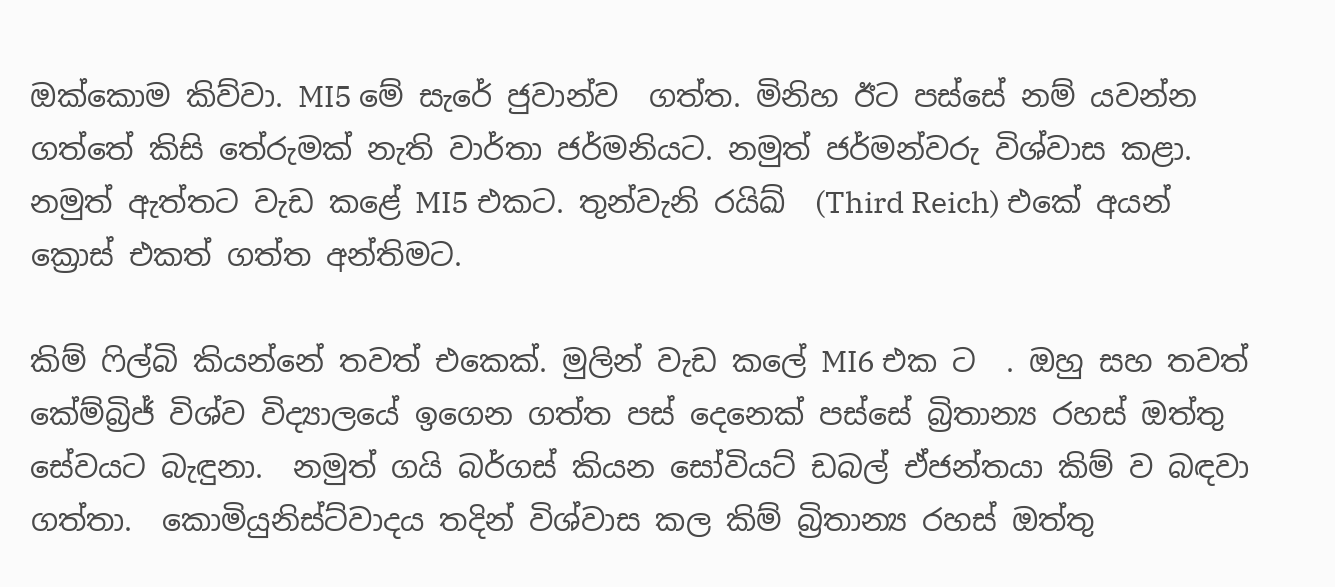ඔක්කොම කිව්වා. MI5 මේ සැරේ ජුවාන්ව  ගත්ත. මිනිහ ඊට පස්සේ නම් යවන්න  ගත්තේ කිසි තේරුමක් නැති වාර්තා ජර්මනියට. නමුත් ජර්මන්වරු විශ්වාස කළා. නමුත් ඇත්තට වැඩ කළේ MI5 එකට. තුන්වැනි රයිඛ්  (Third Reich) එකේ අයන් ක්‍රොස් එකත් ගත්ත අන්තිමට.

කිම් ෆිල්බි කියන්නේ තවත් එකෙක්. මුලින් වැඩ කලේ MI6 එක ට  . ඔහු සහ තවත් කේම්බ්‍රිජ් විශ්ව විද්‍යාලයේ ඉගෙන ගත්ත පස් දෙනෙක් පස්සේ බ්‍රිතාන්‍ය රහස් ඔත්තු සේවයට බැඳුනා.  නමුත් ගයි බර්ගස් කියන සෝවියට් ඩබල් ඒජන්තයා කිම් ව බඳවා ගත්තා.  කොමියුනිස්ට්වාදය තදින් විශ්වාස කල කිම් බ්‍රිතාන්‍ය රහස් ඔත්තු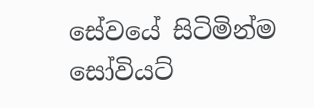සේවයේ සිටිමින්ම සෝවියට්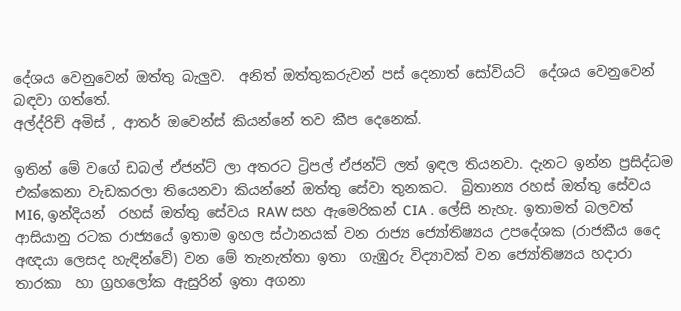දේශය වෙනුවෙන් ඔත්තු බැලුව.  අනිත් ඔත්තුකරුවන් පස් දෙනාත් සෝවියට්  දේශය වෙනුවෙන් බඳවා ගත්තේ.
අල්ද්රිච් අමිස් , ආතර් ඔවෙන්ස් කියන්නේ තව කීප දෙනෙක්.

ඉතින් මේ වගේ ඩබල් ඒජන්ට් ලා අතරට ට්‍රිපල් ඒජන්ට් ලත් ඉඳල තියනවා. දැනට ඉන්න ප්‍රසිද්ධම  එක්කෙනා වැඩකරලා තියෙනවා කියන්නේ ඔත්තු සේවා තුනකට.  බ්‍රිතාන්‍ය රහස් ඔත්තු සේවය MI6, ඉන්දියන්  රහස් ඔත්තු සේවය RAW සහ ඇමෙරිකන් CIA . ලේසි නැහැ. ඉතාමත් බලවත් ආසියානු රටක රාජ්‍යයේ ඉතාම ඉහල ස්ථානයක් වන රාජ්‍ය ජ්‍යෝතිෂ්‍යය උපදේශක (රාජකීය දෛ අඥයා ලෙසද හැඳින්වේ) වන මේ තැනැත්තා ඉතා  ගැඹුරු විද්‍යාවක් වන ජ්‍යෝතිෂ්‍යය හදාරා තාරකා  හා ග්‍රහලෝක ඇසුරින් ඉතා අගනා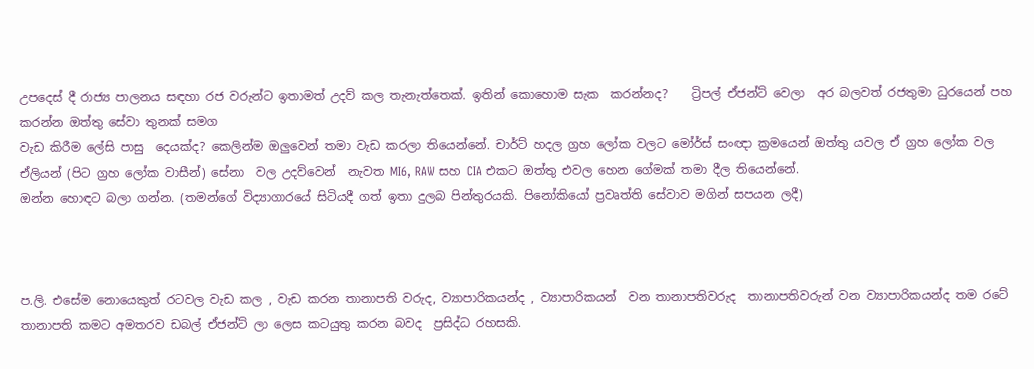උපදෙස් දී රාජ්‍ය පාලනය සඳහා රජ වරුන්ට ඉතාමත් උදව් කල තැනැත්තෙක්. ඉතින් කොහොම සැක  කරන්නද?    ට්‍රිපල් ඒජන්ට් වෙලා  අර බලවත් රජතුමා ධුරයෙන් පහ කරන්න ඔත්තු සේවා තුනක් සමග
වැඩ කිරීම ලේසි පාසු  දෙයක්ද? කෙලින්ම ඔලුවෙන් තමා වැඩ කරලා තියෙන්නේ. චාර්ට් හදල ග්‍රහ ලෝක වලට මෝර්ස් සංඥා ක්‍රමයෙන් ඔත්තු යවල ඒ ග්‍රහ ලෝක වල ඒලියන් (පිට ග්‍රහ ලෝක වාසීන්) සේනා  වල උදව්වෙන්  නැවත MI6, RAW සහ CIA එකට ඔත්තු එවල හෙන ගේමක් තමා දීල තියෙන්නේ.
ඔන්න හොඳට බලා ගන්න. (තමන්ගේ විද්‍යාගාරයේ සිටියදී ගත් ඉතා දුලබ පින්තුරයකි. පිනෝකියෝ ප්‍රවෘත්ති සේවාව මගින් සපයන ලදී)



ප.ලි. එසේම නොයෙකුත් රටවල වැඩ කල , වැඩ කරන තානාපති වරුද, ව්‍යාපාරිකයන්ද , ව්‍යාපාරිකයන්  වන තානාපතිවරුද  තානාපතිවරුන් වන ව්‍යාපාරිකයන්ද තම රටේ තානාපති කමට අමතරව ඩබල් ඒජන්ට් ලා ලෙස කටයුතු කරන බවද  ප්‍රසිද්ධ රහසකි.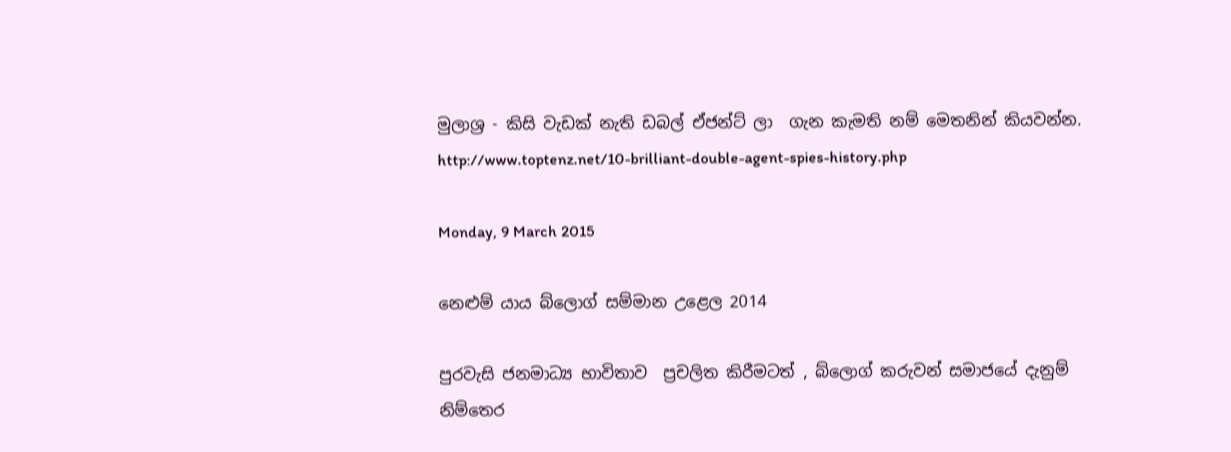මුලාශ්‍ර - කිසි වැඩක් නැති ඩබල් ඒජන්ට් ලා  ගැන කැමති නම් මෙතනින් කියවන්න. http://www.toptenz.net/10-brilliant-double-agent-spies-history.php

Monday, 9 March 2015

නෙළුම් යාය බ්ලොග් සම්මාන උළෙල 2014

පුරවැසි ජනමාධ්‍ය භාවිතාව  ප්‍රචලිත කිරීමටත් , බ්ලොග් කරුවන් සමාජයේ දැනුම් නිම්තෙර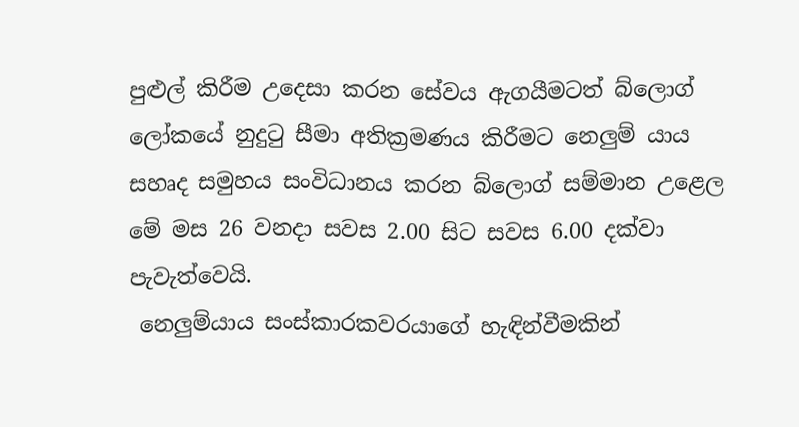පුළුල් කිරීම උදෙසා කරන සේවය ඇගයීමටත් බ්ලොග් ලෝකයේ නුදුටු සීමා අතික්‍රමණය කිරීමට නෙලුම් යාය සහෘද සමුහය සංවිධානය කරන බ්ලොග් සම්මාන උළෙල මේ මස 26 වනදා සවස 2.00 සිට සවස 6.00 දක්වා පැවැත්වෙයි.
 නෙලුම්යාය සංස්කාරකවරයාගේ හැඳින්වීමකින්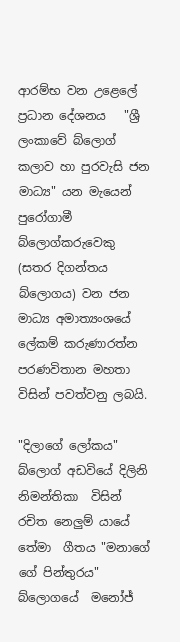ආරම්භ වන උළෙලේ ප්‍රධාන දේශනය   "ශ්‍රී ලංකාවේ බ්ලොග් කලාව හා පුරවැසි ජන මාධ්‍ය" යන මැයෙන්  පුරෝගාමී බ්ලොග්කරුවෙකු  (සතර දිගන්තය බ්ලොගය) වන ජන මාධ්‍ය අමාත්‍යංශයේ ලේකම් කරුණාරත්න පරණවිතාන මහතා විසින් පවත්වනු ලබයි.

"දිලාගේ ලෝකය" බ්ලොග් අඩවියේ දිලිනි නිමන්තිකා  විසින් රචිත නෙලුම් යායේ තේමා  ගීතය "මනාගේ ගේ පින්තුරය" බ්ලොගයේ  මනෝජ්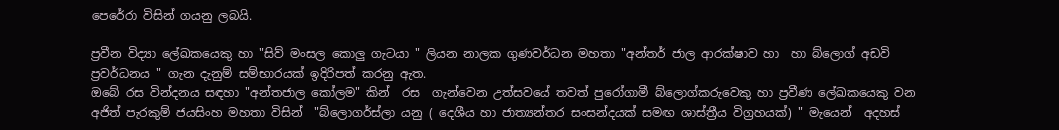පෙරේරා විසින් ගයනු ලබයි.

ප්‍රවීන විද්‍යා ලේඛකයෙකු හා "සිව් මංසල කොලු ගැටයා " ලියන නාලක ගුණවර්ධන මහතා "අන්තර් ජාල ආරක්ෂාව හා  හා බ්ලොග් අඩවි  ප්‍රවර්ධනය " ගැන දැනුම් සම්භාරයක් ඉදිරිපත් කරනු ඇත.
ඔබේ රස වින්දනය සඳහා "අන්තජාල කෝලම" කින්  රස  ගැන්වෙන උත්සවයේ තවත් පුරෝගාමී බ්ලොග්කරුවෙකු හා ප්‍රවීණ ලේඛකයෙකු වන අජිත් පැරකුම් ජයසිංහ මහතා විසින්  "බ්ලොගර්ස්ලා යනු ( දෙශීය හා ජාත්‍යන්තර සංසන්දයක් සමඟ ශාස්ත්‍රීය විග්‍රහයක්) " මැයෙන්  අදහස්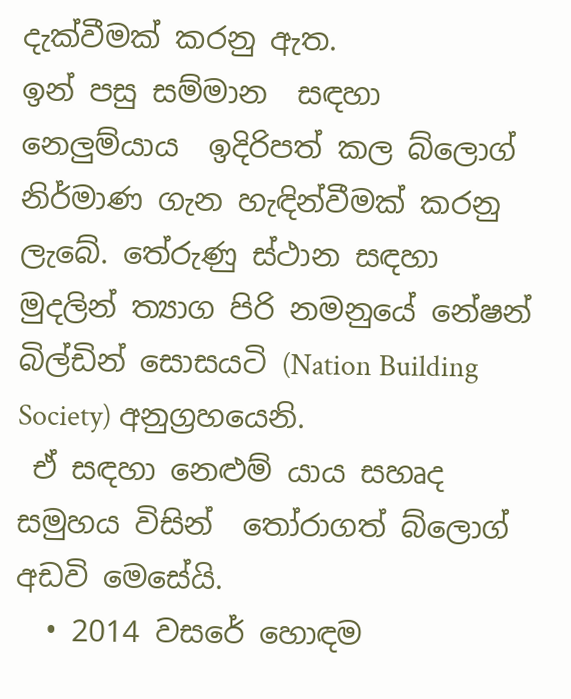දැක්වීමක් කරනු ඇත.
ඉන් පසු සම්මාන  සඳහා නෙලුම්යාය  ඉදිරිපත් කල බ්ලොග් නිර්මාණ ගැන හැඳින්වීමක් කරනු ලැබේ. තේරුණු ස්ථාන සඳහා මුදලින් ත්‍යාග පිරි නමනුයේ නේෂන් බිල්ඩින් සොසයටි (Nation Building Society) අනුග්‍රහයෙනි.
 ඒ සඳහා නෙළුම් යාය සහෘද සමුහය විසින්  තෝරාගත් බ්ලොග් අඩවි මෙසේයි.
  • 2014 වසරේ හොඳම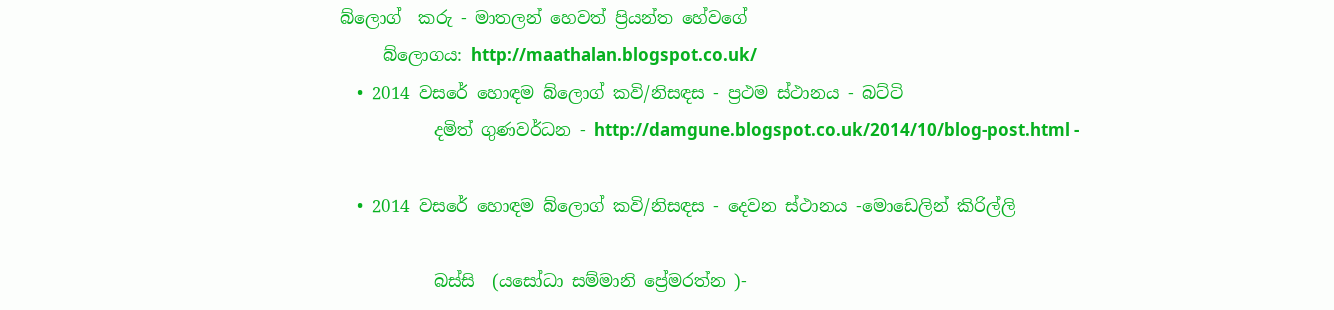බ්ලොග්  කරු - මාතලන් හෙවත් ප්‍රියන්ත හේවගේ
     බ්ලොගය: http://maathalan.blogspot.co.uk/
  • 2014 වසරේ හොඳම බ්ලොග් කවි/නිසඳස - ප්‍රථම ස්ථානය - බට්ටි
           දමිත් ගුණවර්ධන - http://damgune.blogspot.co.uk/2014/10/blog-post.html -

  • 2014 වසරේ හොඳම බ්ලොග් කවි/නිසඳස - දෙවන ස්ථානය -මොඩෙලින් කිරිල්ලි

           බස්සි  (යසෝධා සම්මානි ප්‍රේමරත්න )-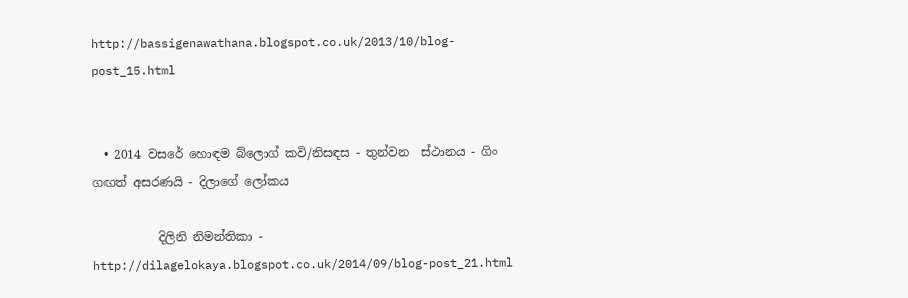http://bassigenawathana.blogspot.co.uk/2013/10/blog-post_15.html


  • 2014 වසරේ හොඳම බ්ලොග් කවි/නිසඳස - තුන්වන  ස්ථානය - ගිං ගඟත් අසරණයි - දිලාගේ ලෝකය

           දිලිනි නිමන්තිකා - http://dilagelokaya.blogspot.co.uk/2014/09/blog-post_21.html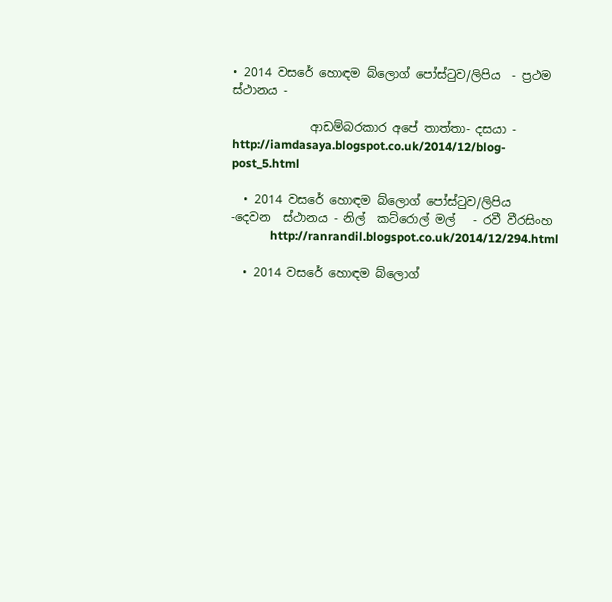• 2014 වසරේ හොඳම බ්ලොග් පෝස්ටුව/ලිපිය  - ප්‍රථම ස්ථානය -

             ආඩම්බරකාර අපේ තාත්තා- දසයා - http://iamdasaya.blogspot.co.uk/2014/12/blog-post_5.html

  • 2014 වසරේ හොඳම බ්ලොග් පෝස්ටුව/ලිපිය  -දෙවන  ස්ථානය - නිල්  කට්රොල් මල්   - රවී වීරසිංහ
             http://ranrandil.blogspot.co.uk/2014/12/294.html

  • 2014 වසරේ හොඳම බ්ලොග්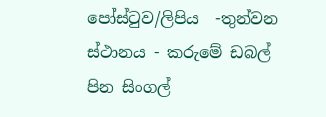පෝස්ටුව/ලිපිය  -තුන්වන   ස්ථානය - කරුමේ ඩබල් පින සිංගල්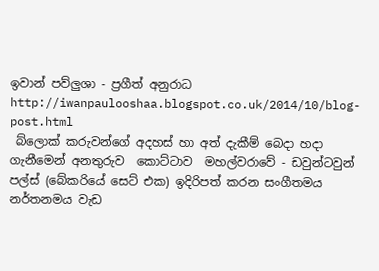ඉවාන් පව්ලුශා - ප්‍රගීත් අනුරාධ http://iwanpaulooshaa.blogspot.co.uk/2014/10/blog-post.html
 බ්ලොක් කරුවන්ගේ අදහස් හා අත් දැකීම් බෙදා හදා ගැනීමෙන් අනතුරුව  කොට්ටාව  මහල්වරාවේ - ඩවුන්ටවුන් පල්ස් (බේකරියේ සෙට් එක) ඉදිරිපත් කරන සංගීතමය නර්තනමය වැඩ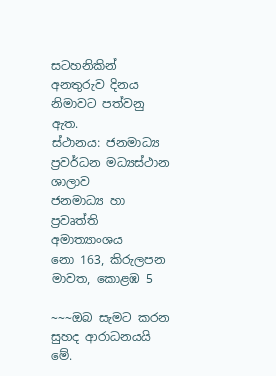සටහනිකින් අනතුරුව දිනය නිමාවට පත්වනු ඇත.
ස්ථානය: ජනමාධ්‍ය ප්‍රවර්ධන මධ්‍යස්ථාන ශාලාව
ජනමාධ්‍ය හා ප්‍රවෘත්ති අමාත්‍යාංශය
නො 163, කිරුලපන මාවත, කොළඹ 5

~~~ඔබ සැමට කරන සුහද ආරාධනයයි මේ.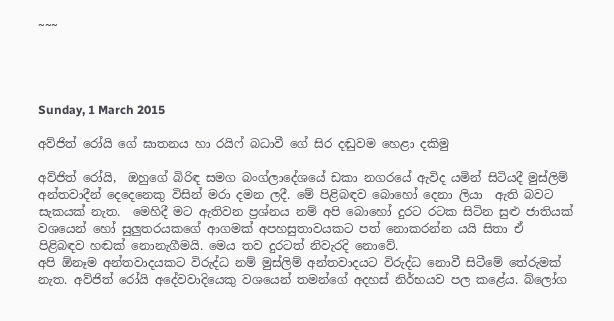~~~




Sunday, 1 March 2015

අව්ජිත් රෝයි ගේ ඝාතනය හා රයිෆ් බධාවී ගේ සිර දඬුවම හෙළා දකිමු

අව්ජිත් රෝයි,  ඔහුගේ බිරිඳ සමග බංග්ලාදේශයේ ඩකා නගරයේ ඇවිද යමින් සිටියදී මුස්ලිම් අන්තවාදීන් දෙදෙනෙකු විසින් මරා දමන ලදී. මේ පිළිබඳව බොහෝ දෙනා ලියා  ඇති බවට සැකයක් නැත.  මෙහිදී මට ඇතිවන ප්‍රශ්නය නම් අපි බොහෝ දුරට රටක සිටින සුළු ජාතියක් වශයෙන් හෝ සුලුතරයකගේ ආගමක් අපහසුතාවයකට පත් නොකරන්න යයි සිතා ඒ පිළිබඳව හඬක් නොනැගීමයි. මෙය තව දුරටත් නිවැරදි නොවේ.
අපි ඕනෑම අන්තවාදයකට විරුද්ධ නම් මුස්ලිම් අන්තවාදයට විරුද්ධ නොවී සිටීමේ තේරුමක් නැත. අව්ජිත් රෝයි අදේවවාදියෙකු වශයෙන් තමන්ගේ අදහස් නිර්භයව පල කළේය. බ්ලෝග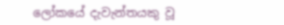ලෝකයේ දැවැන්තයකු වූ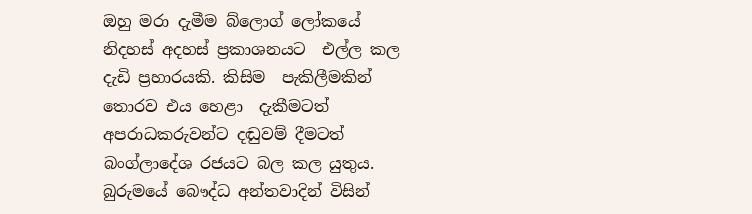ඔහු මරා දැමීම බ්ලොග් ලෝකයේ නිදහස් අදහස් ප්‍රකාශනයට  එල්ල කල දැඩි ප්‍රහාරයකි. කිසිම  පැකිලීමකින් තොරව එය හෙළා  දැකීමටත් අපරාධකරුවන්ට දඬුවම් දීමටත් බංග්ලාදේශ රජයට බල කල යුතුය.
බුරුමයේ බෞද්ධ අන්තවාදින් විසින්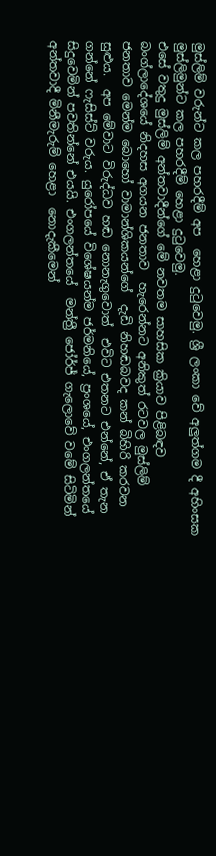මුස්ලිම් වරුන්ට කල පහරදීම් අප  හෙළා දුටුවෙමු. ශ්‍රී ලංකා වේ අලුත්ගම දී අහිංසක මුස්ලිමුන්ට කල පහරදීම් හෙළා දුටුවෙමු.
එසේ වතුදු මුස්ලිම් අන්තවාදීන්ගේ මේ නවතම සාහසික ක්‍රියාව පිළිබඳව බංග්ලාදේශයේ නිදහස අගයන ජනතාව  හැරෙන්නට අනිකුත් රටවල මුස්ලිම් ජනතාව මෙන්ම බොහෝ වාමාන්ශිකයන්ගේ  දැඩි නිහඬබවද කන් බිහිරි කරවන සුළුය.  අප මේවාට විරුද්ධව හඬ නොනැගුවොත්  එවිට එතනට එන්නේ, ඒ තැන ගන්නේ ෆැසිස්ට් වරුය. යුරෝපයේ විශේෂයන්ම ජර්මනියේ, ප්‍රංශයේ, එංගලන්තයේ සිදුවෙමින් පවතින්නේ එයයි. එංගලන්තයේ  මන්ත්‍රී ජෝර්ජ් ගැලොවේ වමේ සිටිමින් අන්තවාදී මිනීමැරුම් හෙළා  නොදැකීමෙන්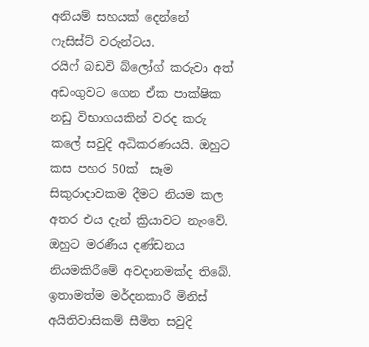අනියම් සහයක් දෙන්නේ  ෆැසිස්ට් වරුන්ටය.
රයිෆ් බඩවි බ්ලෝග් කරුවා අත් අඩංගුවට ගෙන ඒක පාක්ෂික නඩු විභාගයකින් වරද කරු කලේ සවුදි අධිකරණයයි. ඔහුට කස පහර 50ක්  සෑම  සිකුරාදාවකම දීමට නියම කල අතර එය දැන් ක්‍රියාවට නැංවේ. ඔහුට මරණීය දණ්ඩනය නියමකිරීමේ අවදානමක්ද තිබේ.
ඉතාමත්ම මර්දනකාරී මිනිස් අයිතිවාසිකම් සීමිත සවුදි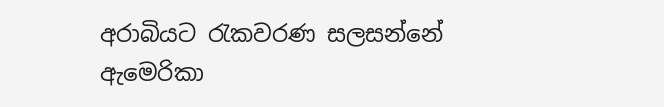අරාබියට රැකවරණ සලසන්නේ ඇමෙරිකා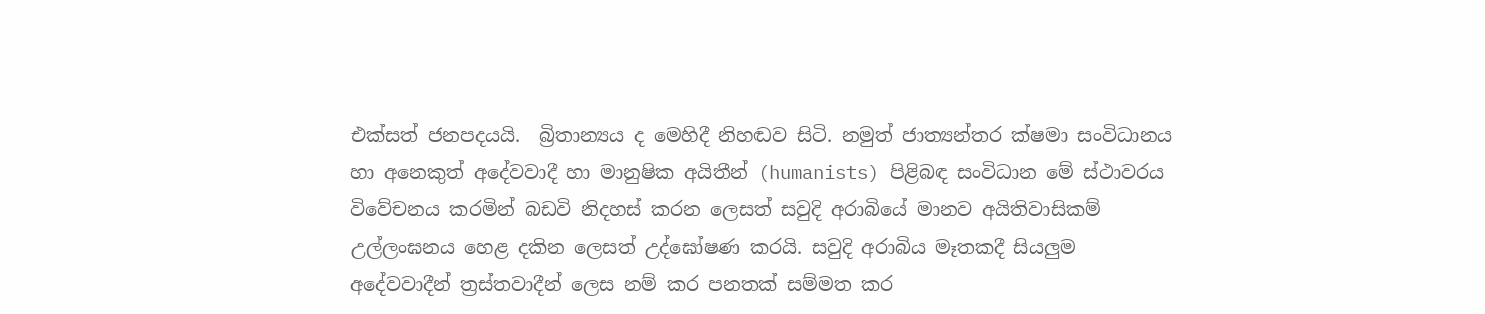එක්සත් ජනපදයයි.  බ්‍රිතාන්‍යය ද මෙහිදී නිහඬව සිටි. නමුත් ජාත්‍යන්තර ක්ෂමා සංවිධානය හා අනෙකුත් අදේවවාදී හා මානුෂික අයිතීන් (humanists) පිළිබඳ සංවිධාන මේ ස්ථාවරය විවේචනය කරමින් බඩවි නිදහස් කරන ලෙසත් සවුදි අරාබියේ මානව අයිතිවාසිකම් උල්ලංඝනය හෙළ දකින ලෙසත් උද්ඝෝෂණ කරයි. සවුදි අරාබිය මෑතකදී සියලුම අදේවවාදීන් ත්‍රස්තවාදීන් ලෙස නම් කර පනතක් සම්මත කර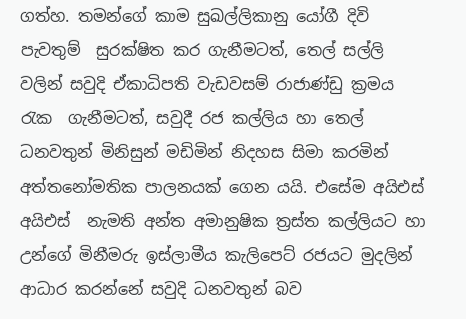ගත්හ. තමන්ගේ කාම සුඛල්ලිකානු යෝගී දිවි පැවතුම්  සුරක්ෂිත කර ගැනීමටත්, තෙල් සල්ලි වලින් සවුදි ඒකාධිපති වැඩවසම් රාජාණ්ඩු ක්‍රමය රැක  ගැනීමටත්, සවුදී රජ කල්ලිය හා තෙල් ධනවතුන් මිනිසුන් මඩිමින් නිදහස සිමා කරමින් අත්තනෝමතික පාලනයක් ගෙන යයි. එසේම අයිඑස් අයිඑස්  නැමති අන්ත අමානුෂික ත්‍රස්ත කල්ලියට හා උන්ගේ මිනීමරු ඉස්ලාමීය කැලිපෙට් රජයට මුදලින් ආධාර කරන්නේ සවුදි ධනවතුන් බව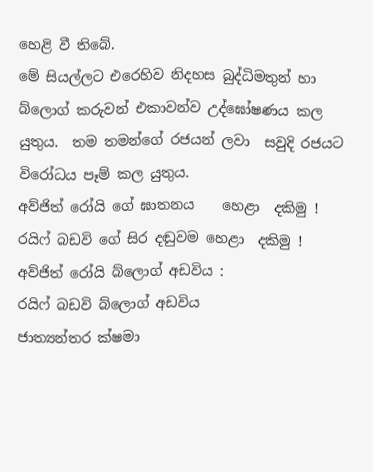හෙළි වී තිබේ.
මේ සියල්ලට එරෙහිව නිදහස බුද්ධිමතුන් හා  බ්ලොග් කරුවන් එකාවන්ව උද්ඝෝෂණය කල යුතුය.  තම තමන්ගේ රජයන් ලවා  සවුදි රජයට විරෝධය පෑම් කල යුතුය.
අව්ජිත් රෝයි ගේ ඝාතනය    හෙළා  දකිමු !
රයිෆ් බඩවි ගේ සිර දඬුවම හෙළා  දකිමු !
අව්ජිත් රෝයි බ්ලොග් අඩවිය :
රයිෆ් බඩවි බ්ලොග් අඩවිය
ජාත්‍යන්තර ක්ෂමා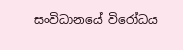සංවිධානයේ විරෝධය